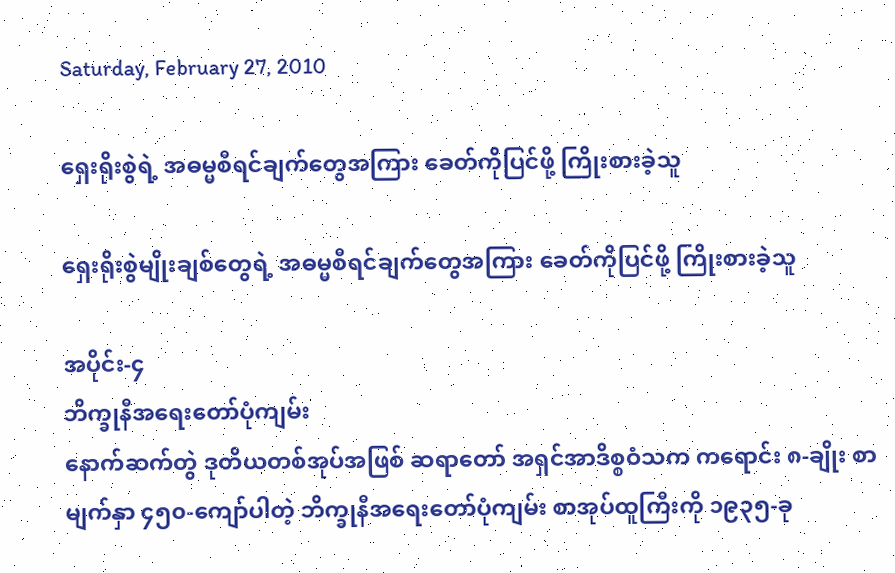Saturday, February 27, 2010

ရှေးရိုးစွဲရဲ့ အဓမ္မစီရင်ချက်တွေအကြား ခေတ်ကိုပြင်ဖို့ ကြိုးစားခဲ့သူ

ရှေးရိုးစွဲမျိုးချစ်တွေရဲ့ အဓမ္မစီရင်ချက်တွေအကြား ခေတ်ကိုပြင်ဖို့ ကြိုးစားခဲ့သူ

အပိုင်း-၄
ဘိက္ခုနီအရေးတော်ပုံကျမ်း
နောက်ဆက်တွဲ ဒုတိယတစ်အုပ်အဖြစ် ဆရာတော် အရှင်အာဒိစ္စဝံသက ကရောင်း ၈-ချိုး စာမျက်နှာ ၄၅၀-ကျော်ပါတဲ့ ဘိက္ခုနီအရေးတော်ပုံကျမ်း စာအုပ်ထူကြီးကို ၁၉၃၅-ခု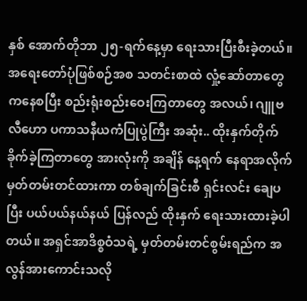နှစ် အောက်တိုဘာ ၂၅-ရက်နေ့မှာ ရေးသားပြီးစီးခဲ့တယ်။ အရေးတော်ပုံဖြစ်စဉ်အစ သတင်းစာထဲ လှုံ့ဆော်တာတွေကနေစပြီး စည်းရုံးစည်းဝေးကြတာတွေ အလယ်၊ ဂျူဗလီဟော ပကာသနီယကံပြုပွဲကြီး အဆုံး.. ထိုးနှက်တိုက်ခိုက်ခဲ့ကြတာတွေ အားလုံးကို အချိန် နေ့ရက် နေရာအလိုက် မှတ်တမ်းတင်ထားကာ တစ်ချက်ခြင်းစီ ရှင်းလင်း ချေပပြီး ပယ်ပယ်နယ်နယ် ပြန်လည် ထိုးနှက် ရေးသားထားခဲ့ပါတယ်။ အရှင်အာဒိစ္စဝံသရဲ့ မှတ်တမ်းတင်စွမ်းရည်က အလွန်အားကောင်းသလို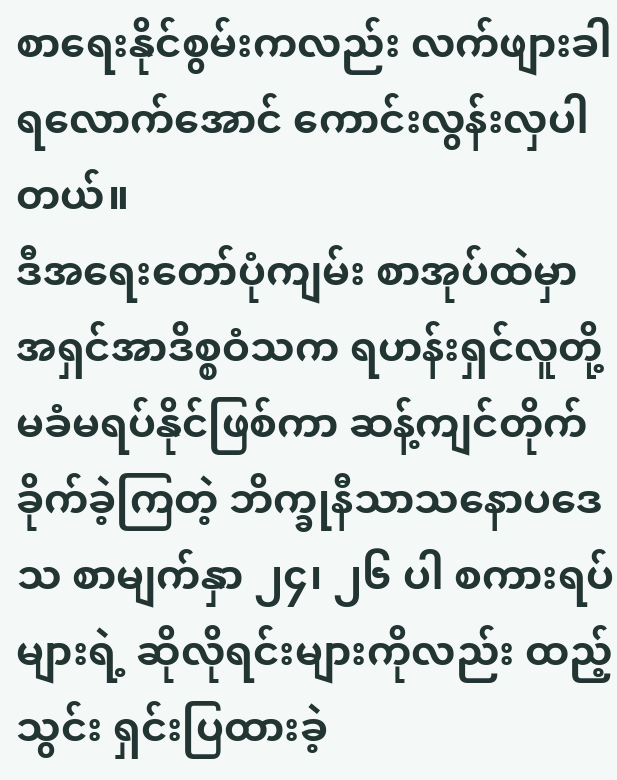စာရေးနိုင်စွမ်းကလည်း လက်ဖျားခါရလောက်အောင် ကောင်းလွန်းလှပါတယ်။
ဒီအရေးတော်ပုံကျမ်း စာအုပ်ထဲမှာ အရှင်အာဒိစ္စဝံသက ရဟန်းရှင်လူတို့ မခံမရပ်နိုင်ဖြစ်ကာ ဆန့်ကျင်တိုက်ခိုက်ခဲ့ကြတဲ့ ဘိက္ခုနီသာသနောပဒေသ စာမျက်နှာ ၂၄၊ ၂၆ ပါ စကားရပ်များရဲ့ ဆိုလိုရင်းများကိုလည်း ထည့်သွင်း ရှင်းပြထားခဲ့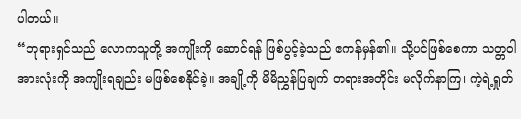ပါတယ်။
“ဘုရားရှင်သည် လောကသူတို့ အကျိုးကို ဆောင်ရန် ဖြစ်ပွင့်ခဲ့သည် ဧကန်မှန်၏။ သို့ပင်ဖြစ်စေကာ သတ္တဝါအားလုံးကို အကျိုးရချည်း မဖြစ်စေနိုင်ခဲ့။ အချို့ကို မိမိညွှန်ပြချက် တရားအတိုင်း မလိုက်နာကြ၊ ကဲ့ရဲ့ရှုတ်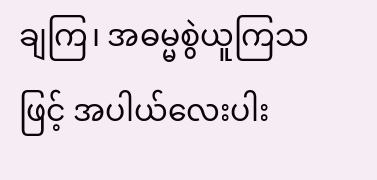ချကြ၊ အဓမ္မစွဲယူကြသဖြင့် အပါယ်လေးပါး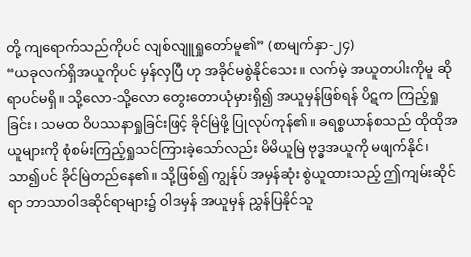တို့ ကျရောက်သည်ကိုပင် လျစ်လျူရှုတော်မူ၏” (စာမျက်နှာ-၂၄)
“ယခုလက်ရှိအယူကိုပင် မှန်လှပြီ ဟု အခိုင်မစွဲနိုင်သေး။ လက်မဲ့ အယူတပါးကိုမူ ဆိုရာပင်မရှိ။ သို့လော-သို့လော တွေးတောယုံမှားရှိ၍ အယူမှန်ဖြစ်ရန် ပိဋက ကြည့်ရှုခြင်း၊ သမထ ဝိပဿနာရှုခြင်းဖြင့် ခိုင်မြဲဖို့ ပြုလုပ်ကုန်၏။ ခရစ္စယာန်စသည် ထိုထိုအယူများကို စုံစမ်းကြည့်ရှုသင်ကြားခဲ့သော်လည်း မိမိယူမြဲ ဗုဒ္ဓအယူကို မဖျက်နိုင်၊ သာ၍ပင် ခိုင်မြဲတည်နေ၏။ သို့ဖြစ်၍ ကျွန်ုပ် အမှန်ဆုံး စွဲယူထားသည့် ဤကျမ်းဆိုင်ရာ ဘာသာဝါဒဆိုင်ရာများ၌ ဝါဒမှန် အယူမှန် ညွှန်ပြနိုင်သူ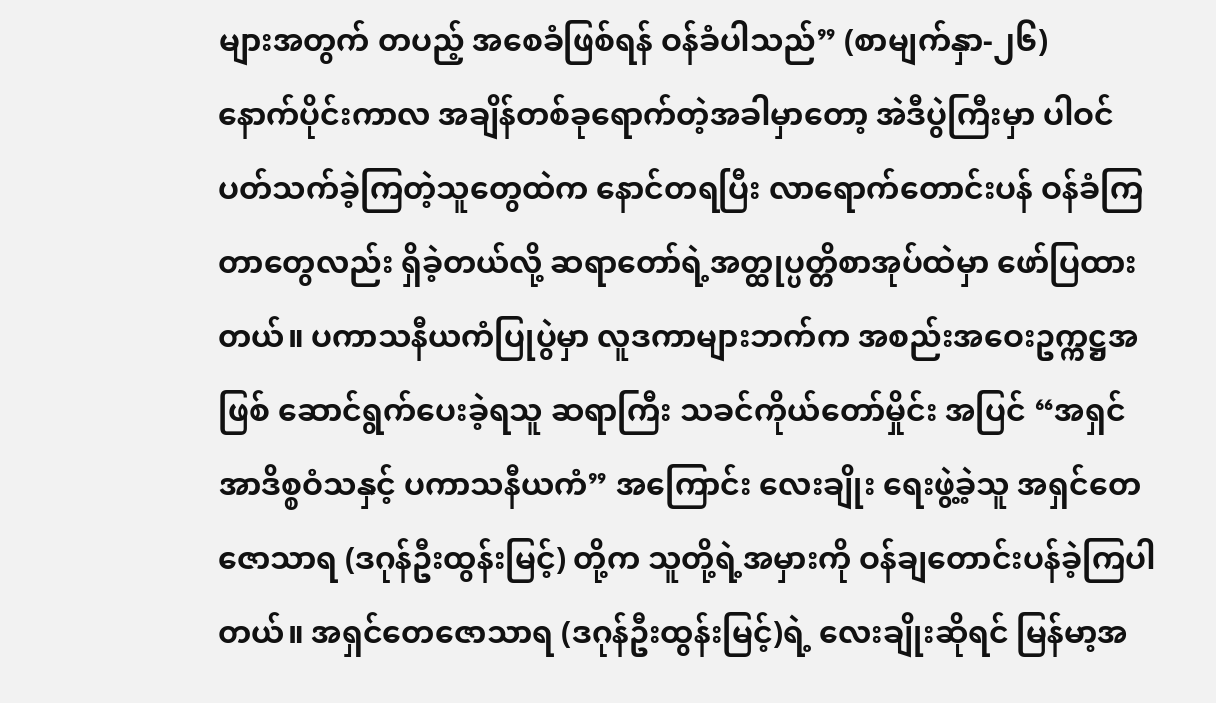များအတွက် တပည့် အစေခံဖြစ်ရန် ဝန်ခံပါသည်” (စာမျက်နှာ-၂၆)
နောက်ပိုင်းကာလ အချိန်တစ်ခုရောက်တဲ့အခါမှာတော့ အဲဒီပွဲကြီးမှာ ပါဝင် ပတ်သက်ခဲ့ကြတဲ့သူတွေထဲက နောင်တရပြီး လာရောက်တောင်းပန် ဝန်ခံကြတာတွေလည်း ရှိခဲ့တယ်လို့ ဆရာတော်ရဲ့အတ္ထုပ္ပတ္တိစာအုပ်ထဲမှာ ဖော်ပြထားတယ်။ ပကာသနီယကံပြုပွဲမှာ လူဒကာများဘက်က အစည်းအဝေးဥက္ကဋ္ဌအဖြစ် ဆောင်ရွက်ပေးခဲ့ရသူ ဆရာကြီး သခင်ကိုယ်တော်မှိုင်း အပြင် “အရှင်အာဒိစ္စဝံသနှင့် ပကာသနီယကံ” အကြောင်း လေးချိုး ရေးဖွဲ့ခဲ့သူ အရှင်တေဇောသာရ (ဒဂုန်ဦးထွန်းမြင့်) တို့က သူတို့ရဲ့အမှားကို ဝန်ချတောင်းပန်ခဲ့ကြပါတယ်။ အရှင်တေဇောသာရ (ဒဂုန်ဦးထွန်းမြင့်)ရဲ့ လေးချိုးဆိုရင် မြန်မာ့အ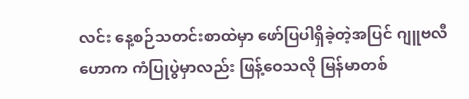လင်း နေ့စဉ်သတင်းစာထဲမှာ ဖော်ပြပါရှိခဲ့တဲ့အပြင် ဂျူဗလီဟောက ကံပြုပွဲမှာလည်း ဖြန့်ဝေသလို မြန်မာတစ်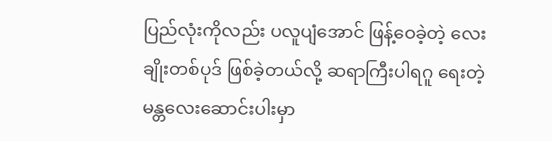ပြည်လုံးကိုလည်း ပလူပျံအောင် ဖြန့်ဝေခဲ့တဲ့ လေးချိုးတစ်ပုဒ် ဖြစ်ခဲ့တယ်လို့ ဆရာကြီးပါရဂူ ရေးတဲ့ မန္တလေးဆောင်းပါးမှာ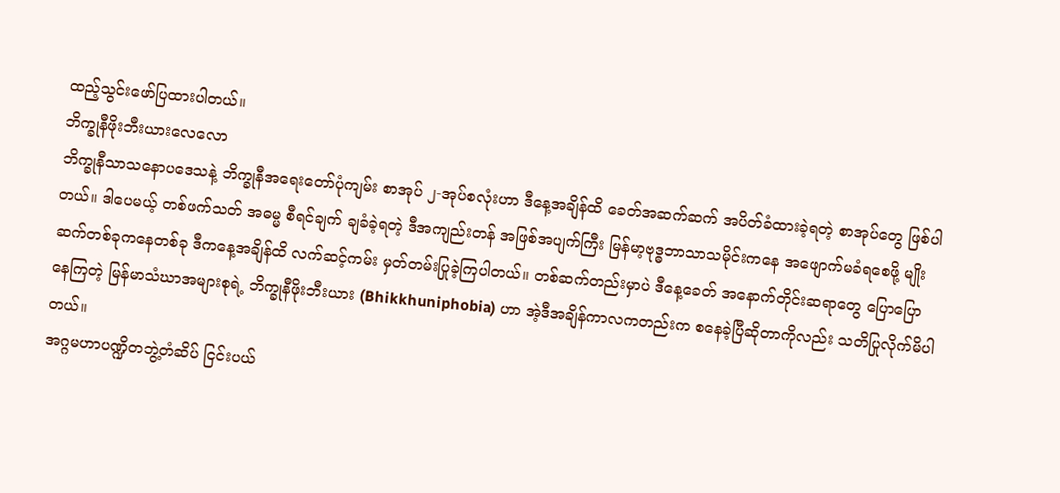ထည့်သွင်းဖော်ပြထားပါတယ်။
ဘိက္ခုနီဖိုးဘီးယားလေလော
ဘိက္ခုနီသာသနောပဒေသနဲ့ ဘိက္ခုနီအရေးတော်ပုံကျမ်း စာအုပ် ၂-အုပ်စလုံးဟာ ဒီနေ့အချိန်ထိ ခေတ်အဆက်ဆက် အပိတ်ခံထားခဲ့ရတဲ့ စာအုပ်တွေ ဖြစ်ပါတယ်။ ဒါပေမယ့် တစ်ဖက်သတ် အဓမ္မ စီရင်ချက် ချခံခဲ့ရတဲ့ ဒီအကျည်းတန် အဖြစ်အပျက်ကြီး မြန်မာ့ဗုဒ္ဓဘာသာသမိုင်းကနေ အဖျောက်မခံရစေဖို့ မျိုးဆက်တစ်ခုကနေတစ်ခု ဒီကနေ့အချိန်ထိ လက်ဆင့်ကမ်း မှတ်တမ်းပြုခဲ့ကြပါတယ်။ တစ်ဆက်တည်းမှာပဲ ဒီနေ့ခေတ် အနောက်တိုင်းဆရာတွေ ပြောပြောနေကြတဲ့ မြန်မာသံဃာအများစုရဲ့ ဘိက္ခုနီဖိုးဘီးယား (Bhikkhuniphobia) ဟာ အဲ့ဒီအချိန်ကာလကတည်းက စနေခဲ့ပြီဆိုတာကိုလည်း သတိပြုလိုက်မိပါတယ်။
အဂ္ဂမဟာပဏ္ဍိတဘွဲ့တံဆိပ် ငြင်းပယ်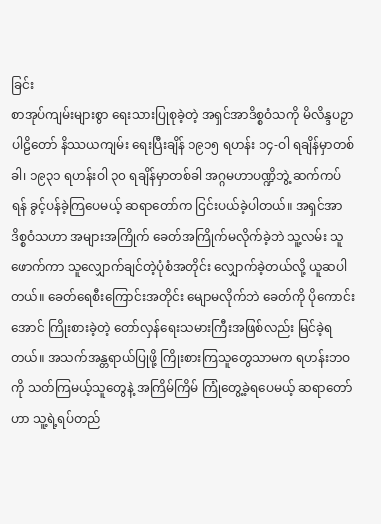ခြင်း
စာအုပ်ကျမ်းများစွာ ရေးသားပြုစုခဲ့တဲ့ အရှင်အာဒိစ္စဝံသကို မိလိန္ဒပဉှာပါဠိတော် နိဿယကျမ်း ရေးပြီးချိန် ၁၉၁၅ ရဟန်း ၁၄-ဝါ ရချိန်မှာတစ်ခါ၊ ၁၉၃၁ ရဟန်းဝါ ၃၀ ရချိန်မှာတစ်ခါ အဂ္ဂမဟာပဏ္ဍိဘွဲ့ ဆက်ကပ်ရန် ခွင့်ပန်ခဲ့ကြပေမယ့် ဆရာတော်က ငြင်းပယ်ခဲ့ပါတယ်။ အရှင်အာဒိစ္စဝံသဟာ အများအကြိုက် ခေတ်အကြိုက်မလိုက်ခဲ့ဘဲ သူ့လမ်း သူဖောက်ကာ သူလျှောက်ချင်တဲ့ပုံစံအတိုင်း လျှောက်ခဲ့တယ်လို့ ယူဆပါတယ်။ ခေတ်ရေစီးကြောင်းအတိုင်း မျောမလိုက်ဘဲ ခေတ်ကို ပိုကောင်းအောင် ကြိုးစားခဲ့တဲ့ တော်လှန်ရေးသမားကြီးအဖြစ်လည်း မြင်ခဲ့ရတယ်။ အသက်အန္တရာယ်ပြုဖို့ ကြိုးစားကြသူတွေသာမက ရဟန်းဘဝကို သတ်ကြမယ့်သူတွေနဲ့ အကြိမ်ကြိမ် ကြုံတွေ့ခဲ့ရပေမယ့် ဆရာတော်ဟာ သူ့ရဲ့ရပ်တည်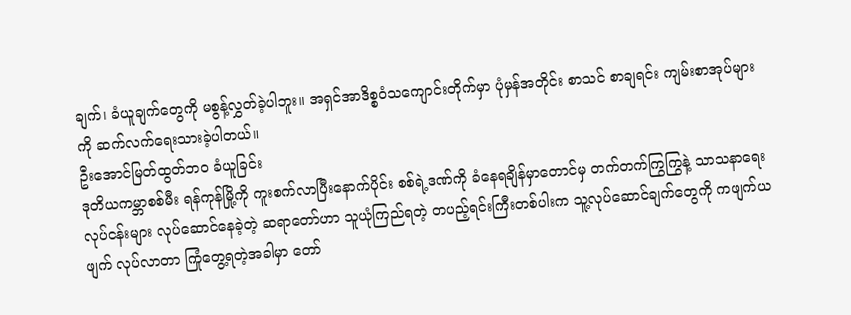ချက်၊ ခံယူချက်တွေကို မစွန့်လွှတ်ခဲ့ပါဘူး။ အရှင်အာဒိစ္စဝံသကျောင်းတိုက်မှာ ပုံမှန်အတိုင်း စာသင် စာချရင်း ကျမ်းစာအုပ်များကို ဆက်လက်ရေးသားခဲ့ပါတယ်။
ဦးအောင်မြတ်ထွတ်ဘဝ ခံယူခြင်း
ဒုတိယကမ္ဘာစစ်မီး ရန်ကုန်မြို့ကို ကူးစက်လာပြီးနောက်ပိုင်း စစ်ရဲ့ဒဏ်ကို ခံနေရချိန်မှာတောင်မှ တက်တက်ကြွကြွနဲ့ သာသနာရေးလုပ်ငန်းများ လုပ်ဆောင်နေခဲ့တဲ့ ဆရာတော်ဟာ သူယုံကြည်ရတဲ့ တပည့်ရင်းကြီးတစ်ပါးက သူ့လုပ်ဆောင်ချက်တွေကို ကဖျက်ယဖျက် လုပ်လာတာ ကြုံတွေ့ရတဲ့အခါမှာ တော်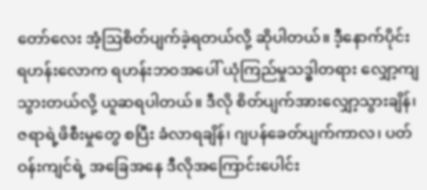တော်လေး အံ့ဩစိတ်ပျက်ခဲ့ရတယ်လို့ ဆိုပါတယ်။ ဒီ့နောက်ပိုင်း ရဟန်းလောက ရဟန်းဘဝအပေါ် ယုံကြည်မှုသဒ္ဓါတရား လျှော့ကျသွားတယ်လို့ ယူဆရပါတယ်။ ဒီလို စိတ်ပျက်အားလျှော့သွားချိန်၊ ဇရာရဲ့ဖိစီးမှုတွေ စပြီး ခံလာရချိန်၊ ဂျပန်ခေတ်ပျက်ကာလ၊ ပတ်ဝန်းကျင်ရဲ့ အခြေအနေ ဒီလိုအကြောင်းပေါင်း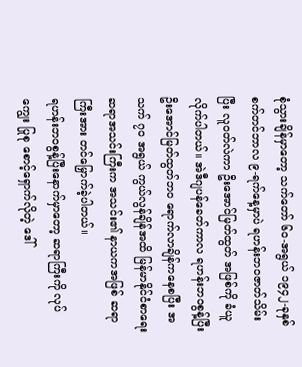စုံသွားချိန်မှာတော့ သက်တော် ၆၀-အရွယ် ၁၉၄၂-ခုနှစ် စက်တင်ဘာလ ၉-ရက်နေ့မှာပဲ ရဟန်းဘဝဇာတ်သိမ်းပြီး လူဝတ်လဲကာ ဦးအောင်မြတ်ထွတ် အဖြစ်ကို ခံယူလိုက်ပါတယ်။ အဲဒီဂျပန်ခေတ်ကာလ ရဟန်းဘဝစွန့်ပြီး ဦးအောင်မြတ်ထွတ်ဘဝ ရောက်လာချိန်ကနေစပြီး အသက် ၇၀ အရွယ် ကွယ်လွန်ချိန်အထိ မြန်မာနိုင်ငံစာရေးဆရာအသင်းကြီးက အသင်း၏ နာယကအဖြစ် ဆရာကြီးအား တင်မြှောက်ခဲ့ပါတယ်။
ရဟန်းဘဝစွန့်ပြီးနောက်မှာတော့ ဆရာကြီးကို လုပ်ကျွေး ပြုစု စောင့်ရှောက်လိုတဲ့ ဒေါ်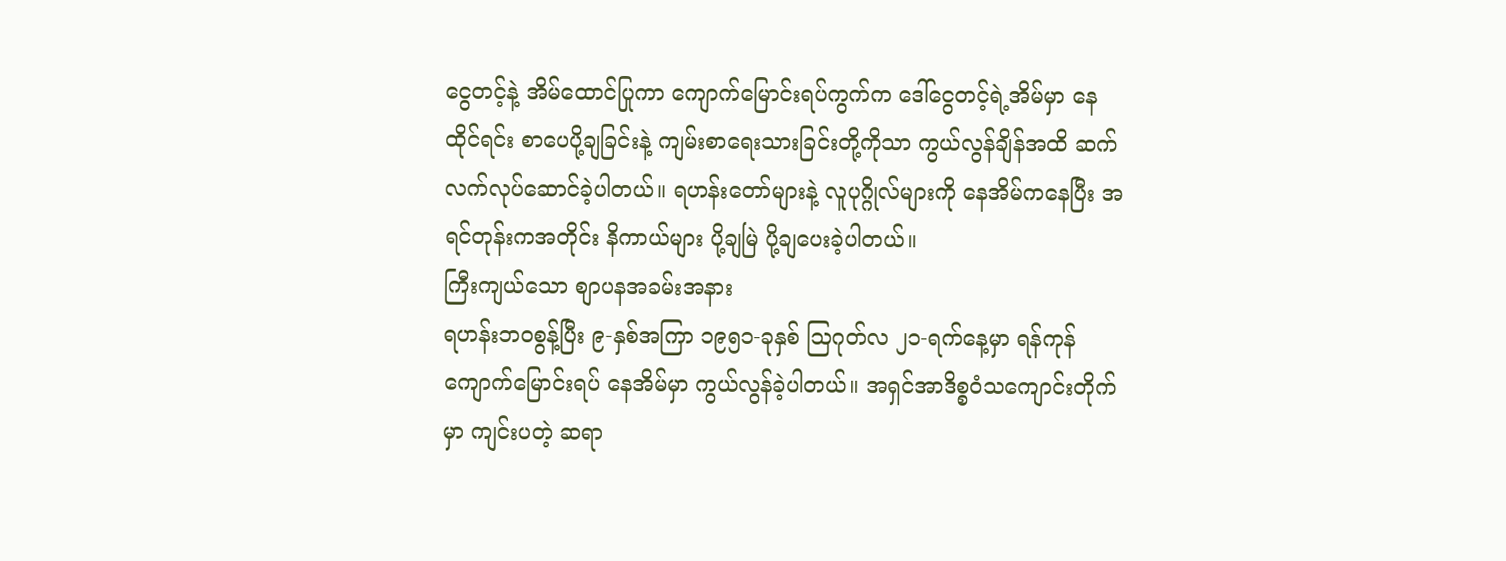ငွေတင့်နဲ့ အိမ်ထောင်ပြုကာ ကျောက်မြောင်းရပ်ကွက်က ဒေါ်ငွေတင့်ရဲ့အိမ်မှာ နေထိုင်ရင်း စာပေပို့ချခြင်းနဲ့ ကျမ်းစာရေးသားခြင်းတို့ကိုသာ ကွယ်လွန်ချိန်အထိ ဆက်လက်လုပ်ဆောင်ခဲ့ပါတယ်။ ရဟန်းတော်များနဲ့ လူပုဂ္ဂိုလ်များကို နေအိမ်ကနေပြီး အရင်တုန်းကအတိုင်း နိကာယ်များ ပို့ချမြဲ ပို့ချပေးခဲ့ပါတယ်။
ကြီးကျယ်သော စျာပနအခမ်းအနား
ရဟန်းဘဝစွန့်ပြီး ၉-နှစ်အကြာ ၁၉၅၁-ခုနှစ် ဩဂုတ်လ ၂၁-ရက်နေ့မှာ ရန်ကုန် ကျောက်မြောင်းရပ် နေအိမ်မှာ ကွယ်လွန်ခဲ့ပါတယ်။ အရှင်အာဒိစ္စဝံသကျောင်းတိုက်မှာ ကျင်းပတဲ့ ဆရာ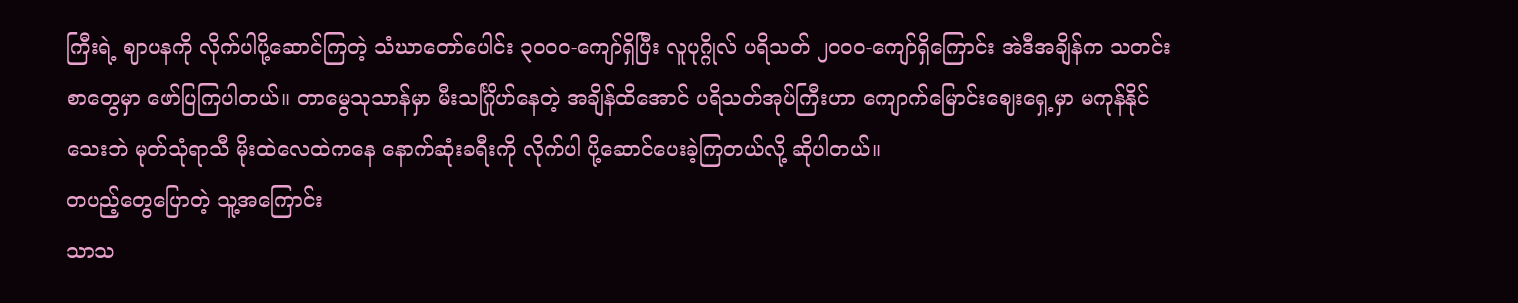ကြီးရဲ့ ဈာပနကို လိုက်ပါပို့ဆောင်ကြတဲ့ သံဃာတော်ပေါင်း ၃၀၀၀-ကျော်ရှိပြီး လူပုဂ္ဂိုလ် ပရိသတ် ၂၀၀၀-ကျော်ရှိကြောင်း အဲဒီအချိန်က သတင်းစာတွေမှာ ဖော်ပြကြပါတယ်။ တာမွေသုသာန်မှာ မီးသင်္ဂြိုဟ်နေတဲ့ အချိန်ထိအောင် ပရိသတ်အုပ်ကြီးဟာ ကျောက်မြောင်းဈေးရှေ့မှာ မကုန်နိုင်သေးဘဲ မုတ်သုံရာသီ မိုးထဲလေထဲကနေ နောက်ဆုံးခရီးကို လိုက်ပါ ပို့ဆောင်ပေးခဲ့ကြတယ်လို့ ဆိုပါတယ်။
တပည့်တွေပြောတဲ့ သူ့အကြောင်း
သာသ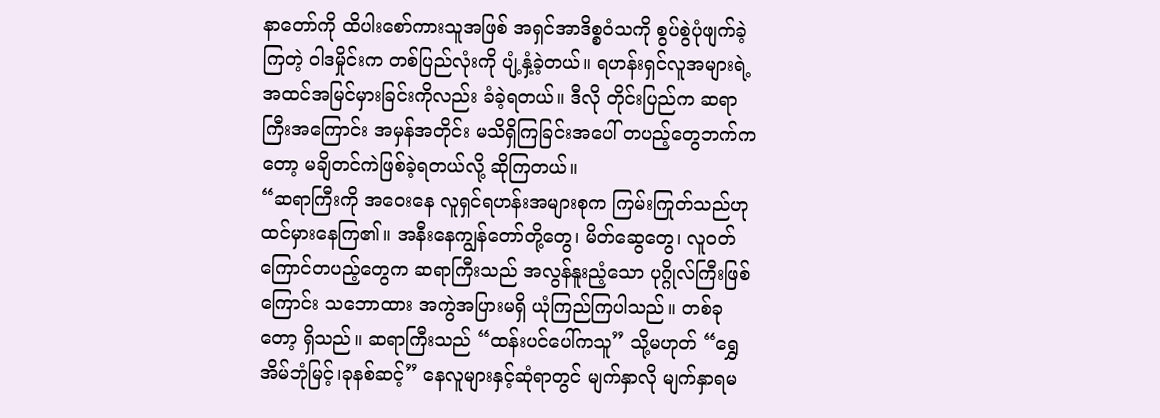နာတော်ကို ထိပါးစော်ကားသူအဖြစ် အရှင်အာဒိစ္စဝံသကို စွပ်စွဲပုံဖျက်ခဲ့ကြတဲ့ ဝါဒမှိုင်းက တစ်ပြည်လုံးကို ပျံ့နှံ့ခဲ့တယ်။ ရဟန်းရှင်လူအများရဲ့ အထင်အမြင်မှားခြင်းကိုလည်း ခံခဲ့ရတယ်။ ဒီလို တိုင်းပြည်က ဆရာကြီးအကြောင်း အမှန်အတိုင်း မသိရှိကြခြင်းအပေါ် တပည့်တွေဘက်ကတော့ မချိတင်ကဲဖြစ်ခဲ့ရတယ်လို့ ဆိုကြတယ်။
“ဆရာကြီးကို အဝေးနေ လူရှင်ရဟန်းအများစုက ကြမ်းကြုတ်သည်ဟု ထင်မှားနေကြ၏။ အနီးနေကျွန်တော်တို့တွေ၊ မိတ်ဆွေတွေ၊ လူဝတ်ကြောင်တပည့်တွေက ဆရာကြီးသည် အလွန်နူးညံ့သော ပုဂ္ဂိုလ်ကြီးဖြစ်ကြောင်း သဘောထား အကွဲအပြားမရှိ ယုံကြည်ကြပါသည်။ တစ်ခုတော့ ရှိသည်။ ဆရာကြီးသည် “ထန်းပင်ပေါ်ကသူ” သို့မဟုတ် “ရွှေအိမ်ဘုံမြင့်၊ခုနစ်ဆင့်” နေလူများနှင့်ဆုံရာတွင် မျက်နှာလို မျက်နှာရမ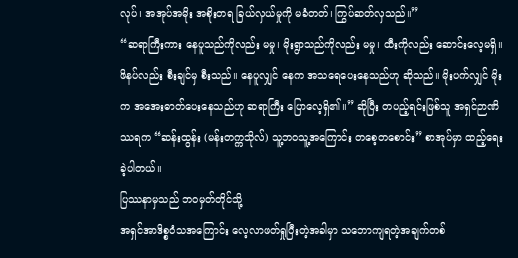လုပ်၊ အအုပ်အမိုး အစိုးတရ ခြယ်လှယ်မှုကို မခံတတ်၊ ကြွပ်ဆတ်လှသည်။”
“ဆရာကြီးကား နေပူသည်ကိုလည်း မမှု၊ မိုးရွာသည်ကိုလည်း မမှု၊ ထီးကိုလည်း ဆောင်းလေ့မရှိ။ ဖိနပ်လည်း စီးချင်မှ စီးသည်။ နေပူလျှင် နေက အသရေပေးနေသည်ဟု ဆိုသည်။ မိုးပက်လျှင် မိုးက အအေးဓာတ်ပေးနေသည်ဟု ဆရာကြီး ပြောလေ့ရှိ၏။” ဆိုပြီး တပည့်ရင်းဖြစ်သူ အရှင်ဉာဏိဿရက “ဆန်းထွန်း (မန်းတက္ကသိုလ်) သူ့ဘဝသူ့အကြောင်း တစေ့တစောင်း” စာအုပ်မှာ ထည့်ရေးခဲ့ပါတယ်။
ပြဿနာမှသည် ဘဝမှတ်တိုင်သို့
အရှင်အာဒိစ္စဝံသအကြောင်း လေ့လာဖတ်ရှုပြီးတဲ့အခါမှာ သဘောကျရတဲ့အချက်တစ်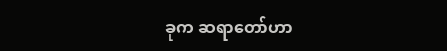ခုက ဆရာတော်ဟာ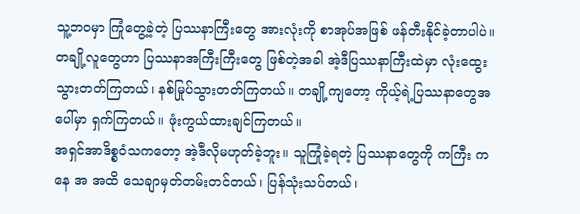သူ့ဘဝမှာ ကြုံတွေ့ခဲ့တဲ့ ပြဿနာကြီးတွေ အားလုံးကို စာအုပ်အဖြစ် ဖန်တီးနိုင်ခဲ့တာပါပဲ။ တချို့လူတွေဟာ ပြဿနာအကြီးကြီးတွေ ဖြစ်တဲ့အခါ အဲ့ဒီပြဿနာကြီးထဲမှာ လုံးထွေးသွားတတ်ကြတယ်၊ နစ်မြုပ်သွားတတ်ကြတယ်။ တချို့ကျတော့ ကိုယ့်ရဲ့ပြဿနာတွေအပေါ်မှာ ရှက်ကြတယ်။ ဖုံးကွယ်ထားချင်ကြတယ်။
အရှင်အာဒိစ္စဝံသကတော့ အဲ့ဒီလိုမဟုတ်ခဲ့ဘူး။ သူကြုံခဲ့ရတဲ့ ပြဿနာတွေကို ကကြီး ကနေ အ အထိ သေချာမှတ်တမ်းတင်တယ်၊ ပြန်သုံးသပ်တယ်၊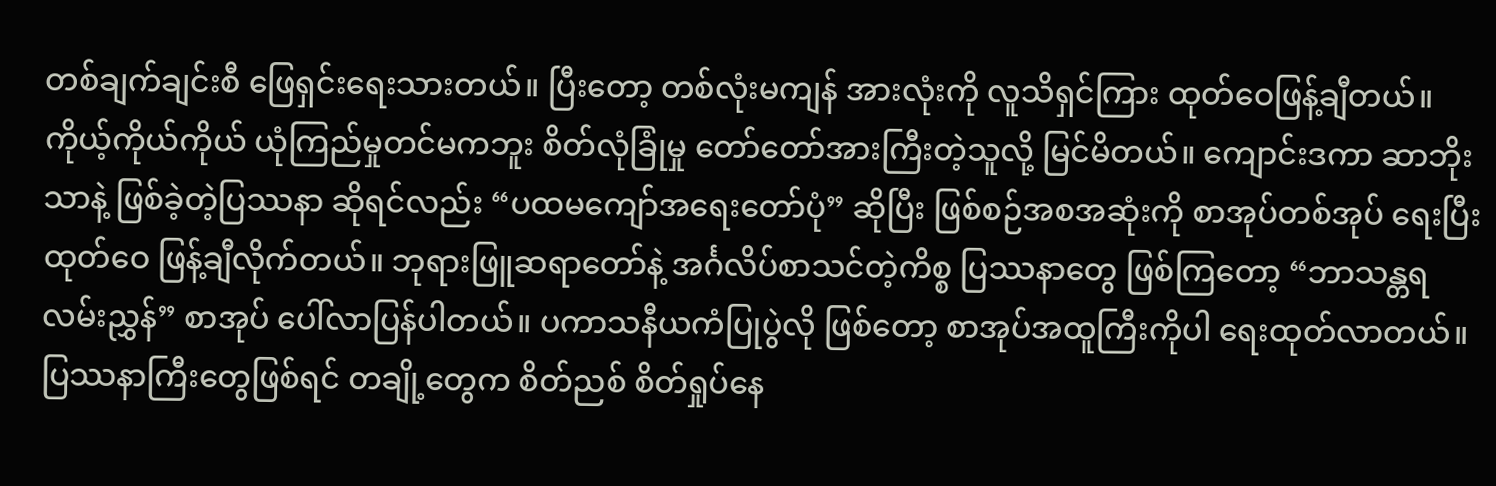တစ်ချက်ချင်းစီ ဖြေရှင်းရေးသားတယ်။ ပြီးတော့ တစ်လုံးမကျန် အားလုံးကို လူသိရှင်ကြား ထုတ်ဝေဖြန့်ချီတယ်။ ကိုယ့်ကိုယ်ကိုယ် ယုံကြည်မှုတင်မကဘူး စိတ်လုံခြုံမှု တော်တော်အားကြီးတဲ့သူလို့ မြင်မိတယ်။ ကျောင်းဒကာ ဆာဘိုးသာနဲ့ ဖြစ်ခဲ့တဲ့ပြဿနာ ဆိုရင်လည်း “ပထမကျော်အရေးတော်ပုံ” ဆိုပြီး ဖြစ်စဉ်အစအဆုံးကို စာအုပ်တစ်အုပ် ရေးပြီး ထုတ်ဝေ ဖြန့်ချီလိုက်တယ်။ ဘုရားဖြူဆရာတော်နဲ့ အင်္ဂလိပ်စာသင်တဲ့ကိစ္စ ပြဿနာတွေ ဖြစ်ကြတော့ “ဘာသန္တရလမ်းညွှန်” စာအုပ် ပေါ်လာပြန်ပါတယ်။ ပကာသနီယကံပြုပွဲလို ဖြစ်တော့ စာအုပ်အထူကြီးကိုပါ ရေးထုတ်လာတယ်။
ပြဿနာကြီးတွေဖြစ်ရင် တချို့တွေက စိတ်ညစ် စိတ်ရှုပ်နေ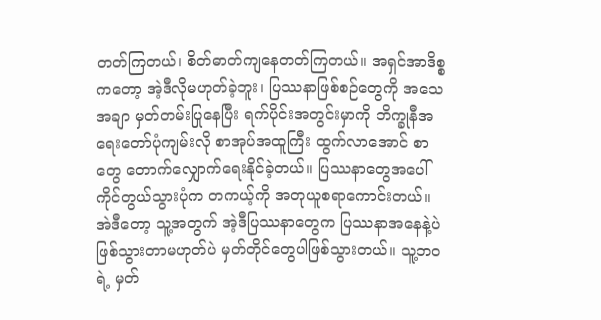တတ်ကြတယ်၊ စိတ်ဓာတ်ကျနေတတ်ကြတယ်။ အရှင်အာဒိစ္စကတော့ အဲ့ဒီလိုမဟုတ်ခဲ့ဘူး၊ ပြဿနာဖြစ်စဉ်တွေကို အသေအချာ မှတ်တမ်းပြုနေပြီး ရက်ပိုင်းအတွင်းမှာကို ဘိက္ခုနီအရေးတော်ပုံကျမ်းလို စာအုပ်အထူကြီး ထွက်လာအောင် စာတွေ တောက်လျှောက်ရေးနိုင်ခဲ့တယ်။ ပြဿနာတွေအပေါ် ကိုင်တွယ်သွားပုံက တကယ့်ကို အတုယူစရာကောင်းတယ်။ အဲဒီတော့ သူ့အတွက် အဲ့ဒီပြဿနာတွေက ပြဿနာအနေနဲ့ပဲ ဖြစ်သွားတာမဟုတ်ပဲ မှတ်တိုင်တွေပါဖြစ်သွားတယ်။ သူ့ဘဝရဲ့ မှတ်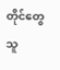တိုင်တွေ သူ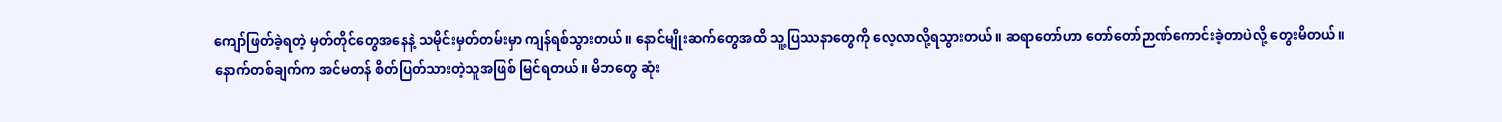ကျော်ဖြတ်ခဲ့ရတဲ့ မှတ်တိုင်တွေအနေနဲ့ သမိုင်းမှတ်တမ်းမှာ ကျန်ရစ်သွားတယ်။ နောင်မျိုးဆက်တွေအထိ သူ့ပြဿနာတွေကို လေ့လာလို့ရသွားတယ်။ ဆရာတော်ဟာ တော်တော်ဉာဏ်ကောင်းခဲ့တာပဲလို့ တွေးမိတယ်။
နောက်တစ်ချက်က အင်မတန် စိတ်ပြတ်သားတဲ့သူအဖြစ် မြင်ရတယ်။ မိဘတွေ ဆုံး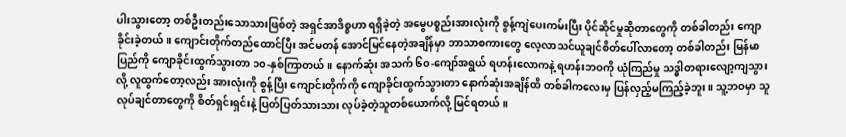ပါးသွားတော့ တစ်ဦးတည်းသောသားဖြစ်တဲ့ အရှင်အာဒိစ္စဟာ ရရှိခဲ့တဲ့ အမွေပစ္စည်းအားလုံးကို စွန့်ကျဲပေးကမ်းပြီး ပိုင်ဆိုင်မှုဆိုတာတွေကို တစ်ခါတည်း ကျောခိုင်းခဲ့တယ်။ ကျောင်းတိုက်တည်ထောင်ပြီး အင်မတန် အောင်မြင်နေတဲ့အချိန်မှာ ဘာသာစကားတွေ လေ့လာသင်ယူချင်စိတ်ပေါ်လာတော့ တစ်ခါတည်း မြန်မာပြည်ကို ကျောခိုင်းထွက်သွားတာ ၁၀-နှစ်ကြာတယ်။ နောက်ဆုံး အသက် ၆၀-ကျော်အရွယ် ရဟန်းလောကနဲ့ ရဟန်းဘဝကို ယုံကြည်မှု သဒ္ဓါတရားလျော့ကျသွားလို့ လူထွက်တော့လည်း အားလုံးကို စွန့်ပြီး ကျောင်းတိုက်ကို ကျောခိုင်းထွက်သွားတာ နောက်ဆုံးအချိန်ထိ တစ်ခါကလေးမှ ပြန်လှည့်မကြည့်ခဲ့ဘူး။ သူ့ဘဝမှာ သူလုပ်ချင်တာတွေကို စိတ်ရှင်းရှင်းနဲ့ ပြတ်ပြတ်သားသား လုပ်ခဲ့တဲ့သူတစ်ယောက်လို့ မြင်ရတယ်။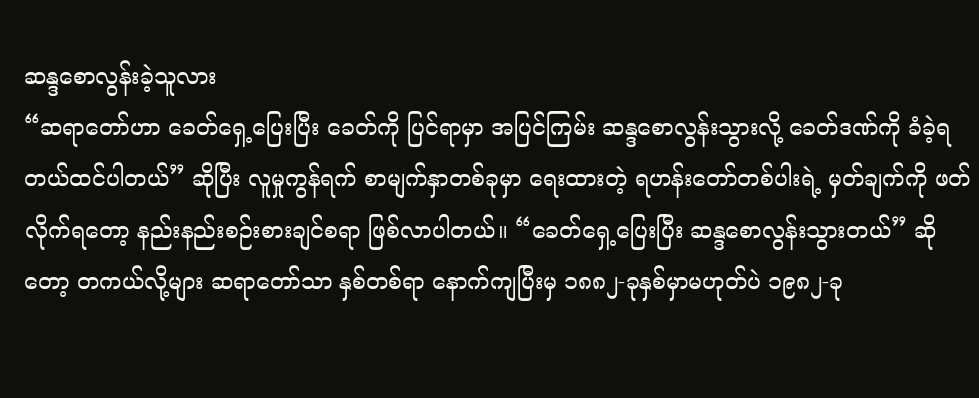ဆန္ဒစောလွန်းခဲ့သူလား
“ဆရာတော်ဟာ ခေတ်ရှေ့ပြေးပြီး ခေတ်ကို ပြင်ရာမှာ အပြင်ကြမ်း ဆန္ဒစောလွန်းသွားလို့ ခေတ်ဒဏ်ကို ခံခဲ့ရတယ်ထင်ပါတယ်” ဆိုပြီး လူမှုကွန်ရက် စာမျက်နှာတစ်ခုမှာ ရေးထားတဲ့ ရဟန်းတော်တစ်ပါးရဲ့ မှတ်ချက်ကို ဖတ်လိုက်ရတော့ နည်းနည်းစဉ်းစားချင်စရာ ဖြစ်လာပါတယ်။ “ခေတ်ရှေ့ပြေးပြီး ဆန္ဒစောလွန်းသွားတယ်” ဆိုတော့ တကယ်လို့များ ဆရာတော်သာ နှစ်တစ်ရာ နောက်ကျပြီးမှ ၁၈၈၂-ခုနှစ်မှာမဟုတ်ပဲ ၁၉၈၂-ခု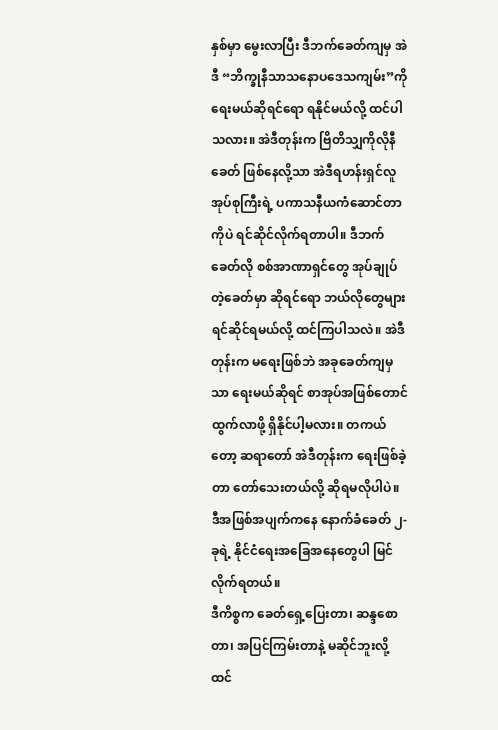နှစ်မှာ မွေးလာပြီး ဒီဘက်ခေတ်ကျမှ အဲဒီ “ဘိက္ခုနီသာသနောပဒေသကျမ်း”ကို ရေးမယ်ဆိုရင်ရော ရနိုင်မယ်လို့ ထင်ပါသလား။ အဲဒီတုန်းက ဗြိတိသျှကိုလိုနီခေတ် ဖြစ်နေလို့သာ အဲဒီရဟန်းရှင်လူအုပ်စုကြီးရဲ့ ပကာသနီယကံဆောင်တာကိုပဲ ရင်ဆိုင်လိုက်ရတာပါ။ ဒီဘက်ခေတ်လို စစ်အာဏာရှင်တွေ အုပ်ချုပ်တဲ့ခေတ်မှာ ဆိုရင်ရော ဘယ်လိုတွေများ ရင်ဆိုင်ရမယ်လို့ ထင်ကြပါသလဲ။ အဲဒီတုန်းက မရေးဖြစ်ဘဲ အခုခေတ်ကျမှသာ ရေးမယ်ဆိုရင် စာအုပ်အဖြစ်တောင် ထွက်လာဖို့ ရှိနိုင်ပါ့မလား။ တကယ်တော့ ဆရာတော် အဲဒီတုန်းက ရေးဖြစ်ခဲ့တာ တော်သေးတယ်လို့ ဆိုရမလိုပါပဲ။ ဒီအဖြစ်အပျက်ကနေ နောက်ခံခေတ် ၂-ခုရဲ့ နိုင်ငံရေးအခြေအနေတွေပါ မြင်လိုက်ရတယ်။
ဒီကိစ္စက ခေတ်ရှေ့ပြေးတာ၊ ဆန္ဒစောတာ၊ အပြင်ကြမ်းတာနဲ့ မဆိုင်ဘူးလို့ ထင်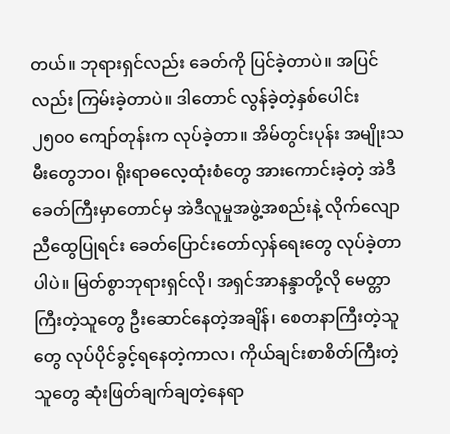တယ်။ ဘုရားရှင်လည်း ခေတ်ကို ပြင်ခဲ့တာပဲ။ အပြင်လည်း ကြမ်းခဲ့တာပဲ။ ဒါတောင် လွန်ခဲ့တဲ့နှစ်ပေါင်း ၂၅၀၀ ကျော်တုန်းက လုပ်ခဲ့တာ။ အိမ်တွင်းပုန်း အမျိုးသမီးတွေဘဝ၊ ရိုးရာဓလေ့ထုံးစံတွေ အားကောင်းခဲ့တဲ့ အဲဒီခေတ်ကြီးမှာတောင်မှ အဲဒီလူမှုအဖွဲ့အစည်းနဲ့ လိုက်လျောညီထွေပြုရင်း ခေတ်ပြောင်းတော်လှန်ရေးတွေ လုပ်ခဲ့တာပါပဲ။ မြတ်စွာဘုရားရှင်လို၊ အရှင်အာနန္ဒာတို့လို မေတ္တာကြီးတဲ့သူတွေ ဦးဆောင်နေတဲ့အချိန်၊ စေတနာကြီးတဲ့သူတွေ လုပ်ပိုင်ခွင့်ရနေတဲ့ကာလ၊ ကိုယ်ချင်းစာစိတ်ကြီးတဲ့သူတွေ ဆုံးဖြတ်ချက်ချတဲ့နေရာ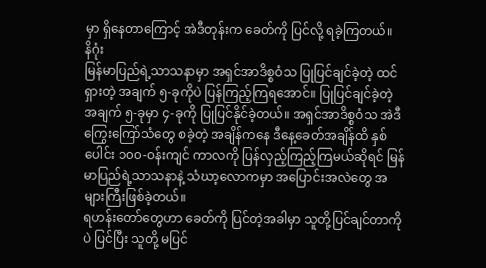မှာ ရှိနေတာကြောင့် အဲဒီတုန်းက ခေတ်ကို ပြင်လို့ ရခဲ့ကြတယ်။
နိဂုံး
မြန်မာပြည်ရဲ့သာသနာမှာ အရှင်အာဒိစ္စဝံသ ပြုပြင်ချင်ခဲ့တဲ့ ထင်ရှားတဲ့ အချက် ၅-ခုကိုပဲ ပြန်ကြည့်ကြရအောင်။ ပြုပြင်ချင်ခဲ့တဲ့ အချက် ၅-ခုမှာ ၄-ခုကို ပြုပြင်နိုင်ခဲ့တယ်။ အရှင်အာဒိစ္စဝံသ အဲဒီကြွေးကြော်သံတွေ စခဲ့တဲ့ အချိန်ကနေ ဒီနေ့ခေတ်အချိန်ထိ နှစ်ပေါင်း ၁၀၀-ဝန်းကျင် ကာလကို ပြန်လှည့်ကြည့်ကြမယ်ဆိုရင် မြန်မာပြည်ရဲ့သာသနာနဲ့ သံဃာ့လောကမှာ အပြောင်းအလဲတွေ အများကြီးဖြစ်ခဲ့တယ်။
ရဟန်းတော်တွေဟာ ခေတ်ကို ပြင်တဲ့အခါမှာ သူတို့ပြင်ချင်တာကိုပဲ ပြင်ပြီး သူတို့ မပြင်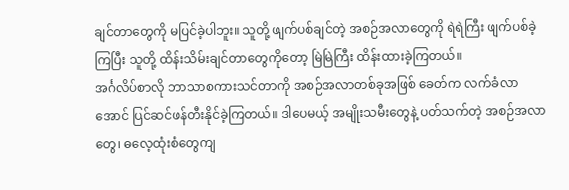ချင်တာတွေကို မပြင်ခဲ့ပါဘူး။ သူတို့ ဖျက်ပစ်ချင်တဲ့ အစဉ်အလာတွေကို ရဲရဲကြီး ဖျက်ပစ်ခဲ့ကြပြီး သူတို့ ထိန်းသိမ်းချင်တာတွေကိုတော့ မြဲမြဲကြီး ထိန်းထားခဲ့ကြတယ်။
အင်္ဂလိပ်စာလို ဘာသာစကားသင်တာကို အစဉ်အလာတစ်ခုအဖြစ် ခေတ်က လက်ခံလာအောင် ပြင်ဆင်ဖန်တီးနိုင်ခဲ့ကြတယ်။ ဒါပေမယ့် အမျိုးသမီးတွေနဲ့ ပတ်သက်တဲ့ အစဉ်အလာတွေ၊ ဓလေ့ထုံးစံတွေကျ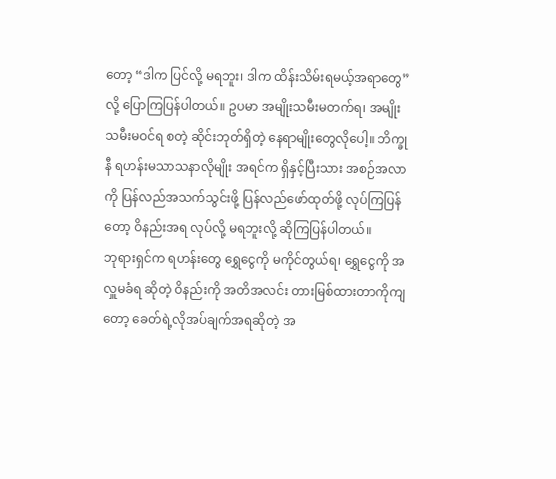တော့ “ဒါက ပြင်လို့ မရဘူး၊ ဒါက ထိန်းသိမ်းရမယ့်အရာတွေ” လို့ ပြောကြပြန်ပါတယ်။ ဥပမာ အမျိုးသမီးမတက်ရ၊ အမျိုးသမီးမဝင်ရ စတဲ့ ဆိုင်းဘုတ်ရှိတဲ့ နေရာမျိုးတွေလိုပေါ့။ ဘိက္ခုနီ ရဟန်းမသာသနာလိုမျိုး အရင်က ရှိနှင့်ပြီးသား အစဉ်အလာကို ပြန်လည်အသက်သွင်းဖို့ ပြန်လည်ဖော်ထုတ်ဖို့ လုပ်ကြပြန်တော့ ဝိနည်းအရ လုပ်လို့ မရဘူးလို့ ဆိုကြပြန်ပါတယ်။
ဘုရားရှင်က ရဟန်းတွေ ရွှေငွေကို မကိုင်တွယ်ရ၊ ရွှေငွေကို အလှူမခံရ ဆိုတဲ့ ဝိနည်းကို အတိအလင်း တားမြစ်ထားတာကိုကျတော့ ခေတ်ရဲ့လိုအပ်ချက်အရဆိုတဲ့ အ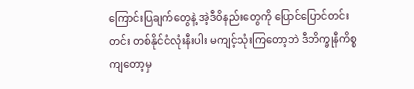ကြောင်းပြချက်တွေနဲ့ အဲ့ဒီဝိနည်းတွေကို ပြောင်ပြောင်တင်းတင်း တစ်နိုင်ငံလုံးနီးပါး မကျင့်သုံးကြတော့ဘဲ ဒီဘိက္ခုနီကိစ္စကျတော့မှ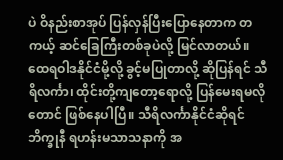ပဲ ဝိနည်းစာအုပ် ပြန်လှန်ပြီးပြောနေတာက တကယ့် ဆင်ခြေကြီးတစ်ခုပဲလို့ မြင်လာတယ်။ ထေရဝါဒနိုင်ငံမို့လို့ ခွင့်မပြုတာလို့ ဆိုပြန်ရင် သီရိလင်္ကာ၊ ထိုင်းတို့ကျတော့ရောလို့ ပြန်မေးရမလိုတောင် ဖြစ်နေပါပြီ။ သီရိလင်္ကာနိုင်ငံဆိုရင် ဘိက္ခုနီ ရဟန်းမသာသနာကို အ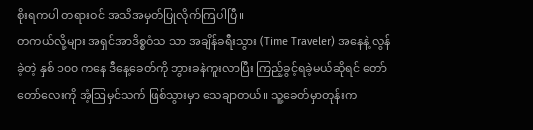စိုးရကပါ တရားဝင် အသိအမှတ်ပြုလိုက်ကြပါပြီ။
တကယ်လို့များ အရှင်အာဒိစ္စဝံသ သာ အချိန်ခရီးသွား (Time Traveler) အနေနဲ့ လွန်ခဲ့တဲ့ နှစ် ၁၀၀ ကနေ ဒီနေ့ခေတ်ကို ဘွားခနဲကူးလာပြီး ကြည့်ခွင့်ရခဲ့မယ်ဆိုရင် တော်တော်လေးကို အံ့ဩမှင်သက် ဖြစ်သွားမှာ သေချာတယ်။ သူ့ခေတ်မှာတုန်းက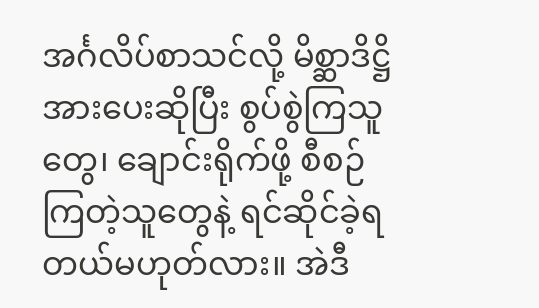အင်္ဂလိပ်စာသင်လို့ မိစ္ဆာဒိဋ္ဌိ အားပေးဆိုပြီး စွပ်စွဲကြသူတွေ၊ ချောင်းရိုက်ဖို့ စီစဉ်ကြတဲ့သူတွေနဲ့ ရင်ဆိုင်ခဲ့ရတယ်မဟုတ်လား။ အဲဒီ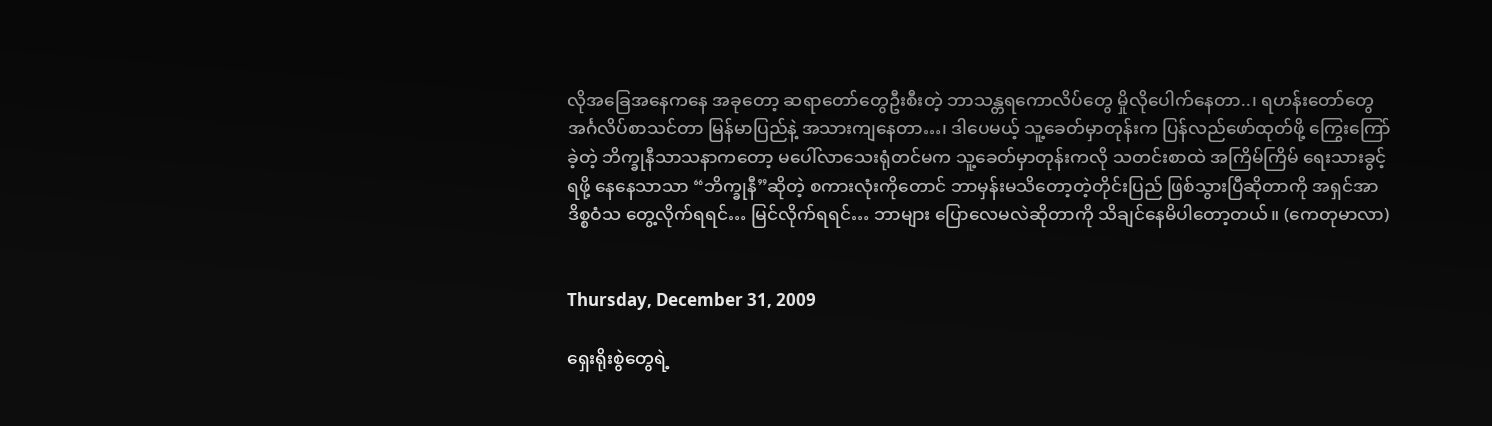လိုအခြေအနေကနေ အခုတော့ ဆရာတော်တွေဦးစီးတဲ့ ဘာသန္တရကောလိပ်တွေ မှိုလိုပေါက်နေတာ..၊ ရဟန်းတော်တွေ အင်္ဂလိပ်စာသင်တာ မြန်မာပြည်နဲ့ အသားကျနေတာ…၊ ဒါပေမယ့် သူ့ခေတ်မှာတုန်းက ပြန်လည်ဖော်ထုတ်ဖို့ ကြွေးကြော်ခဲ့တဲ့ ဘိက္ခုနီသာသနာကတော့ မပေါ်လာသေးရုံတင်မက သူ့ခေတ်မှာတုန်းကလို သတင်းစာထဲ အကြိမ်ကြိမ် ရေးသားခွင့်ရဖို့ နေနေသာသာ “ဘိက္ခုနီ”ဆိုတဲ့ စကားလုံးကိုတောင် ဘာမှန်းမသိတော့တဲ့တိုင်းပြည် ဖြစ်သွားပြီဆိုတာကို အရှင်အာဒိစ္စဝံသ တွေ့လိုက်ရရင်… မြင်လိုက်ရရင်… ဘာများ ပြောလေမလဲဆိုတာကို သိချင်နေမိပါတော့တယ်။ (ကေတုမာလာ)


Thursday, December 31, 2009

ရှေးရိုးစွဲတွေရဲ့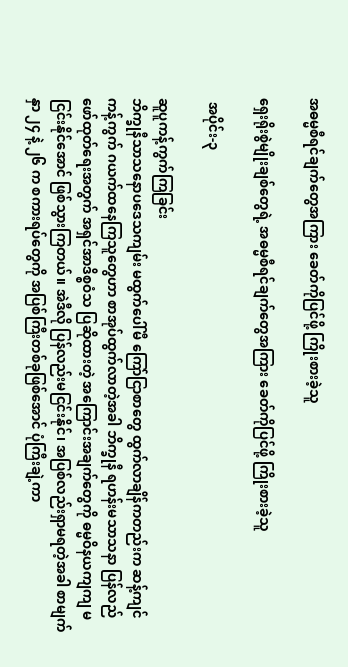အဓမ္မစီရင်ချက်တွေအကြား ခေတ်ကိုပြင်ဖို့ ကြိုးစားခဲ့သူ

ရှေးရိုးစွဲမျိုးချစ်တွေရဲ့ အဓမ္မစီရင်ချက်တွေအကြား ခေတ်ကိုပြင်ဖို့ ကြိုးစားခဲ့သူ

 အပိုင်း-၃

ဆူပူကန့်ကွက်ကြခြင်း
ဘိက္ခုနီသာသနောပဒေသကျမ်း မထွက်ပေါ်မီ ကြော်ငြာစာတွေ ထွက်လာချိန်ကတည်းက ဆန့်ကျင် ကန့်ကွက် ဂယက်ထနေကြသူတွေဟာ စာအုပ်ထွက်လာတဲ့အခါ ဘိက္ခုနီ ရဟန်းမသာသနာ ပြန်လည်ဖော်ထုတ်ရေးအတွက် အရှင်အာဒိစ္စဝံသ ပြဆိုထားတဲ့ အကြောင်းအချက်တွေကို ဓမ္မဝိနယကျကျ မငြင်းနိုင်အောင် ဖြစ်သွားကြတယ်။ အဲဒီလို ပြန်လည်းမငြင်းနိုင်၊ အပြစ်လည်းရှာမရတဲ့အခါ စာမျက်နှာ ၂၄ နဲ့ ၂၆ က စကားရပ်တွေကို အပြစ်ကြီးတစ်ခုဖြစ်အောင် ပုံကြီးချဲ့ကာ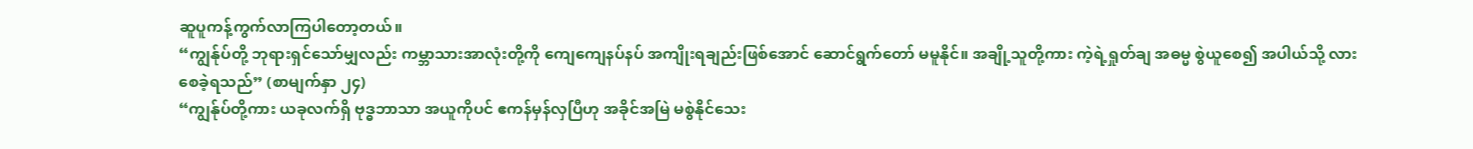ဆူပူကန့်ကွက်လာကြပါတော့တယ်။
“ကျွန်ုပ်တို့ ဘုရားရှင်သော်မျှလည်း ကမ္ဘာသားအာလုံးတို့ကို ကျေကျေနပ်နပ် အကျိုးရချည်းဖြစ်အောင် ဆောင်ရွက်တော် မမူနိုင်။ အချို့သူတို့ကား ကဲ့ရဲ့ရှုတ်ချ အဓမ္မ စွဲယူစေ၍ အပါယ်သို့ လားစေခဲ့ရသည်” (စာမျက်နှာ ၂၄)
“ကျွန်ုပ်တို့ကား ယခုလက်ရှိ ဗုဒ္ဓဘာသာ အယူကိုပင် ဧကန်မှန်လှပြီဟု အခိုင်အမြဲ မစွဲနိုင်သေး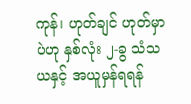ကုန်၊ ဟုတ်ချင် ဟုတ်မှာပဲဟု နှစ်လုံး ၂-ခွ သံသယနှင့် အယူမှန်ရရန်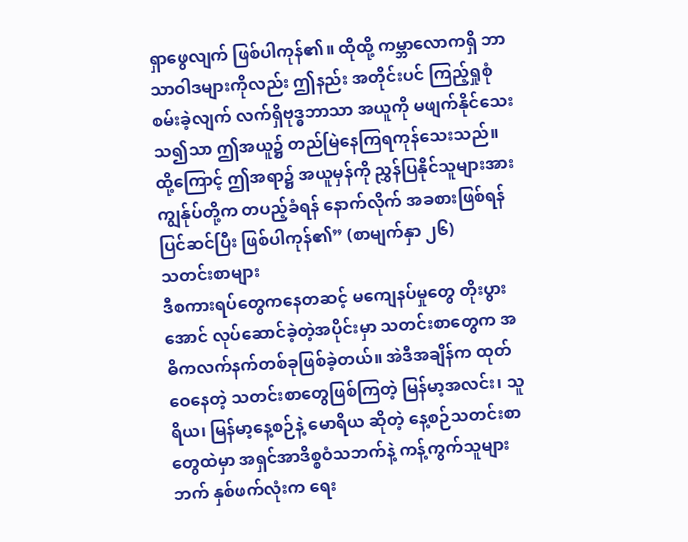ရှာဖွေလျက် ဖြစ်ပါကုန်၏။ ထိုထို့ ကမ္ဘာလောကရှိ ဘာသာဝါဒများကိုလည်း ဤနည်း အတိုင်းပင် ကြည့်ရှုစုံစမ်းခဲ့လျက် လက်ရှိဗုဒ္ဓဘာသာ အယူကို မဖျက်နိုင်သေးသ၍သာ ဤအယူ၌ တည်မြဲနေကြရကုန်သေးသည်။ ထို့ကြောင့် ဤအရာ၌ အယူမှန်ကို ညွှန်ပြနိုင်သူများအား ကျွန်ုပ်တို့က တပည့်ခံရန် နောက်လိုက် အခစားဖြစ်ရန် ပြင်ဆင်ပြီး ဖြစ်ပါကုန်၏” (စာမျက်နှာ ၂၆)
သတင်းစာများ
ဒီစကားရပ်တွေကနေတဆင့် မကျေနပ်မှုတွေ တိုးပွားအောင် လုပ်ဆောင်ခဲ့တဲ့အပိုင်းမှာ သတင်းစာတွေက အဓိကလက်နက်တစ်ခုဖြစ်ခဲ့တယ်။ အဲဒီအချိန်က ထုတ်ဝေနေတဲ့ သတင်းစာတွေဖြစ်ကြတဲ့ မြန်မာ့အလင်း၊ သူရိယ၊ မြန်မာ့နေ့စဉ်နဲ့ မောရိယ ဆိုတဲ့ နေ့စဉ်သတင်းစာတွေထဲမှာ အရှင်အာဒိစ္စဝံသဘက်နဲ့ ကန့်ကွက်သူများဘက် နှစ်ဖက်လုံးက ရေး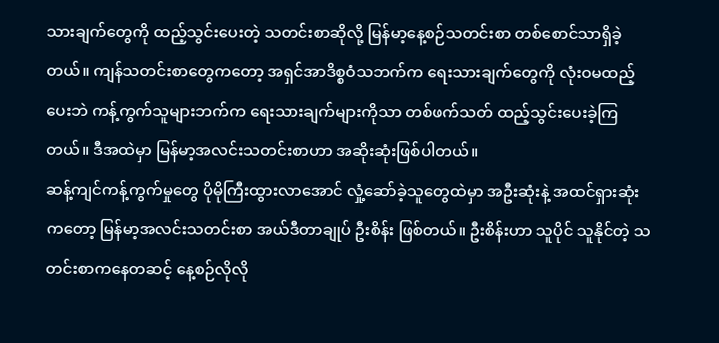သားချက်တွေကို ထည့်သွင်းပေးတဲ့ သတင်းစာဆိုလို့ မြန်မာ့နေ့စဉ်သတင်းစာ တစ်စောင်သာရှိခဲ့တယ်။ ကျန်သတင်းစာတွေကတော့ အရှင်အာဒိစ္စဝံသဘက်က‌ ရေးသားချက်တွေကို လုံးဝမထည့်ပေးဘဲ ကန့်ကွက်သူများဘက်က ရေးသားချက်များကိုသာ တစ်ဖက်သတ် ထည့်သွင်းပေးခဲ့ကြတယ်။ ဒီအထဲမှာ မြန်မာ့အလင်းသတင်းစာဟာ အဆိုးဆုံးဖြစ်ပါတယ်။
ဆန့်ကျင်ကန့်ကွက်မှုတွေ ပိုမိုကြီးထွားလာအောင် လှုံ့ဆော်ခဲ့သူတွေထဲမှာ အဦးဆုံးနဲ့ အထင်ရှားဆုံးကတော့ မြန်မာ့အလင်းသတင်းစာ အယ်ဒီတာချုပ် ဦးစိန်း ဖြစ်တယ်။ ဦးစိန်းဟာ သူပိုင် သူနိုင်တဲ့ သတင်းစာကနေတဆင့် နေ့စဉ်လိုလို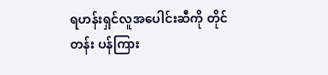ရဟန်းရှင်လူအပေါင်းဆီကို တိုင်တန်း ပန်ကြား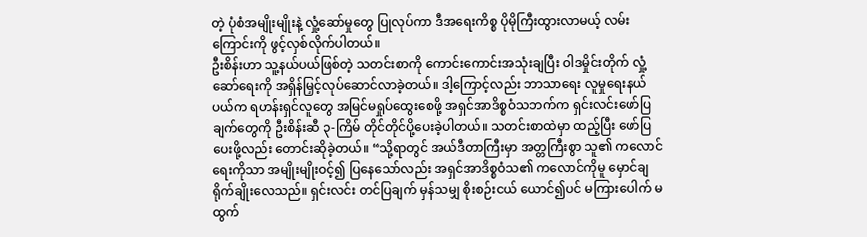တဲ့ ပုံစံအမျိုးမျိုးနဲ့ လှုံ့ဆော်မှုတွေ ပြုလုပ်ကာ ဒီအရေးကိစ္စ ပိုမိုကြီးထွားလာမယ့် လမ်းကြောင်းကို ဖွင့်လှစ်လိုက်ပါတယ်။
ဦးစိန်းဟာ သူ့နယ်ပယ်ဖြစ်တဲ့ သတင်းစာကို ကောင်းကောင်းအသုံးချပြီး ဝါဒမှိုင်းတိုက် လှုံ့ဆော်ရေးကို အရှိန်မြှင့်လုပ်ဆောင်လာခဲ့တယ်။ ဒါ့ကြောင့်လည်း ဘာသာရေး လူမှုရေးနယ်ပယ်က ရဟန်းရှင်လူတွေ အမြင်မရှုပ်ထွေးစေဖို့ အရှင်အာဒိစ္စဝံသဘက်က ရှင်းလင်းဖော်ပြချက်တွေကို ဦးစိန်းဆီ ၃-ကြိမ် တိုင်တိုင်ပို့ပေးခဲ့ပါတယ်။ သတင်းစာထဲမှာ ထည့်ပြီး ဖော်ပြပေးဖို့လည်း တောင်းဆိုခဲ့တယ်။ “သို့ရာတွင် အယ်ဒီတာကြီးမှာ အတ္တကြီးစွာ သူ၏ ကလောင်ရေးကိုသာ အမျိုးမျိုးဝင့်၍ ပြနေသော်လည်း အရှင်အာဒိစ္စဝံသ၏ ကလောင်ကိုမူ မှောင်ချ ရိုက်ချိုးလေသည်။ ရှင်းလင်း တင်ပြချက် မှန်သမျှ စိုးစဉ်းငယ် ယောင်၍ပင် မကြားပေါက် မထွက်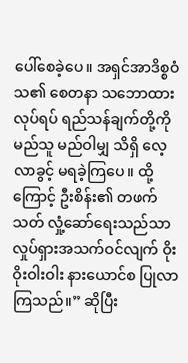ပေါ်စေခဲ့ပေ။ အရှင်အာဒိစ္စဝံသ၏ စေတနာ သဘောထား လုပ်ရပ် ရည်သန်ချက်တို့ကို မည်သူ မည်ဝါမျှ သိရှိ လေ့လာခွင့် မရခဲ့ကြပေ။ ထို့ကြောင့် ဦးစိန်း၏ တဖက်သတ် လှုံ့ဆော်ရေးသည်သာ လှုပ်ရှားအသက်ဝင်လျက် ဝိုးဝိုးဝါးဝါး နားယောင်စ ပြုလာကြသည်။” ဆိုပြီး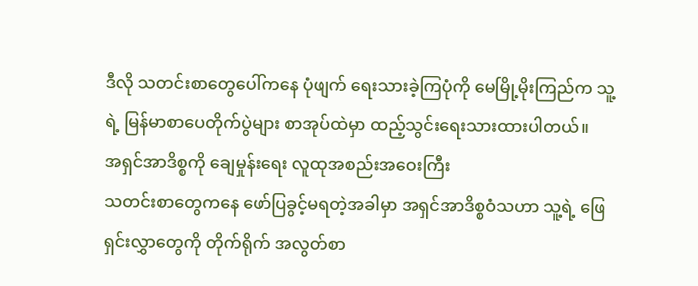ဒီလို သတင်းစာတွေပေါ်ကနေ ပုံဖျက် ရေးသားခဲ့ကြပုံကို မေမြို့မိုးကြည်က သူ့ရဲ့ မြန်မာစာပေတိုက်ပွဲများ စာအုပ်ထဲမှာ ထည့်သွင်းရေးသားထားပါတယ်။
အရှင်အာဒိစ္စကို ချေမှုန်းရေး လူထုအစည်းအဝေးကြီး
သတင်းစာတွေကနေ ဖော်ပြခွင့်မရတဲ့အခါမှာ အရှင်အာဒိစ္စဝံသဟာ သူ့ရဲ့ ဖြေရှင်းလွှာတွေကို တိုက်ရိုက် အလွတ်စာ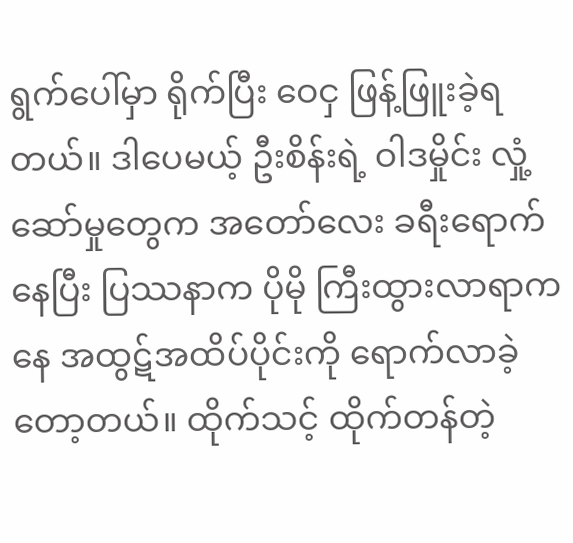ရွက်ပေါ်မှာ ရိုက်ပြီး ဝေငှ ဖြန့်ဖြူးခဲ့ရတယ်။ ဒါပေမယ့် ဦးစိန်းရဲ့ ဝါဒမှိုင်း လှုံ့ဆော်မှုတွေက အတော်လေး ခရီးရောက်နေပြီး ပြဿနာက ပိုမို ကြီးထွားလာရာကနေ အထွဋ်အထိပ်ပိုင်းကို ရောက်လာခဲ့တော့တယ်။ ထိုက်သင့် ထိုက်တန်တဲ့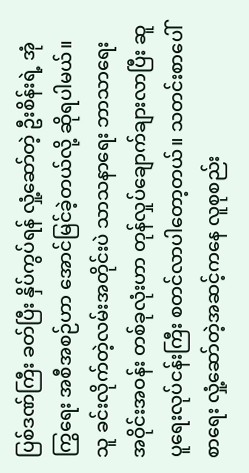ပြစ်ဒဏ်ကြီး ခတ်ပြီး နှိပ်ကွပ်ရန် လှုံ့ဆော်တဲ့ ဦးစိန်းရဲ့ အုံကြွရေး အစီအစဉ်ဟာ အောင်မြင်ခဲ့တယ်လို့ ဆိုရပါမယ်။ သူ ခင်းလိုက်တဲ့လမ်းအတိုင်းပဲ သာသနာရေး ဘာသာရေး အဝိုင်းအဝန်း တစ်ခုလုံးဟာ တုန်လှုပ်ချောက်ချားလာပြီး ဆူပူရေးလုပ်ငန်းကြီး စတင်လာပါတော့တယ်။ သတင်းစာပေါ် စာရေး လှုံ့ဆော်တဲ့အဆင့်ကနေ လူစုစည်း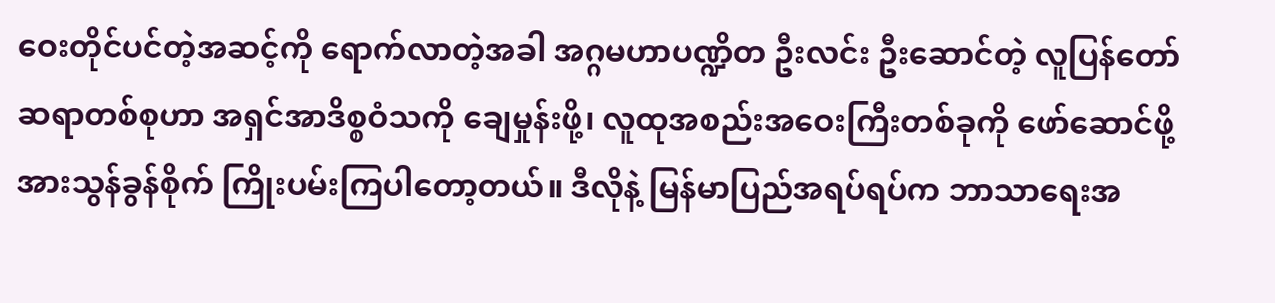ဝေးတိုင်ပင်တဲ့အဆင့်ကို ရောက်လာတဲ့အခါ အဂ္ဂမဟာပဏ္ဍိတ ဦးလင်း ဦးဆောင်တဲ့ လူပြန်တော်ဆရာတစ်စုဟာ အရှင်အာဒိစ္စဝံသကို ချေမှုန်းဖို့၊ လူထုအစည်းအဝေးကြီးတစ်ခုကို ဖော်ဆောင်ဖို့ အားသွန်ခွန်စိုက် ကြိုးပမ်းကြပါတော့တယ်။ ဒီလိုနဲ့ မြန်မာပြည်အရပ်ရပ်က ဘာသာရေးအ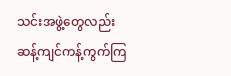သင်းအဖွဲ့တွေလည်း ဆန့်ကျင်ကန့်ကွက်ကြ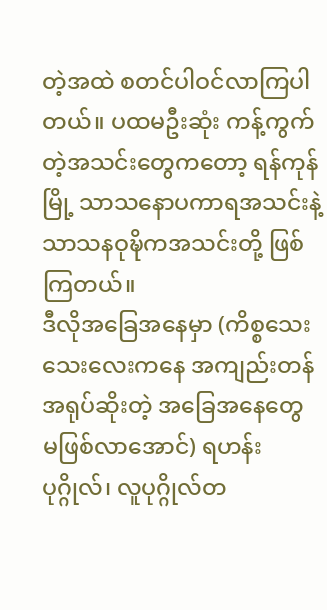တဲ့အထဲ စတင်ပါဝင်လာကြပါတယ်။ ပထမဦးဆုံး ကန့်ကွက်တဲ့အသင်းတွေကတော့ ရန်ကုန်မြို့ သာသနောပကာရအသင်းနဲ့ သာသနဝုဍ္ဎိကအသင်းတို့ ဖြစ်ကြတယ်။
ဒီလိုအခြေအနေမှာ (ကိစ္စသေးသေးလေးကနေ အကျည်းတန် အရုပ်ဆိုးတဲ့ အခြေအနေတွေ မဖြစ်လာအောင်) ရဟန်းပုဂ္ဂိုလ်၊ လူပုဂ္ဂိုလ်တ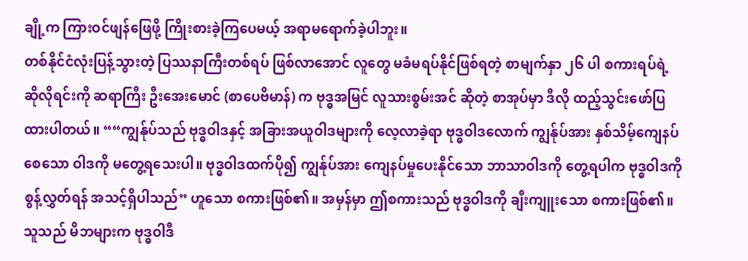ချို့က ကြားဝင်ဖျန်ဖြေဖို့ ကြိုးစားခဲ့ကြပေမယ့် အရာမရောက်ခဲ့ပါဘူး။
တစ်နိုင်ငံလုံးပြန့်သွားတဲ့ ပြဿနာကြီးတစ်ရပ် ဖြစ်လာအောင် လူတွေ မခံမရပ်နိုင်ဖြစ်ရတဲ့ စာမျက်နှာ ၂၆ ပါ စကားရပ်ရဲ့ ဆိုလိုရင်းကို ဆရာကြီး ဦးအေးမောင် (စာပေဗိမာန်) က ဗုဒ္ဓအမြင် လူသားစွမ်းအင် ဆိုတဲ့ စာအုပ်မှာ ဒီလို ထည့်သွင်းဖော်ပြထားပါတယ်။ ““ကျွန်ုပ်သည် ဗုဒ္ဓဝါဒနှင့် အခြားအယူဝါဒများကို လေ့လာခဲ့ရာ ဗုဒ္ဓဝါဒလောက် ကျွန်ုပ်အား နှစ်သိမ့်ကျေနပ်စေသော ဝါဒကို မတွေ့ရသေးပါ။ ဗုဒ္ဓဝါဒထက်ပို၍ ကျွန်ုပ်အား ကျေနပ်မှုပေးနိုင်သော ဘာသာဝါဒကို တွေ့ရပါက ဗုဒ္ဓဝါဒကို စွန့်လွှတ်ရန် အသင့်ရှိပါသည်” ဟူသော စကားဖြစ်၏။ အမှန်မှာ ဤစကားသည် ဗုဒ္ဓဝါဒကို ချီးကျူးသော စကားဖြစ်၏။ သူသည် မိဘများက ဗုဒ္ဓဝါဒီ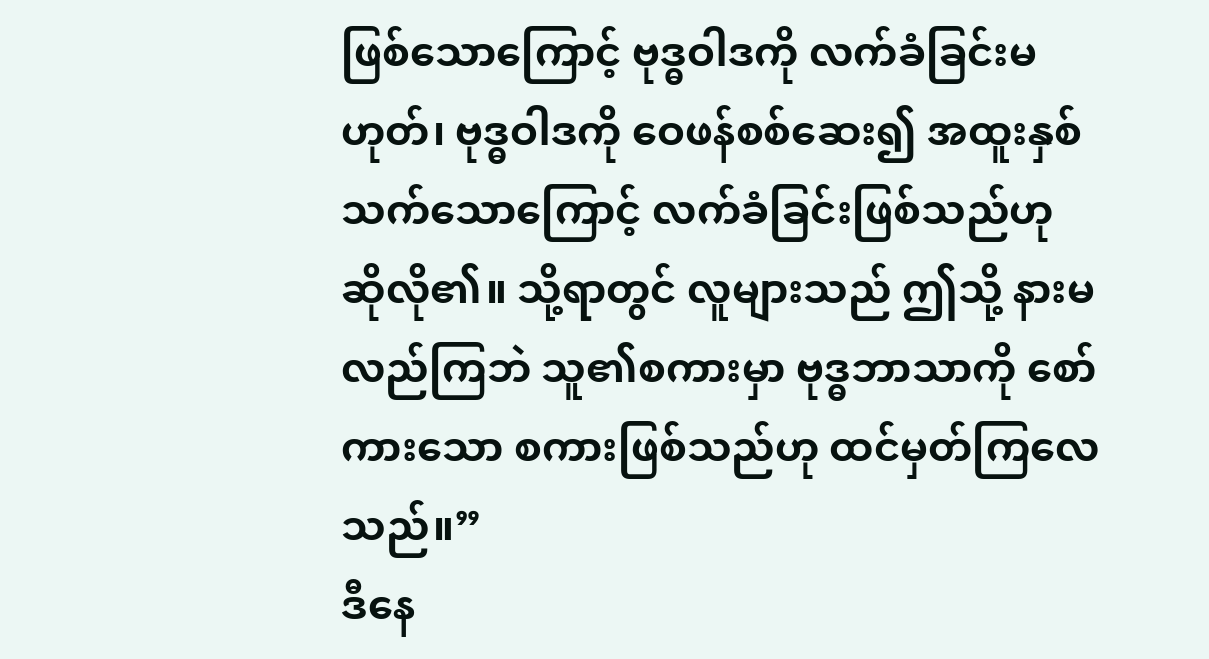ဖြစ်သောကြောင့် ဗုဒ္ဓဝါဒကို လက်ခံခြင်းမဟုတ်၊ ဗုဒ္ဓဝါဒကို ဝေဖန်စစ်ဆေး၍ အထူးနှစ်သက်သောကြောင့် လက်ခံခြင်းဖြစ်သည်ဟု ဆိုလို၏။ သို့ရာတွင် လူများသည် ဤသို့ နားမလည်ကြဘဲ သူ၏စကားမှာ ဗုဒ္ဓဘာသာကို စော်ကားသော စကားဖြစ်သည်ဟု ထင်မှတ်ကြလေသည်။”
ဒီနေ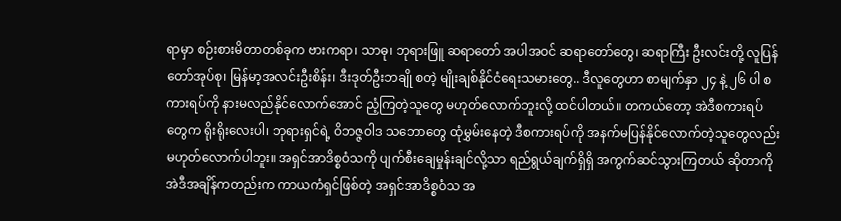ရာမှာ စဉ်းစားမိတာတစ်ခုက ဗားကရာ၊ သာဓု၊ ဘုရားဖြူ ဆရာတော် အပါအဝင် ဆရာတော်တွေ၊ ဆရာကြီး ဦးလင်းတို့ လူပြန်တော်အုပ်စု၊ မြန်မာ့အလင်းဦးစိန်း၊ ဒီးဒုတ်ဦးဘချို စတဲ့ မျိုးချစ်နိုင်ငံရေးသမားတွေ.. ဒီလူတွေဟာ စာမျက်နှာ ၂၄ နဲ့ ၂၆ ပါ စကားရပ်ကို နားမလည်နိုင်လောက်အောင် ညံ့ကြတဲ့သူတွေ မဟုတ်လောက်ဘူးလို့ ထင်ပါတယ်။ တကယ်တော့ အဲဒီစကားရပ်တွေက ရိုးရိုးလေးပါ၊ ဘုရားရှင်ရဲ့ ဝိဘဇ္ဇဝါဒ သဘောတွေ ထုံမွှမ်းနေတဲ့ ဒီစကားရပ်ကို အနက်မပြန်နိုင်လောက်တဲ့သူတွေလည်း မဟုတ်လောက်ပါဘူး။ အရှင်အာဒိစ္စဝံသကို ပျက်စီးချေမှုန်းချင်လို့သာ ရည်ရွယ်ချက်ရှိရှိ အကွက်ဆင်သွားကြတယ် ဆိုတာကို အဲဒီအချိန်ကတည်းက ကာယကံရှင်ဖြစ်တဲ့ အရှင်အာဒိစ္စဝံသ အ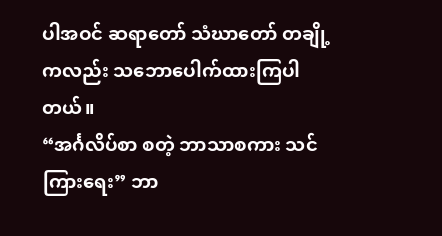ပါအဝင် ဆရာတော် သံဃာတော် တချို့ကလည်း သဘောပေါက်ထားကြပါတယ်။
“အင်္ဂလိပ်စာ စတဲ့ ဘာသာစကား သင်ကြားရေး” ဘာ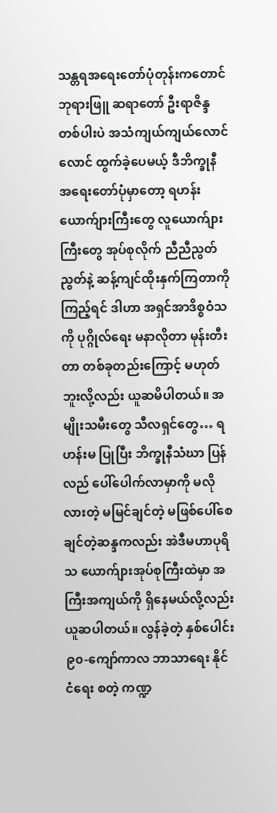သန္တရအရေးတော်ပုံတုန်းကတောင် ဘုရားဖြူ ဆရာတော် ဦးရာဇိန္ဒ တစ်ပါးပဲ အသံကျယ်ကျယ်လောင်လောင် ထွက်ခဲ့ပေမယ့် ဒီဘိက္ခုနီအရေးတော်ပုံမှာတော့ ရဟန်းယောက်ျားကြီးတွေ လူယောက်ျားကြီးတွေ အုပ်စုလိုက် ညီညီညွတ်ညွတ်နဲ့ ဆန့်ကျင်ထိုးနှက်ကြတာကို ကြည့်ရင် ဒါဟာ အရှင်အာဒိစ္စဝံသကို ပုဂ္ဂိုလ်ရေး မနာလိုတာ မုန်းတီးတာ တစ်ခုတည်းကြောင့် မဟုတ်ဘူးလို့လည်း ယူဆမိပါတယ်။ အမျိုးသမီးတွေ သီလရှင်တွေ… ရဟန်းမ ပြုပြီး ဘိက္ခုနီသံဃာ ပြန်လည် ပေါ်ပေါက်လာမှာကို မလိုလားတဲ့ မမြင်ချင်တဲ့ မဖြစ်ပေါ်စေချင်တဲ့ဆန္ဒကလည်း အဲဒီမဟာပုရိသ ယောက်ျားအုပ်စုကြီးထဲမှာ အကြီးအကျယ်ကို ရှိနေမယ်လို့လည်း ယူဆပါတယ်။ လွန်ခဲ့တဲ့ နှစ်ပေါင်း ၉၀-ကျော်ကာလ ဘာသာရေး နိုင်ငံရေး စတဲ့ ကဏ္ဍ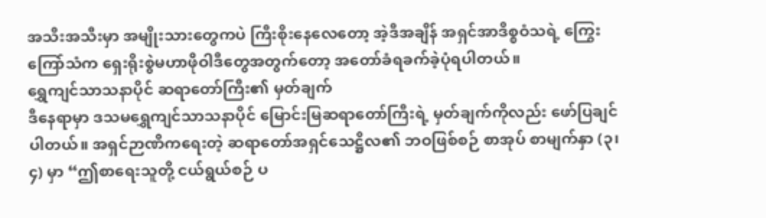အသီးအသီးမှာ အမျိုးသားတွေကပဲ ကြီးစိုးနေလေတော့ အဲ့ဒီအချိန် အရှင်အာဒိစ္စဝံသရဲ့ ကြွေးကြော်သံက ရှေးရိုးစွဲမဟာဖိုဝါဒီတွေအတွက်တော့ အတော်ခံရခက်ခဲ့ပုံရပါတယ်။
ရွှေကျင်သာသနာပိုင် ဆရာတော်ကြီး၏ မှတ်ချက်
ဒီနေရာမှာ ဒသမရွှေကျင်သာသနာပိုင် မြောင်းမြဆရာတော်ကြီးရဲ့ မှတ်ချက်ကိုလည်း ဖော်ပြချင်ပါတယ်။ အရှင်ဉာဏိကရေးတဲ့ ဆရာတော်အရှင်သေဋ္ဌိလ၏ ဘဝဖြစ်စဉ် စာအုပ် စာမျက်နှာ (၃၊၄) မှာ “ဤစာရေးသူတို့ ငယ်ရွယ်စဉ် ပ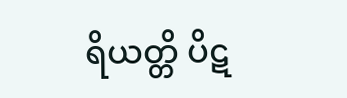ရိယတ္တိ ပိဋ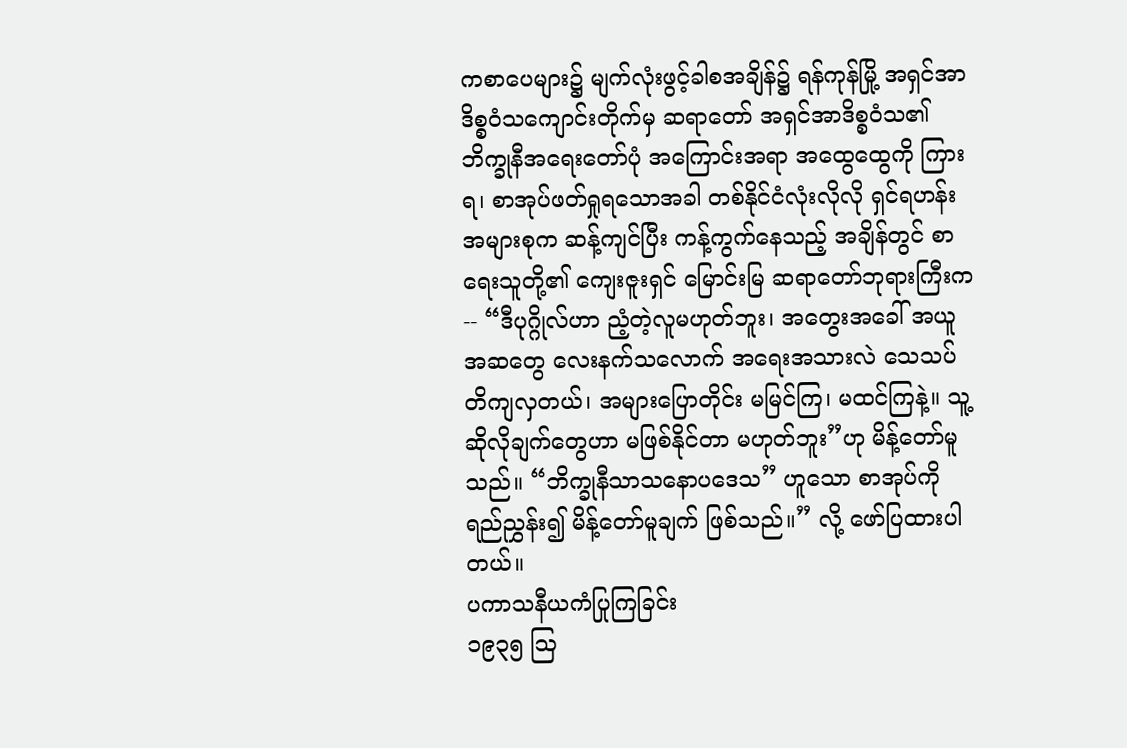ကစာပေများ၌ မျက်လုံးဖွင့်ခါစအချိန်၌ ရန်ကုန်မြို့ အရှင်အာဒိစ္စဝံသကျောင်းတိုက်မှ ဆရာတော် အရှင်အာဒိစ္စဝံသ၏ ဘိက္ခုနီအရေးတော်ပုံ အကြောင်းအရာ အထွေထွေကို ကြားရ၊ စာအုပ်ဖတ်ရှုရသောအခါ တစ်နိုင်ငံလုံးလိုလို ရှင်ရဟန်း အများစုက ဆန့်ကျင်ပြီး ကန့်ကွက်နေသည့် အချိန်တွင် စာရေးသူတို့၏ ကျေးဇူးရှင် မြောင်းမြ ဆရာတော်ဘုရားကြီးက -- “ဒီပုဂ္ဂိုလ်ဟာ ညံ့တဲ့လူမဟုတ်ဘူး၊ အတွေးအခေါ် အယူအဆတွေ လေးနက်သလောက် အရေးအသားလဲ သေသပ်တိကျလှတယ်၊ အများပြောတိုင်း မမြင်ကြ၊ မထင်ကြနဲ့။ သူ့ ဆိုလိုချက်တွေဟာ မဖြစ်နိုင်တာ မဟုတ်ဘူး”ဟု မိန့်တော်မူသည်။ “ဘိက္ခုနီသာသနောပဒေသ” ဟူသော စာအုပ်ကို ရည်ညွှန်း၍ မိန့်တော်မူချက် ဖြစ်သည်။” လို့ ဖော်ပြထားပါတယ်။
ပကာသနီယကံပြုကြခြင်း
၁၉၃၅ ဩ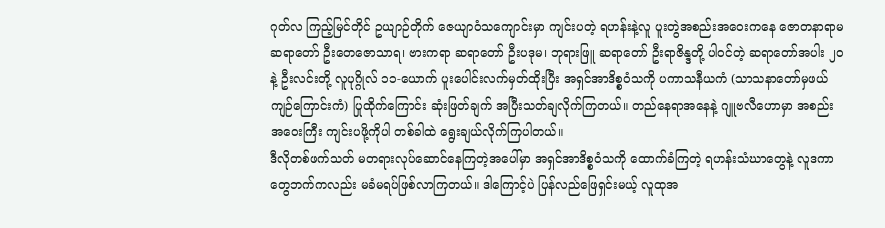ဂုတ်လ ကြည့်မြင်တိုင် ဥယျာဉ်တိုက် ဇေယျာဝံသကျောင်းမှာ ကျင်းပတဲ့ ရဟန်းနဲ့လူ ပူးတွဲအစည်းအဝေးကနေ ဇောတနာရာမ ဆရာတော် ဦးတေဇောသာရ၊ ဗားကရာ ဆရာတော် ဦးပဒုမ၊ ဘုရားဖြူ ဆရာတော် ဦးရာဇိန္ဒတို့ ပါဝင်တဲ့ ဆရာတော်အပါး ၂၀နဲ့ ဦးလင်းတို့ လူပုဂ္ဂိုလ် ၁၁-ယောက် ပူးပေါင်းလက်မှတ်ထိုးပြီး အရှင်အာဒိစ္စဝံသကို ပကာသနီယကံ (သာသနာတော်မှဖယ်ကျဉ်ကြောင်းကံ) ပြုထိုက်ကြောင်း ဆုံးဖြတ်ချက် အပြီးသတ်ချလိုက်ကြတယ်။ တည်နေရာအနေနဲ့ ဂျူဗလီဟောမှာ အစည်းအဝေးကြီး ကျင်းပဖို့ကိုပါ တစ်ခါထဲ ရွေးချယ်လိုက်ကြပါတယ်။
ဒီလိုတစ်ဖက်သတ် မတရားလုပ်ဆောင်နေကြတဲ့အပေါ်မှာ အရှင်အာဒိစ္စဝံသကို ထောက်ခံကြတဲ့ ရဟန်းသံဃာတွေနဲ့ လူဒကာတွေဘက်ကလည်း မခံမရပ်ဖြစ်လာကြတယ်။ ဒါကြောင့်ပဲ ပြန်လည်ဖြေရှင်းမယ့် လူထုအ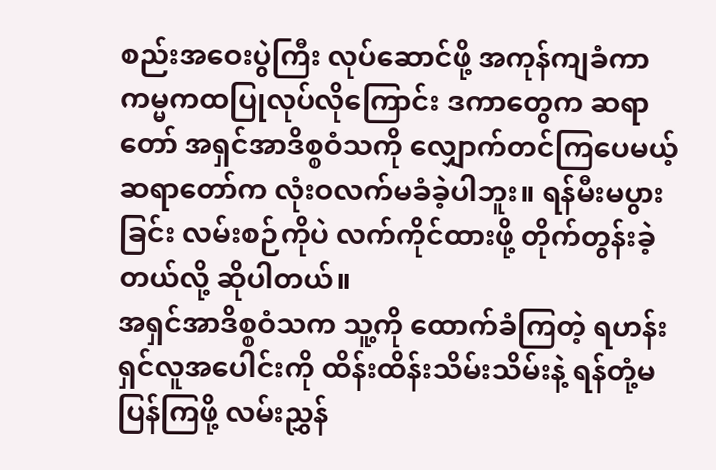စည်းအဝေးပွဲကြီး လုပ်ဆောင်ဖို့ အကုန်ကျခံကာ ကမ္မကထပြုလုပ်လိုကြောင်း ဒကာတွေက ဆရာတော် အရှင်အာဒိစ္စဝံသကို လျှောက်တင်ကြပေမယ့် ဆရာတော်က လုံးဝလက်မခံခဲ့ပါဘူး။ ရန်မီးမပွားခြင်း လမ်းစဉ်ကိုပဲ လက်ကိုင်ထားဖို့ တိုက်တွန်းခဲ့တယ်လို့ ဆိုပါတယ်။
အရှင်အာဒိစ္စဝံသက သူ့ကို ထောက်ခံကြတဲ့ ရဟန်းရှင်လူအပေါင်းကို ထိန်းထိန်းသိမ်းသိမ်းနဲ့ ရန်တုံ့မပြန်ကြဖို့ လမ်းညွှန်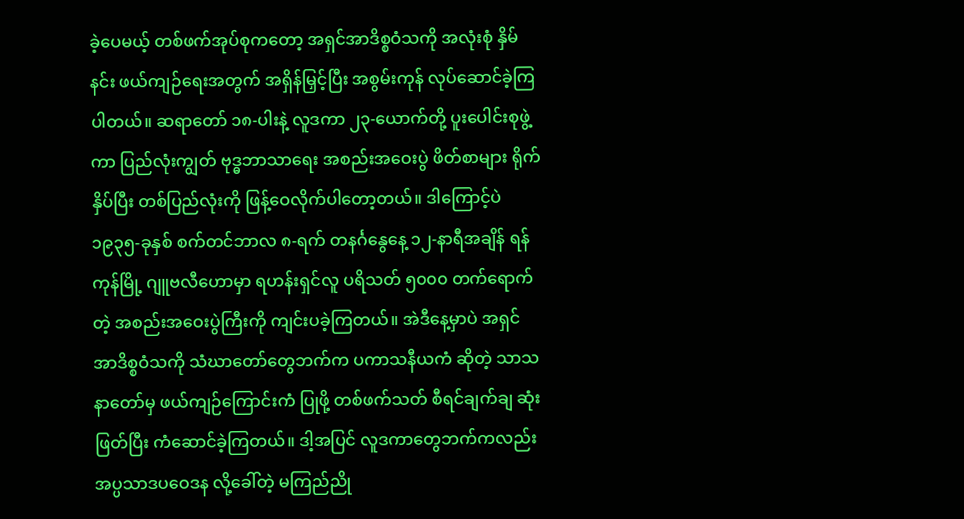ခဲ့ပေမယ့် တစ်ဖက်အုပ်စုကတော့ အရှင်အာဒိစ္စဝံသကို အလုံးစုံ နှိမ်နင်း ဖယ်ကျဉ်ရေးအတွက် အရှိန်မြှင့်ပြီး အစွမ်းကုန် လုပ်ဆောင်ခဲ့ကြပါတယ်။ ဆရာတော် ၁၈-ပါးနဲ့ လူဒကာ ၂၃-ယောက်တို့ ပူးပေါင်းစုဖွဲ့ကာ ပြည်လုံးကျွတ် ဗုဒ္ဓဘာသာရေး အစည်းအဝေးပွဲ ဖိတ်စာများ ရိုက်နှိပ်ပြီး တစ်ပြည်လုံးကို ဖြန့်ဝေလိုက်ပါတော့တယ်။ ဒါကြောင့်ပဲ ၁၉၃၅-ခုနှစ် စက်တင်ဘာလ ၈-ရက် တနင်္ဂနွေနေ့ ၁၂-နာရီအချိန် ရန်ကုန်မြို့ ဂျူဗလီဟောမှာ ရဟန်းရှင်လူ ပရိသတ် ၅၀၀၀ တက်ရောက်တဲ့ အစည်းအဝေးပွဲကြီးကို ကျင်းပခဲ့ကြတယ်။ အဲဒီနေ့မှာပဲ အရှင်အာဒိစ္စဝံသကို သံဃာတော်တွေဘက်က ပကာသနီယကံ ဆိုတဲ့ သာသနာတော်မှ ဖယ်ကျဉ်ကြောင်းကံ ပြုဖို့ တစ်ဖက်သတ် စီရင်ချက်ချ ဆုံးဖြတ်ပြီး ကံဆောင်ခဲ့ကြတယ်။ ဒါ့အပြင် လူဒကာတွေဘက်ကလည်း အပ္ပသာဒပဝေဒန လို့ခေါ်တဲ့ မကြည်ညို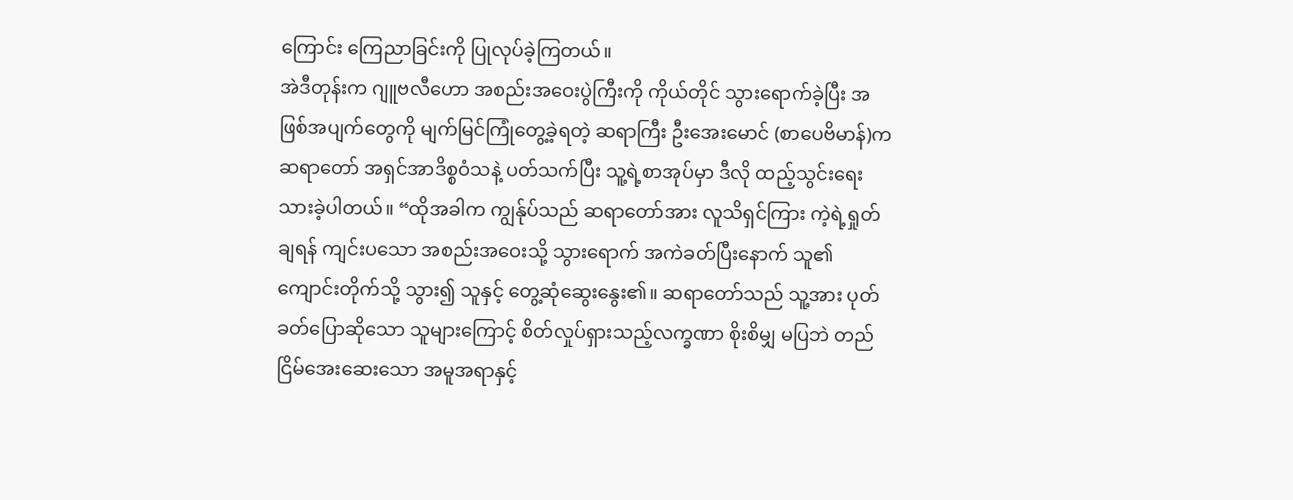ကြောင်း ကြေညာခြင်းကို ပြုလုပ်ခဲ့ကြတယ်။
အဲဒီတုန်းက ဂျူဗလီဟော အစည်းအဝေးပွဲကြီးကို ကိုယ်တိုင် သွားရောက်ခဲ့ပြီး အဖြစ်အပျက်တွေကို မျက်မြင်ကြုံတွေ့ခဲ့ရတဲ့ ဆရာကြီး ဦးအေးမောင် (စာပေဗိမာန်)က ဆရာတော် အရှင်အာဒိစ္စဝံသနဲ့ ပတ်သက်ပြီး သူ့ရဲ့စာအုပ်မှာ ဒီလို ထည့်သွင်းရေးသားခဲ့ပါတယ်။ “ထိုအခါက ကျွန်ုပ်သည် ဆရာတော်အား လူသိရှင်ကြား ကဲ့ရဲ့ရှုတ်ချရန် ကျင်းပသော အစည်းအဝေးသို့ သွားရောက် အကဲခတ်ပြီးနောက် သူ၏ကျောင်းတိုက်သို့ သွား၍ သူနှင့် တွေ့ဆုံဆွေးနွေး၏။ ဆရာတော်သည် သူ့အား ပုတ်ခတ်ပြောဆိုသော သူများကြောင့် စိတ်လှုပ်ရှားသည့်လက္ခဏာ စိုးစိမျှ မပြဘဲ တည်ငြိမ်အေးဆေးသော အမူအရာနှင့်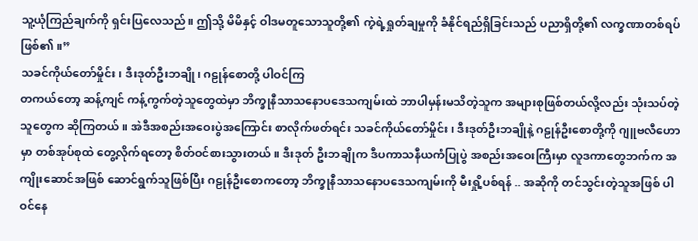သူ့ယုံကြည်ချက်ကို ရှင်းပြလေသည်။ ဤသို့ မိမိနှင့် ဝါဒမတူသောသူတို့၏ ကဲ့ရဲ့ရှုတ်ချမှုကို ခံနိုင်ရည်ရှိခြင်းသည် ပညာရှိတို့၏ လက္ခဏာတစ်ရပ် ဖြစ်၏။”
သခင်ကိုယ်တော်မှိုင်း၊ ဒီးဒုတ်ဦးဘချို၊ ဂဠုန်စောတို့ ပါဝင်ကြ
တကယ်တော့ ဆန့်ကျင် ကန့်ကွက်တဲ့သူတွေထဲမှာ ဘိက္ခုနီသာသနောပဒေသကျမ်းထဲ ဘာပါမှန်းမသိတဲ့သူက အများစုဖြစ်တယ်လို့လည်း သုံးသပ်တဲ့သူတွေက ဆိုကြတယ်။ အဲဒီအစည်းအဝေးပွဲအကြောင်း စာလိုက်ဖတ်ရင်း သခင်ကိုယ်တော်မှိုင်း၊ ဒီးဒုတ်ဦးဘချိုနဲ့ ဂဠုန်ဦးစောတို့ကို ဂျူဗလီဟောမှာ တစ်အုပ်စုထဲ တွေ့လိုက်ရတော့ စိတ်ဝင်စားသွားတယ်။ ဒီးဒုတ် ဦးဘချိုက ဒီပကာသနီယကံပြုပွဲ အစည်းအဝေးကြီးမှာ လူဒကာတွေဘက်က အကျိုးဆောင်အဖြစ် ဆောင်ရွက်သူဖြစ်ပြီး ဂဠုန်ဦးစောကတော့ ဘိက္ခုနီသာသနောပဒေသကျမ်းကို မီးရှို့ပစ်ရန် .. အဆိုကို တင်သွင်းတဲ့သူအဖြစ် ပါဝင်နေ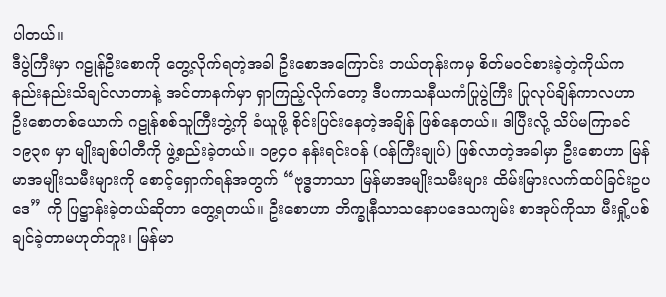ပါတယ်။
ဒီပွဲကြီးမှာ ဂဠုန်ဦးစောကို တွေ့လိုက်ရတဲ့အခါ ဦးစောအကြောင်း ဘယ်တုန်းကမှ စိတ်မဝင်စားခဲ့တဲ့ကိုယ်က နည်းနည်းသိချင်လာတာနဲ့ အင်တာနက်မှာ ရှာကြည့်လိုက်‌တော့ ဒီပကာသနီယကံပြုပွဲကြီး ပြုလုပ်ချိန်ကာလဟာ ဦးစောတစ်ယောက် ဂဠုန်စစ်သူကြီးဘွဲ့ကို ခံယူဖို့ စိုင်းပြင်းနေတဲ့အချိန် ဖြစ်နေတယ်။ ဒါပြီးလို့ သိပ်မကြာခင် ၁၉၃၈ မှာ မျိုးချစ်ပါတီကို ဖွဲ့စည်းခဲ့တယ်။ ၁၉၄၀ နန်းရင်းဝန် (ဝန်ကြီးချုပ်) ဖြစ်လာတဲ့အခါမှာ ဦးစောဟာ မြန်မာအမျိုးသမီးများကို စောင့်ရှောက်ရန်အတွက် “ဗုဒ္ဓဘာသာ မြန်မာအမျိုးသမီးများ ထိမ်းမြားလက်ထပ်ခြင်းဥပဒေ” ကို ပြဋ္ဌာန်းခဲ့တယ်ဆိုတာ တွေ့ရတယ်။ ဦးစောဟာ ဘိက္ခုနီသာသနောပဒေသကျမ်း စာအုပ်ကိုသာ မီးရှို့ပစ်ချင်ခဲ့တာမဟုတ်ဘူး၊ မြန်မာ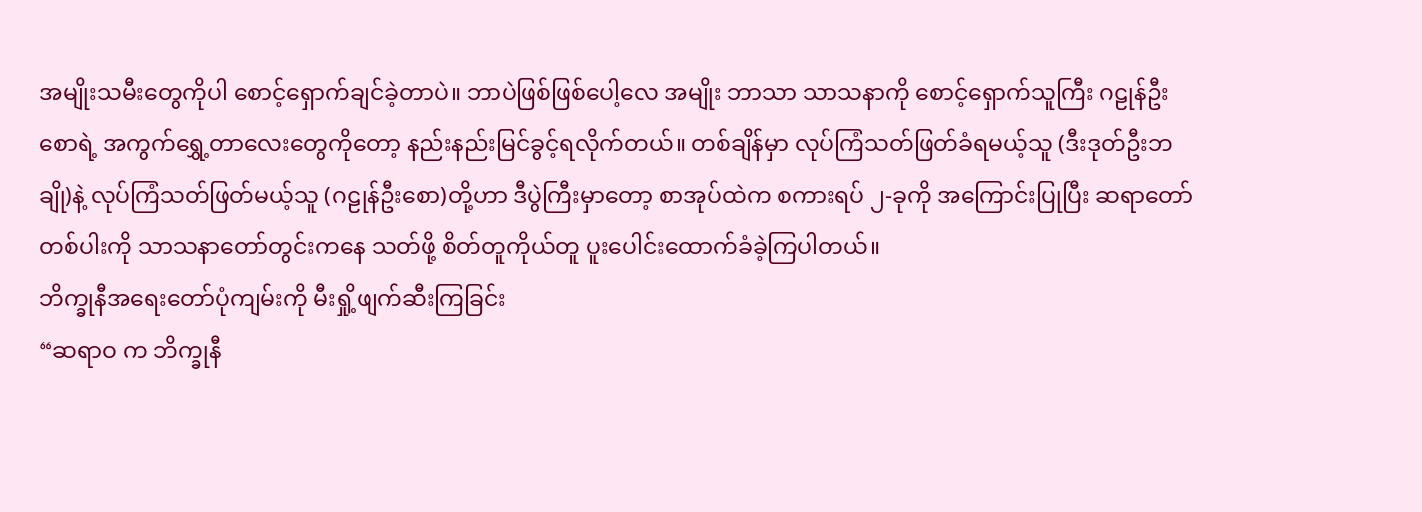အမျိုးသမီးတွေကိုပါ စောင့်ရှောက်ချင်ခဲ့တာပဲ။ ဘာပဲဖြစ်ဖြစ်ပေါ့လေ အမျိုး ဘာသာ သာသနာကို စောင့်ရှောက်သူကြီး ဂဠုန်ဦးစောရဲ့ အကွက်ရွှေ့တာလေးတွေကိုတော့ နည်းနည်းမြင်ခွင့်ရလိုက်တယ်။ တစ်ချိန်မှာ လုပ်ကြံသတ်ဖြတ်ခံရမယ့်သူ (ဒီးဒုတ်ဦးဘချို)နဲ့ လုပ်ကြံသတ်ဖြတ်မယ့်သူ (ဂဠုန်ဦးစော)တို့ဟာ ဒီပွဲကြီးမှာတော့ စာအုပ်ထဲက စကားရပ် ၂-ခုကို အကြောင်းပြုပြီး ဆရာတော်တစ်ပါးကို သာသနာတော်တွင်းကနေ သတ်ဖို့ စိတ်တူကိုယ်တူ ပူးပေါင်းထောက်ခံခဲ့ကြပါတယ်။
ဘိက္ခုနီအရေးတော်ပုံကျမ်းကို မီးရှို့ဖျက်ဆီးကြခြင်း
“ဆရာဝ က ဘိက္ခုနီ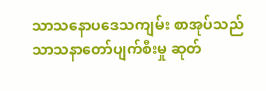သာသနောပဒေသကျမ်း စာအုပ်သည် သာသနာတော်ပျက်စီးမှု ဆုတ်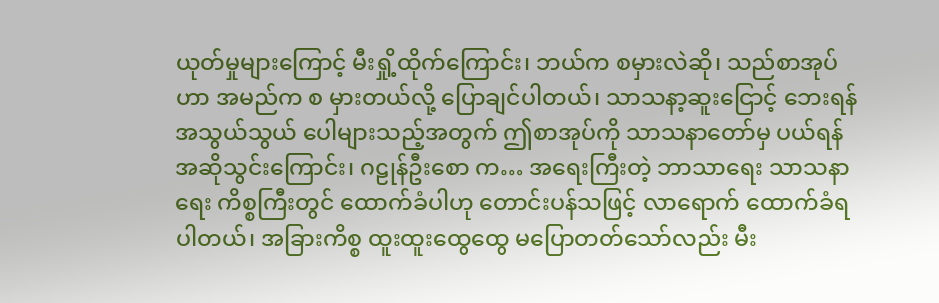ယုတ်မှုများကြောင့် မီးရှို့ထိုက်ကြောင်း၊ ဘယ်က စမှားလဲဆို၊ သည်စာအုပ်ဟာ အမည်က စ မှားတယ်လို့ ပြောချင်ပါတယ်၊ သာသနာ့ဆူးငြောင့် ဘေးရန်အသွယ်သွယ် ပေါများသည့်အတွက် ဤစာအုပ်ကို သာသနာတော်မှ ပယ်ရန် အဆိုသွင်းကြောင်း၊ ဂဠုန်ဦးစော က… အရေးကြီးတဲ့ ဘာသာရေး သာသနာရေး ကိစ္စကြီးတွင် ထောက်ခံပါဟု တောင်းပန်သဖြင့် လာရောက် ထောက်ခံရပါတယ်၊ အခြားကိစ္စ ထူးထူးထွေထွေ မပြောတတ်သော်လည်း မီး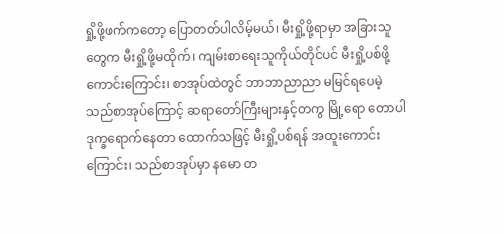ရှို့ဖို့ဖက်ကတော့ ပြောတတ်ပါလိမ့်မယ်၊ မီးရှို့ဖို့ရာမှာ အခြားသူတွေက မီးရှို့ဖို့မထိုက်၊ ကျမ်းစာရေးသူကိုယ်တိုင်ပင် မီးရှို့ပစ်ဖို့ ကောင်းကြောင်း၊ စာအုပ်ထဲတွင် ဘာဘာညာညာ မမြင်ရပေမဲ့ သည်စာအုပ်ကြောင့် ဆရာတော်ကြီးများနှင့်တကွ မြို့ရော တောပါ ဒုက္ခရောက်နေတာ ထောက်သဖြင့် မီးရှို့ပစ်ရန် အထူးကောင်းကြောင်း၊ သည်စာအုပ်မှာ နမော တ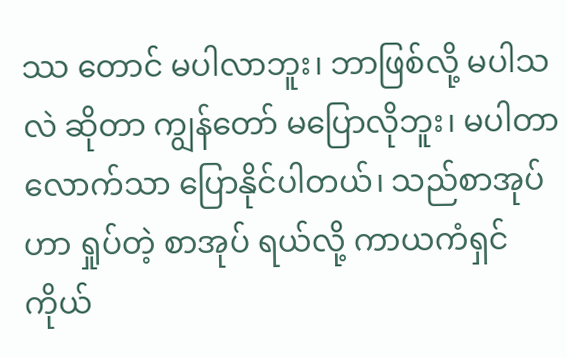ဿ တောင် မပါလာဘူး၊ ဘာဖြစ်လို့ မပါသလဲ ဆိုတာ ကျွန်တော် မပြောလိုဘူး၊ မပါတာလောက်သာ ပြောနိုင်ပါတယ်၊ သည်စာအုပ်ဟာ ရှုပ်တဲ့ စာအုပ် ရယ်လို့ ကာယကံရှင် ကိုယ်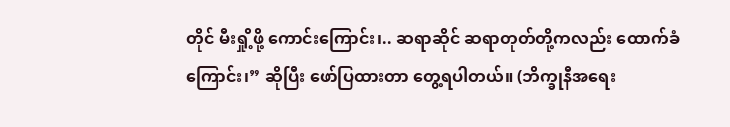တိုင် မီးရှို့ဖို့ ကောင်းကြောင်း၊.. ဆရာဆိုင် ဆရာတုတ်တို့ကလည်း ထောက်ခံကြောင်း၊” ဆိုပြီး ဖော်ပြထားတာ တွေ့ရပါတယ်။ (ဘိက္ခုနီအရေး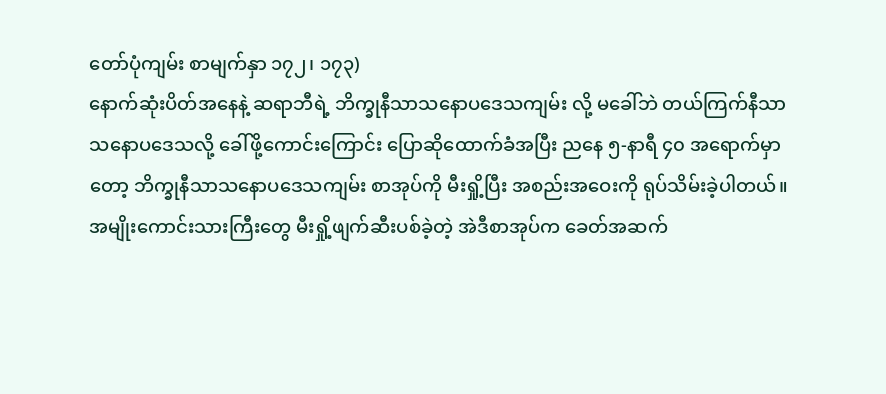တော်ပုံကျမ်း စာမျက်နှာ ၁၇၂၊ ၁၇၃)
နောက်ဆုံးပိတ်အနေနဲ့ ဆရာဘီရဲ့ ဘိက္ခုနီသာသနောပဒေသကျမ်း လို့ မခေါ်ဘဲ တယ်ကြက်နီသာသနောပဒေသလို့ ခေါ်ဖို့ကောင်းကြောင်း ပြောဆိုထောက်ခံအပြီး ညနေ ၅-နာရီ ၄၀ အရောက်မှာတော့ ဘိက္ခုနီသာသနောပဒေသကျမ်း စာအုပ်ကို မီးရှို့ပြီး အစည်းအဝေးကို ရုပ်သိမ်းခဲ့ပါတယ်။
အမျိုးကောင်းသားကြီးတွေ မီးရှို့ဖျက်ဆီးပစ်ခဲ့တဲ့ အဲဒီစာအုပ်က ခေတ်အဆက်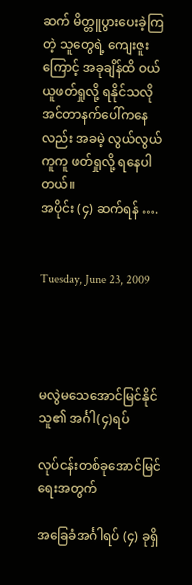ဆက် မိတ္တူပွားပေးခဲ့ကြတဲ့ သူတွေရဲ့ ကျေးဇူးကြောင့် အခုချိန်ထိ ဝယ်ယူဖတ်ရှုလို့ ရနိုင်သလို အင်တာနက်ပေါ်ကနေလည်း အခမဲ့ လွယ်လွယ်ကူကူ ဖတ်ရှုလို့ ရနေပါတယ်။
အပိုင်း (၄) ဆက်ရန် ….


Tuesday, June 23, 2009




မလွဲမသေအောင်မြင်နိုင်သူ၏ အင်္ဂါ(၄)ရပ်

လုပ်ငန်းတစ်ခုအောင်မြင်ရေးအတွက်

အခြေခံအင်္ဂါရပ် (၄) ခုရှိ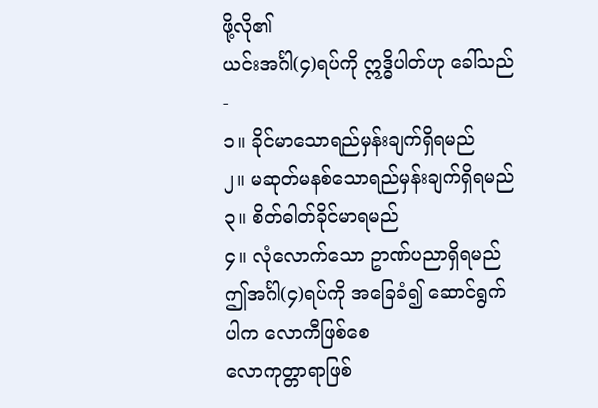ဖို့လို၏
ယင်းအင်္ဂါ(၄)ရပ်ကို ဣဒ္ဓိပါတ်ဟု ခေါ်သည်-
၁။ ခိုင်မာသောရည်မှန်းချက်ရှိရမည်
၂။ မဆုတ်မနစ်သောရည်မှန်းချက်ရှိရမည်
၃။ စိတ်ဓါတ်ခိုင်မာရမည်
၄။ လုံလောက်သော ဥာဏ်ပညာရှိရမည်
ဤအင်္ဂါ(၄)ရပ်ကို အခြေခံ၍ ဆောင်ရွက်ပါက လောကီဖြစ်စေ
လောကုတ္တာရာဖြစ်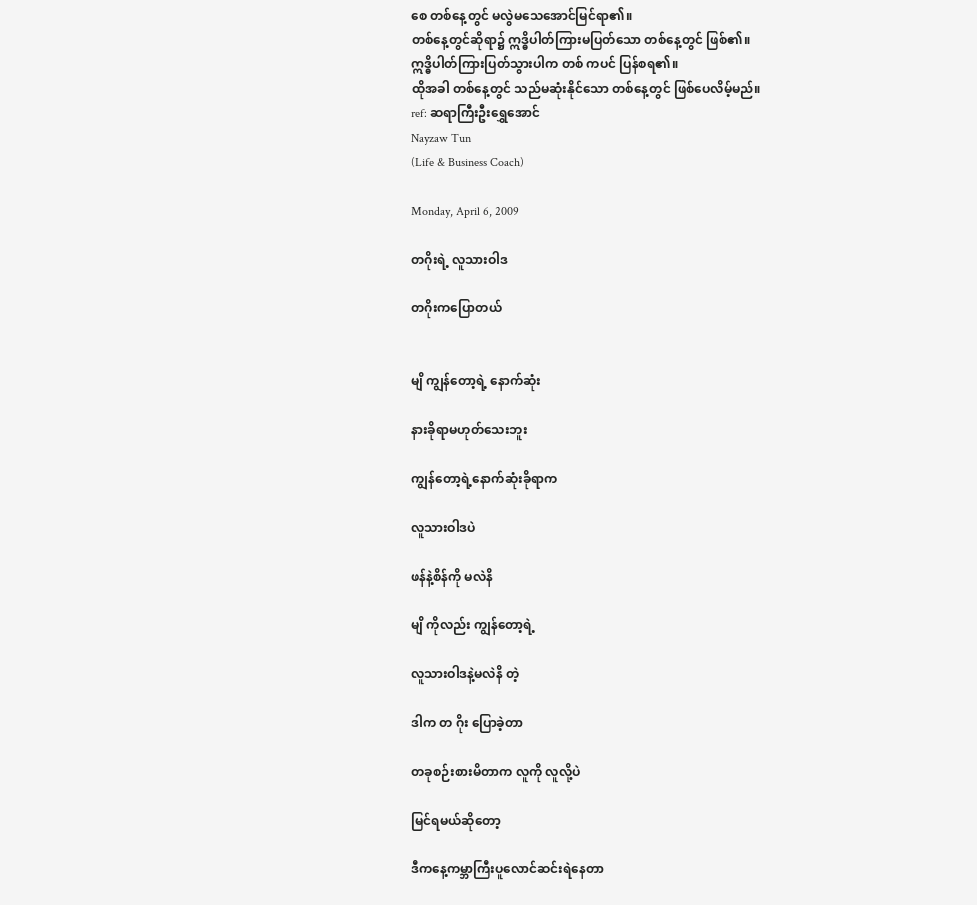စေ တစ်နေ့တွင် မလွဲမသေအောင်မြင်ရာ၏။
တစ်နေ့တွင်ဆိုရာ၌ ဣဒ္ဓိပါတ်ကြားမပြတ်သော တစ်နေ့တွင် ဖြစ်၏။
ဣဒ္ဓိပါတ်ကြားပြတ်သွားပါက တစ် ကပင် ပြန်စရ၏။
ထိုအခါ တစ်နေ့တွင် သည်မဆုံးနိုင်သော တစ်နေ့တွင် ဖြစ်ပေလိမ့်မည်။
ref: ဆရာကြီးဦးရွှေအောင်
Nayzaw Tun
(Life & Business Coach)

Monday, April 6, 2009

တဂိုးရဲ့ လူသားဝါဒ

တဂိုးကပြောတယ်


မျိ ကျွန်တော့ရဲ့ နောက်ဆုံး

နားခိုရာမဟုတ်သေးဘူး

ကျွန်တော့ရဲ့နောက်ဆုံးခိုရာက

လူသားဝါဒပဲ

ဖန်နဲ့စိန်ကို မလဲနိ

မျိ ကိုလည်း ကျွန်တော့ရဲ့

လူသားဝါဒနဲ့မလဲနိ တဲ့

ဒါက တ ဂိုး ပြောခဲ့တာ

တခုစဉ်းစားမိတာက လူကို လူလို့ပဲ

မြင်ရမယ်ဆိုတော့

ဒီကနေ့ကမ္ဘာကြီးပူလောင်ဆင်းရဲနေတာ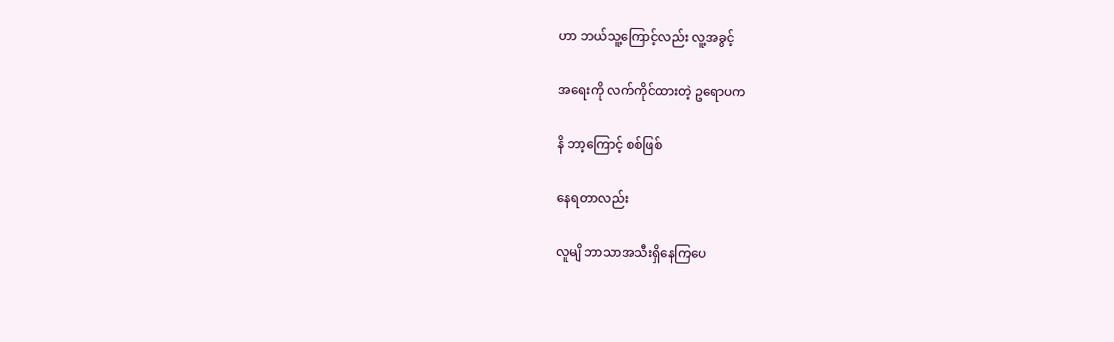ဟာ ဘယ်သူ့ကြောင့်လည်း လူ့အခွင့်

အရေးကို လက်ကိုင်ထားတဲ့ ဥရောပက

နိ ဘာ့ကြောင့် စစ်ဖြစ်

နေရတာလည်း

လူမျိ ဘာသာအသီးရှိနေကြပေ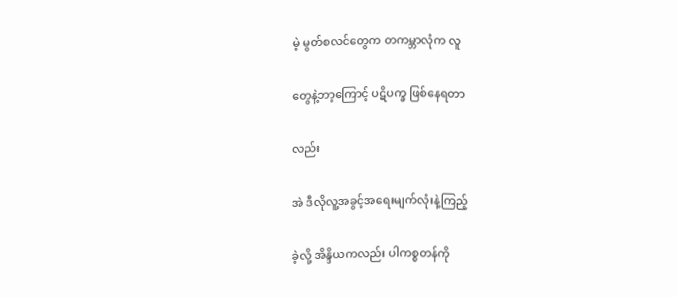မဲ့ မွတ်စလင်တွေက တကမ္ဘာလုံက လူ

တွေနဲ့ဘာ့ကြောင့် ပဋိပက္ခ ဖြစ်နေရတာ

လည်း

အဲ ဒီလိုလူ့အခွင့်အရေးမျက်လုံးနဲ့ကြည့်

ခဲ့လို့ အိန္ဒိယကလည်း ပါကစ္စတန်ကို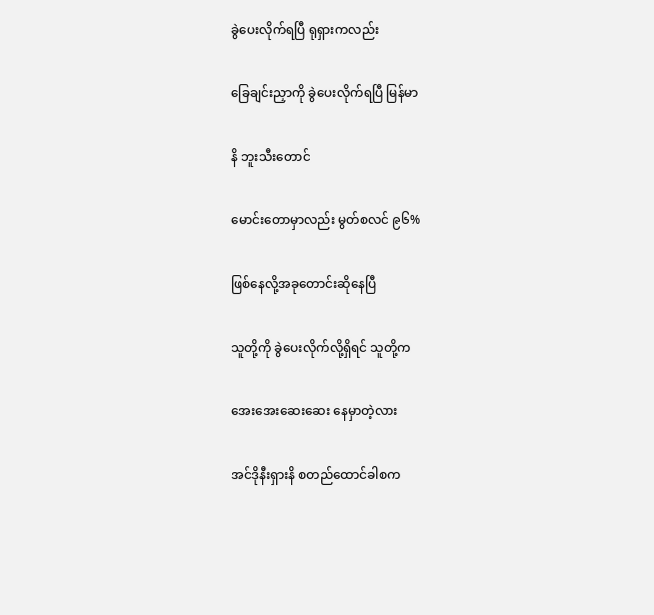ခွဲပေးလိုက်ရပြီ ရုရှားကလည်း

ခြေချင်းညှာကို ခွဲပေးလိုက်ရပြီ မြန်မာ

နိ ဘူးသီးတောင်

မောင်းတောမှာလည်း မွတ်စလင် ၉၆%

ဖြစ်နေလို့အခုတောင်းဆိုနေပြီ

သူတို့ကို ခွဲပေးလိုက်လို့ရှိရင် သူတို့က

အေးအေးဆေးဆေး နေမှာတဲ့လား

အင်ဒိုနီးရှားနိ စတည်ထောင်ခါစက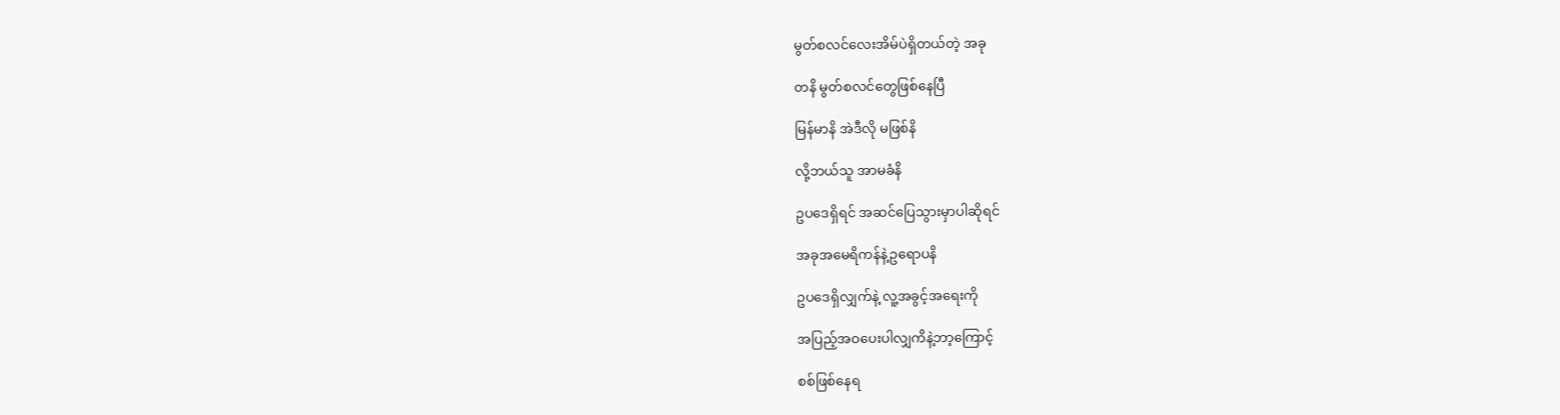မွတ်စလင်လေးအိမ်ပဲရှိတယ်တဲ့ အခု

တနိ မွတ်စလင်တွေဖြစ်နေပြီ

မြန်မာနိ အဲဒီလို မဖြစ်နိ

လို့ဘယ်သူ အာမခံနိ

ဥပဒေရှိရင် အဆင်ပြေသွားမှာပါဆိုရင်

အခုအမေရိကန်နဲ့ဥရောပနိ

ဥပဒေရှိလျှက်နဲ့ လူ့အခွင့်အရေးကို

အပြည့်အဝပေးပါလျှကိနဲ့ဘာ့ကြောင့်

စစ်ဖြစ်နေရ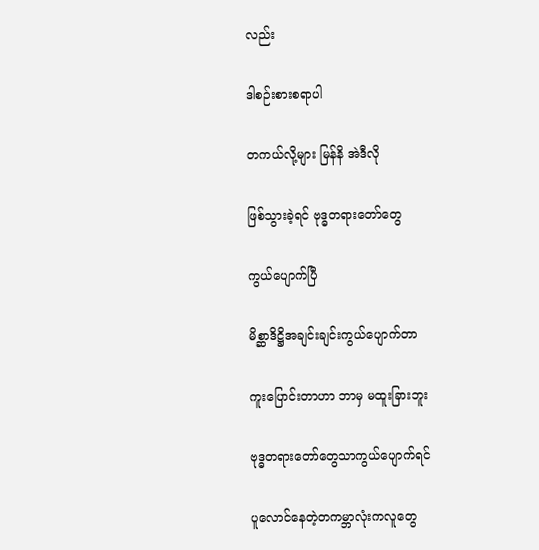လည်း

ဒါစဉ်းစားစရာပါ

တကယ်လို့များ မြန်နိ အဲဒီလို

ဖြစ်သွားခဲ့ရင် ဗုဒ္ဓတရားတော်တွေ

ကွယ်ပျောက်ပြီ

မိစ္ဆာဒိဋ္ဌိအချင်းချင်းကွယ်ပျောက်တာ

ကူးပြောင်းတာဟာ ဘာမှ မထူးခြားဘူး

ဗုဒ္ဓတရားတော်တွေသာကွယ်ပျောက်ရင်

ပူလောင်နေတဲ့တကမ္ဘာလုံးကလူတွေ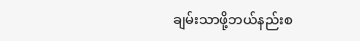ချမ်းသာဖို့ဘယ်နည်းစ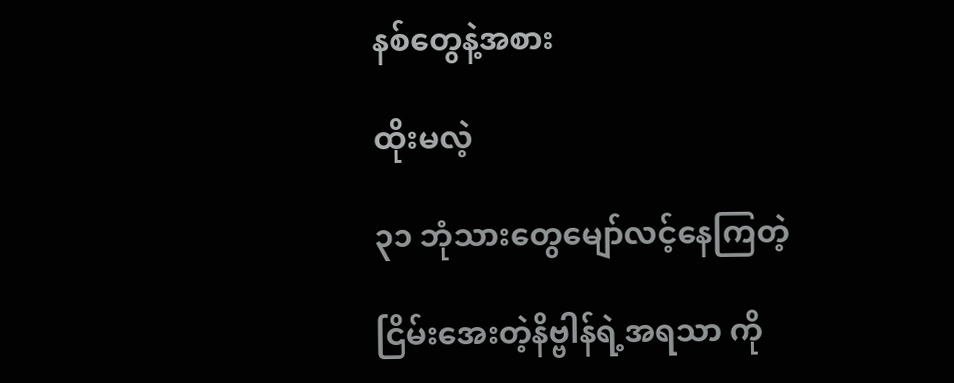နစ်တွေနဲ့အစား

ထိုးမလဲ့

၃၁ ဘုံသားတွေမျော်လင့်နေကြတဲ့

ငြိမ်းအေးတဲ့နိဗ္ဗါန်ရဲ့အရသာ ကို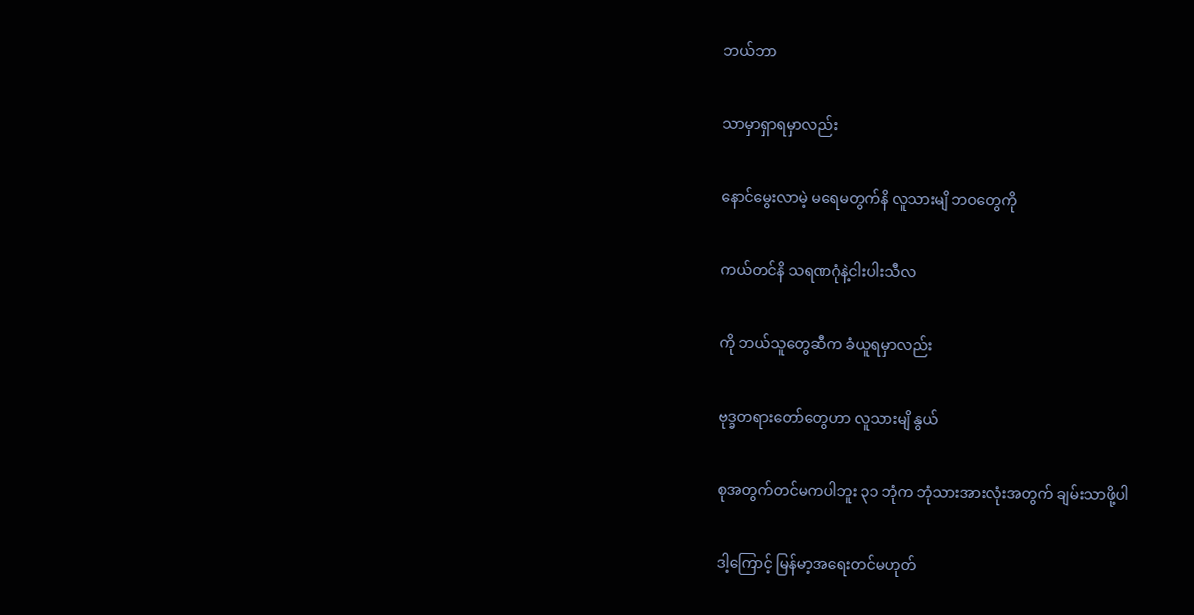ဘယ်ဘာ

သာမှာရှာရမှာလည်း

နောင်မွေးလာမဲ့ မရေမတွက်နိ လူသားမျိ ဘဝတွေကို

ကယ်တင်နိ သရဏဂုံနဲ့ငါးပါးသီလ

ကို ဘယ်သူတွေဆီက ခံယူရမှာလည်း

ဗုဒ္ခတရားတော်တွေဟာ လူသားမျိ နွယ်

စုအတွက်တင်မကပါဘူး ၃၁ ဘုံက ဘုံသားအားလုံးအတွက် ချမ်းသာဖို့ပါ

ဒါ့ကြောင့် မြန်မာ့အရေးတင်မဟုတ်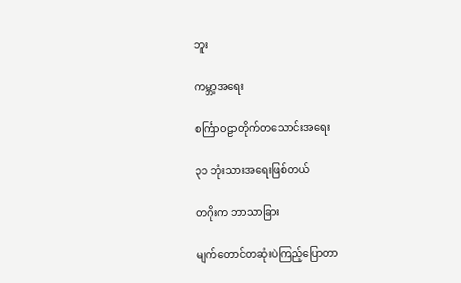ဘူး

ကမ္ဘာ့အရေး

စင်္ကြာဝဠာတိုက်တသောင်းအရေး

၃၁ ဘုံးသားအရေးဖြစ်တယ်

တဂိုးက ဘာသာခြား

မျက်တောင်တဆုံးပဲကြည့်ပြောတာ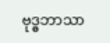ဗုဒ္ဓဘာသာ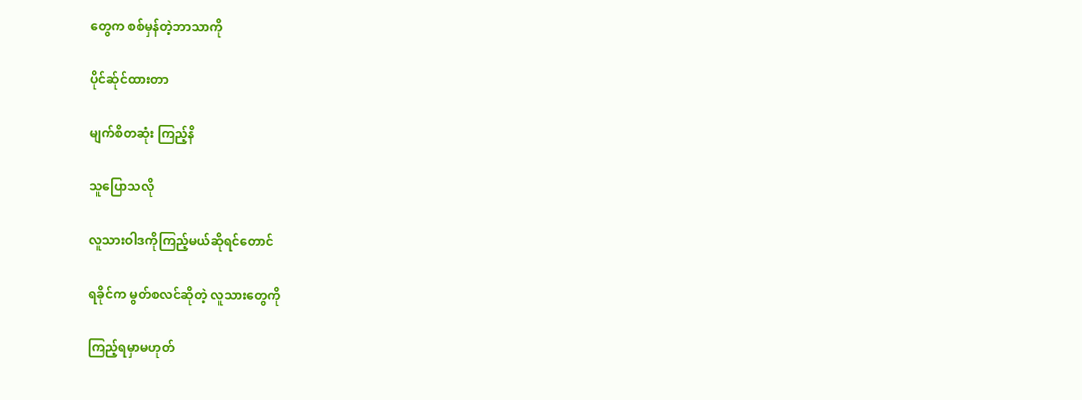တွေက စစ်မှန်တဲ့ဘာသာကို

ပိုင်ဆ်ုင်ထားတာ

မျက်စိတဆုံး ကြည့်နိ

သူပြောသလို

လူသားဝါဒကိုကြည့်မယ်ဆိုရင်တောင်

ရခိုင်က မွတ်စလင်ဆိုတဲ့ လူသားတွေကို

ကြည့်ရမှာမဟုတ်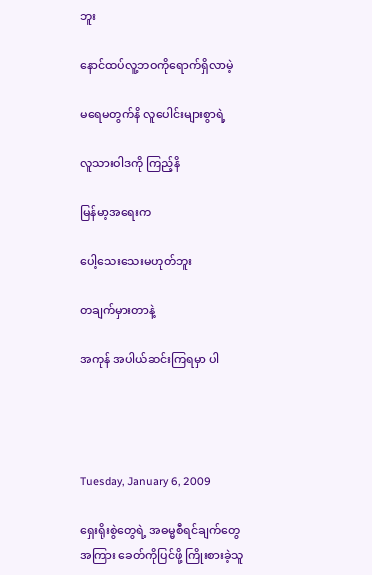ဘူး

နောင်ထပ်လူ့ဘဝကိုရောက်ရှိလာမဲ့

မရေမတွက်နိ လူပေါင်းများစွာရဲ့

လူသားဝါဒကို ကြည့်နိ

မြန်မာ့အရေးက

ပေါ့သေးသေးမဟုတ်ဘူး

တချက်မှားတာနဲ့

အကုန် အပါယ်ဆင်းကြရမှာ ပါ




Tuesday, January 6, 2009

ရှေးရိုးစွဲတွေရဲ့ အဓမ္မစီရင်ချက်တွေအကြား ခေတ်ကိုပြင်ဖို့ ကြိုးစားခဲ့သူ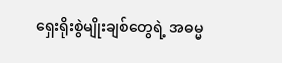ရှေးရိုးစွဲမျိုးချစ်တွေရဲ့ အဓမ္မ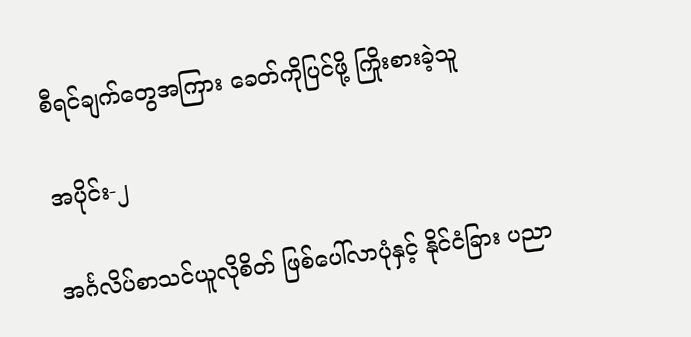စီရင်ချက်တွေအကြား ခေတ်ကိုပြင်ဖို့ ကြိုးစားခဲ့သူ

အပိုင်း-၂

အင်္ဂလိပ်စာသင်ယူလိုစိတ် ဖြစ်ပေါ်လာပုံနှင့် နိုင်ငံခြား ပညာ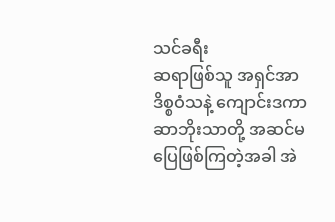သင်ခရီး
ဆရာဖြစ်သူ အရှင်အာဒိစ္စဝံသနဲ့ ကျောင်းဒကာ ဆာဘိုးသာတို့ အဆင်မပြေဖြစ်ကြတဲ့အခါ အဲ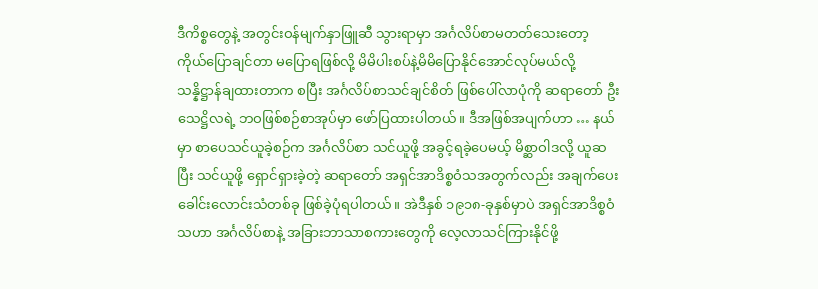ဒီကိစ္စတွေနဲ့ အတွင်းဝန်မျက်နှာဖြူဆီ သွားရာမှာ အင်္ဂလိပ်စာမတတ်သေးတော့ ကိုယ်ပြောချင်တာ မပြောရဖြစ်လို့ မိမိပါးစပ်နဲ့မိမိပြောနိုင်အောင်လုပ်မယ်လို့ သန္နိဋ္ဌာန်ချထားတာက စပြီး အင်္ဂလိပ်စာသင်ချင်စိတ် ဖြစ်ပေါ်လာပုံကို ဆရာတော် ဦးသေဋ္ဌိလရဲ့ ဘဝဖြစ်စဉ်စာအုပ်မှာ ဖော်ပြထားပါတယ်။ ဒီအဖြစ်အပျက်ဟာ … နယ်မှာ စာပေသင်ယူခဲ့စဉ်က အင်္ဂလိပ်စာ သင်ယူဖို့ အခွင့်ရခဲ့ပေမယ့် မိစ္ဆာဝါဒလို့ ယူဆပြီး သင်ယူဖို့ ရှောင်ရှားခဲ့တဲ့ ဆရာတော် အရှင်အာဒိစ္စဝံသအတွက်လည်း အချက်ပေး ခေါင်းလောင်းသံတစ်ခု ဖြစ်ခဲ့ပုံရပါတယ်။ အဲဒီနှစ် ၁၉၁၈-ခုနှစ်မှာပဲ အရှင်အာဒိစ္စဝံသဟာ အင်္ဂလိပ်စာနဲ့ အခြားဘာသာစကားတွေကို လေ့လာသင်ကြားနိုင်ဖို့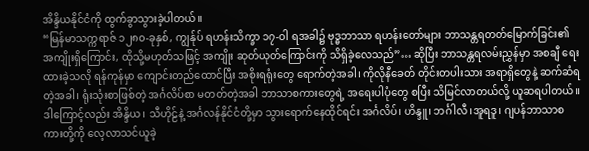အိန္ဒိယနိုင်ငံကို ထွက်ခွာသွားခဲ့ပါတယ်။
“မြန်မာသက္ကရာဇ် ၁၂၈၀-ခုနှစ်, ကျွန်ုပ် ရဟန်းသိက္ခာ ၁၇-ဝါ ရအခါ၌ ဗုဒ္ဓဘာသာ ရဟန်းတော်များ ဘာသန္တရတတ်မြောက်ခြင်း၏ အကျိုးရှိကြောင်း, ထိုသို့မဟုတ်သဖြင့် အကျိုး ဆုတ်ယုတ်ကြောင်းကို သိရှိခဲ့လေသည်”… ဆိုပြီး ဘာသန္တရလမ်းညွှန်မှာ အစချီ ရေးထားခဲ့သလို ရန်ကုန်မှာ ကျောင်းတည်ထောင်ပြီး အစိုးရရုံးတွေ ရောက်တဲ့အခါ၊ ကိုလိုနီခေတ် တိုင်းတပါးသား အရာရှိတွေနဲ့ ဆက်ဆံရတဲ့အခါ၊ ရုံးသုံးစာဖြစ်တဲ့ အင်္ဂလိပ်စာ မတတ်တဲ့အခါ ဘာသာစကားတွေရဲ့ အရေးပါပုံတွေ စပြီး သိမြင်လာတယ်လို့ ယူဆရပါတယ်။ ဒါကြောင့်လည်း အိန္ဒိယ၊ သီဟိုဠ်နဲ့ အင်္ဂလန်နိုင်ငံတို့မှာ သွားရောက်နေထိုင်ရင်း အင်္ဂလိပ်၊ ဟိန္ဒူ၊ ဘင်္ဂါလီ၊အူရဒူ၊ ဂျပန်ဘာသာစကားတို့ကို လေ့လာသင်ယူခဲ့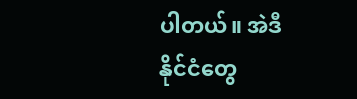ပါတယ်။ အဲဒီနိုင်ငံတွေ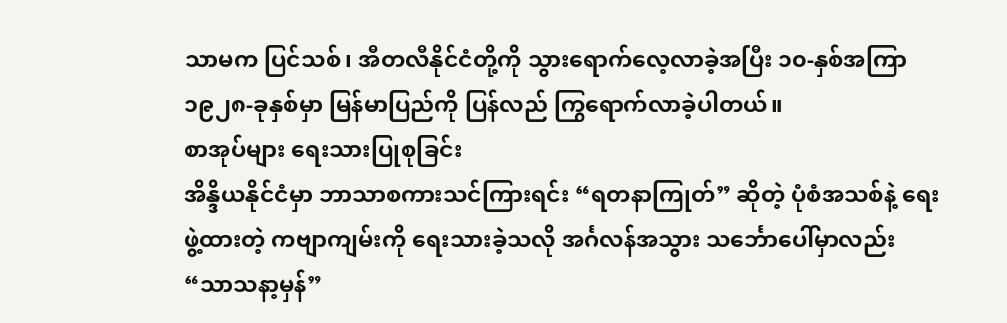သာမက ပြင်သစ်၊ အီတလီနိုင်ငံတို့ကို သွားရောက်လေ့လာခဲ့အပြီး ၁၀-နှစ်အကြာ ၁၉၂၈-ခုနှစ်မှာ မြန်မာပြည်ကို ပြန်လည် ကြွရောက်လာခဲ့ပါတယ်။
စာအုပ်များ ရေးသားပြုစုခြင်း
အိန္ဒိယနိုင်ငံမှာ ဘာသာစကားသင်ကြားရင်း “ရတနာကြုတ်” ဆိုတဲ့ ပုံစံအသစ်နဲ့ ရေးဖွဲ့ထားတဲ့ ကဗျာကျမ်းကို ရေးသားခဲ့သလို အင်္ဂလန်အသွား သင်္ဘောပေါ်မှာလည်း “သာသနာ့မှန်”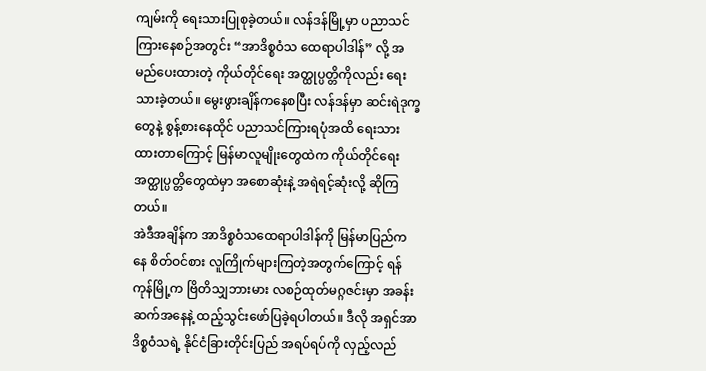ကျမ်းကို ရေးသားပြုစုခဲ့တယ်။ လန်ဒန်မြို့မှာ ပညာသင်ကြားနေစဉ်အတွင်း “အာဒိစ္စဝံသ ထေရာပါဒါန်” လို့ အမည်ပေးထားတဲ့ ကိုယ်တိုင်ရေး အတ္ထုပ္ပတ္တိကိုလည်း ရေးသားခဲ့တယ်။ မွေးဖွားချိန်ကနေစပြီး လန်ဒန်မှာ ဆင်းရဲဒုက္ခတွေနဲ့ စွန့်စားနေထိုင် ပညာသင်ကြားရပုံအထိ ရေးသားထားတာကြောင့် မြန်မာလူမျိုးတွေထဲက ကိုယ်တိုင်ရေး အတ္ထုပ္ပတ္တိတွေထဲမှာ အစောဆုံးနဲ့ အရဲရင့်ဆုံးလို့ ဆိုကြတယ်။
အဲဒီအချိန်က အာဒိစ္စဝံသထေရာပါဒါန်ကို မြန်မာပြည်ကနေ စိတ်ဝင်စား လူကြိုက်များကြတဲ့အတွက်ကြောင့် ရန်ကုန်မြို့က ဗြိတိသျှဘားမား လစဉ်ထုတ်မဂ္ဂဇင်းမှာ အခန်းဆက်အနေနဲ့ ထည့်သွင်းဖော်ပြခဲ့ရပါတယ်။ ဒီလို အရှင်အာဒိစ္စဝံသရဲ့ နိုင်ငံခြားတိုင်းပြည် အရပ်ရပ်ကို လှည့်လည်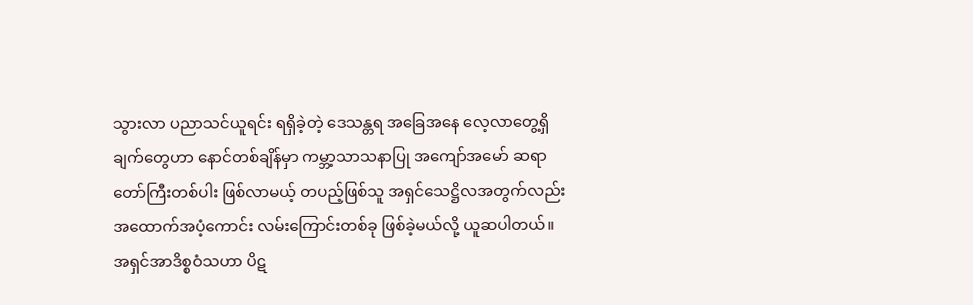သွားလာ ပညာသင်ယူရင်း ရရှိခဲ့တဲ့ ဒေသန္တရ အခြေအနေ လေ့လာတွေ့ရှိချက်တွေဟာ နောင်တစ်ချိန်မှာ ကမ္ဘာ့သာသနာပြု အကျော်အမော် ဆရာတော်ကြီးတစ်ပါး ဖြစ်လာမယ့် တပည့်ဖြစ်သူ အရှင်သေဋ္ဌိလအတွက်လည်း အထောက်အပံ့ကောင်း လမ်းကြောင်းတစ်ခု ဖြစ်ခဲ့မယ်လို့ ယူဆပါတယ်။
အရှင်အာဒိစ္စဝံသဟာ ပိဋ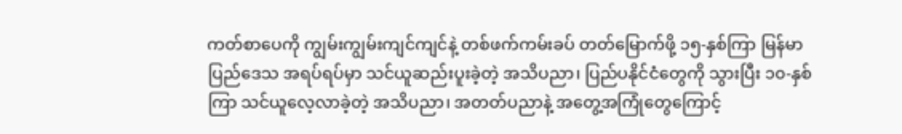ကတ်စာပေကို ကျွမ်းကျွမ်းကျင်ကျင်နဲ့ တစ်ဖက်ကမ်းခပ် တတ်မြောက်ဖို့ ၁၅-နှစ်ကြာ မြန်မာပြည်ဒေသ အရပ်ရပ်မှာ သင်ယူဆည်းပူးခဲ့တဲ့ အသိပညာ၊ ပြည်ပနိုင်ငံတွေကို သွားပြီး ၁၀-နှစ်ကြာ သင်ယူလေ့လာခဲ့တဲ့ အသိပညာ၊ အတတ်ပညာနဲ့ အတွေ့အကြုံတွေကြောင့်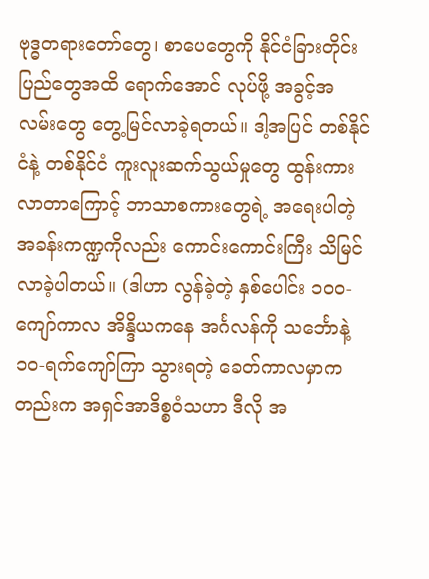ဗုဒ္ဓတရားတော်တွေ၊ စာပေတွေကို နိုင်ငံခြားတိုင်းပြည်တွေအထိ ရောက်အောင် လုပ်ဖို့ အခွင့်အလမ်းတွေ တွေ့မြင်လာခဲ့ရတယ်။ ဒါ့အပြင် တစ်နိုင်ငံနဲ့ တစ်နိုင်ငံ ကူးလူးဆက်သွယ်မှုတွေ ထွန်းကားလာတာကြောင့် ဘာသာစကားတွေရဲ့ အရေးပါတဲ့ အခန်းကဏ္ဍကိုလည်း ကောင်းကောင်းကြီး သိမြင်လာခဲ့ပါတယ်။ (ဒါဟာ လွန်ခဲ့တဲ့ နှစ်ပေါင်း ၁၀၀-ကျော်ကာလ အိန္ဒိယကနေ အင်္ဂလန်ကို သင်္ဘောနဲ့ ၁၀-ရက်ကျော်ကြာ သွားရတဲ့ ခေတ်ကာလမှာကတည်းက အရှင်အာဒိစ္စဝံသဟာ ဒီလို အ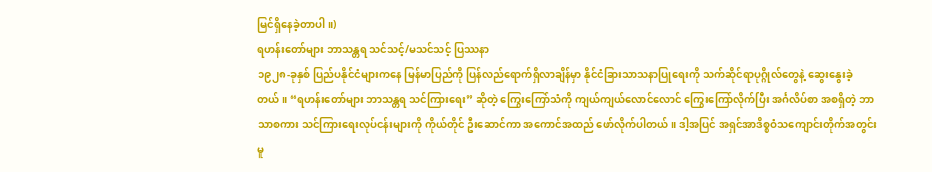မြင်ရှိနေခဲ့တာပါ။)
ရဟန်းတော်များ ဘာသန္တရ သင်သင့်/မသင်သင့် ပြဿနာ
၁၉၂၈-ခုနှစ် ပြည်ပနိုင်ငံများကနေ မြန်မာပြည်ကို ပြန်လည်ရောက်ရှိလာချိန်မှာ နိုင်ငံခြားသာသနာပြုရေးကို သက်ဆိုင်ရာပုဂ္ဂိုလ်တွေနဲ့ ဆွေးနွေးခဲ့တယ်။ “ရဟန်းတော်များ ဘာသန္တရ သင်ကြားရေး” ဆိုတဲ့ ကြွေးကြော်သံကို ကျယ်ကျယ်လောင်လောင် ကြွေးကြော်လိုက်ပြီး အင်္ဂလိပ်စာ အစရှိတဲ့ ဘာသာစကား သင်ကြားရေးလုပ်ငန်းများကို ကိုယ်တိုင် ဦးဆောင်ကာ အကောင်အထည် ဖော်လိုက်ပါတယ်။ ဒါ့အပြင် အရှင်အာဒိစ္စဝံသကျောင်းတိုက်အတွင်း မူ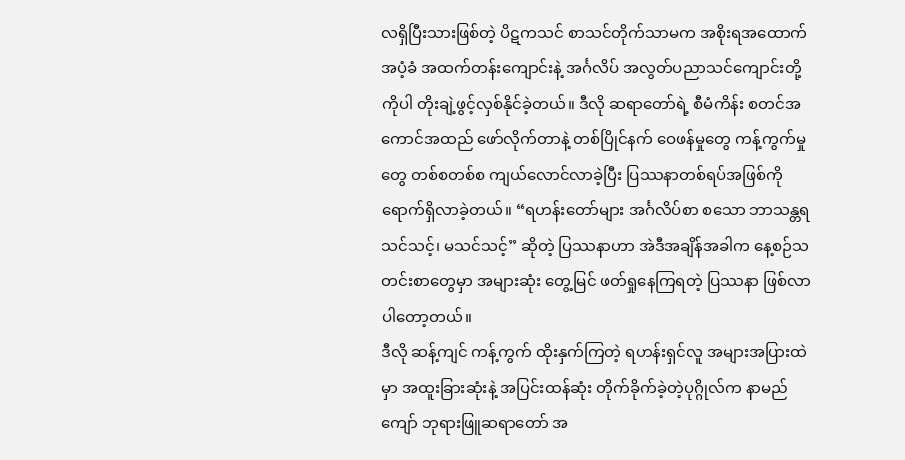လရှိပြီးသားဖြစ်တဲ့ ပိဋကသင် စာသင်တိုက်သာမက အစိုးရအထောက်အပံ့ခံ အထက်တန်းကျောင်းနဲ့ အင်္ဂလိပ် အလွတ်ပညာသင်ကျောင်းတို့ကိုပါ တိုးချဲ့ဖွင့်လှစ်နိုင်ခဲ့တယ်။ ဒီလို ဆရာတော်ရဲ့ စီမံကိန်း စတင်အကောင်အထည် ဖော်လိုက်တာနဲ့ တစ်ပြိုင်နက် ဝေဖန်မှုတွေ ကန့်ကွက်မှုတွေ တစ်စတစ်စ ကျယ်လောင်လာခဲ့ပြီး ပြဿနာတစ်ရပ်အဖြစ်ကို ရောက်ရှိလာခဲ့တယ်။ “ရဟန်းတော်များ အင်္ဂလိပ်စာ စသော ဘာသန္တရ သင်သင့်၊ မသင်သင့်” ဆိုတဲ့ ပြဿနာဟာ အဲဒီအချိန်အခါက နေ့စဉ်သတင်းစာတွေမှာ အများဆုံး တွေ့မြင် ဖတ်ရှုနေကြရတဲ့ ပြဿနာ ဖြစ်လာပါတော့တယ်။
ဒီလို ဆန့်ကျင် ကန့်ကွက် ထိုးနှက်ကြတဲ့ ရဟန်းရှင်လူ အများအပြားထဲမှာ အထူးခြားဆုံးနဲ့ အပြင်းထန်ဆုံး တိုက်ခိုက်ခဲ့တဲ့ပုဂ္ဂိုလ်က နာမည်ကျော် ဘုရားဖြူဆရာတော် အ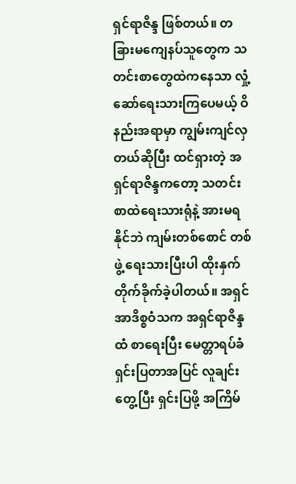ရှင်ရာဇိန္ဒ ဖြစ်တယ်။ တခြားမကျေနပ်သူတွေက သတင်းစာတွေထဲကနေသာ လှုံ့ဆော်ရေးသားကြပေမယ့် ဝိနည်းအရာမှာ ကျွမ်းကျင်လှတယ်ဆိုပြီး ထင်ရှားတဲ့ အရှင်ရာဇိန္ဒကတော့ သတင်းစာထဲရေးသားရုံနဲ့ အားမရနိုင်ဘဲ ကျမ်းတစ်စောင် တစ်ဖွဲ့ ရေးသားပြီးပါ ထိုးနှက်တိုက်ခိုက်ခဲ့ပါတယ်။ အရှင်အာဒိစ္စဝံသက အရှင်ရာဇိန္ဒထံ စာရေးပြီး မေတ္တာရပ်ခံ ရှင်းပြတာအပြင် လူချင်းတွေ့ပြီး ရှင်းပြဖို့ အကြိမ်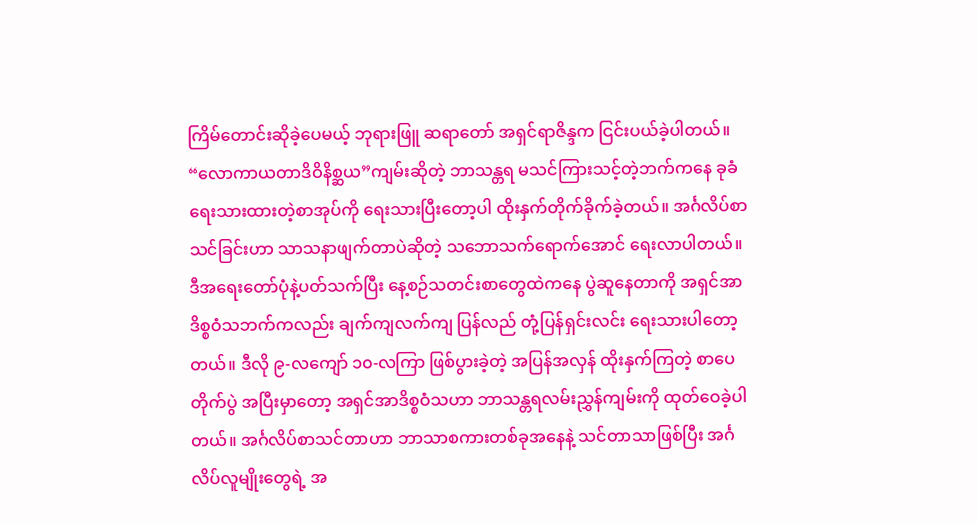ကြိမ်တောင်းဆိုခဲ့ပေမယ့် ဘုရားဖြူ ဆရာတော် အရှင်ရာဇိန္ဒက ငြင်းပယ်ခဲ့ပါတယ်။
“လောကာယတာဒိဝိနိစ္ဆယ”ကျမ်းဆိုတဲ့ ဘာသန္တရ မသင်ကြားသင့်တဲ့ဘက်ကနေ ခုခံရေးသားထားတဲ့စာအုပ်ကို ရေးသားပြီးတော့ပါ ထိုးနှက်တိုက်ခိုက်ခဲ့တယ်။ အင်္ဂလိပ်စာသင်ခြင်းဟာ သာသနာဖျက်တာပဲဆိုတဲ့ သဘောသက်ရောက်အောင် ရေးလာပါတယ်။
ဒီအရေးတော်ပုံနဲ့ပတ်သက်ပြီး နေ့စဉ်သတင်းစာတွေထဲကနေ ပွဲဆူနေတာကို အရှင်အာဒိစ္စဝံသဘက်ကလည်း ချက်ကျလက်ကျ ပြန်လည် တုံ့ပြန်ရှင်းလင်း ရေးသားပါတော့တယ်။ ဒီလို ၉-လကျော် ၁၀-လကြာ ဖြစ်ပွားခဲ့တဲ့ အပြန်အလှန် ထိုးနှက်ကြတဲ့ စာပေတိုက်ပွဲ အပြီးမှာတော့ အရှင်အာဒိစ္စဝံသဟာ ဘာသန္တရလမ်းညွှန်ကျမ်းကို ထုတ်ဝေခဲ့ပါတယ်။ အင်္ဂလိပ်စာသင်တာဟာ ဘာသာစကားတစ်ခုအနေနဲ့ သင်တာသာဖြစ်ပြီး အင်္ဂလိပ်လူမျိုးတွေရဲ့ အ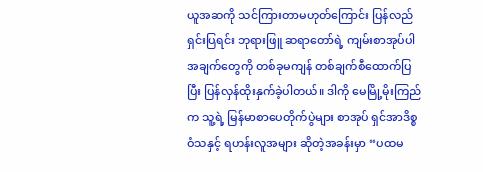ယူအဆကို သင်ကြားတာမဟုတ်ကြောင်း ပြန်လည်ရှင်းပြရင်း ဘုရားဖြူ ဆရာတော်ရဲ့ ကျမ်းစာအုပ်ပါ အချက်တွေကို တစ်ခုမကျန် တစ်ချက်စီထောက်ပြပြီး ပြန်လှန်ထိုးနှက်ခဲ့ပါတယ်။ ဒါကို မေမြို့မိုးကြည်က သူ့ရဲ့ မြန်မာစာပေတိုက်ပွဲများ စာအုပ် ရှင်အာဒိစ္စဝံသနှင့် ရဟန်းလူအများ ဆိုတဲ့အခန်းမှာ “ပထမ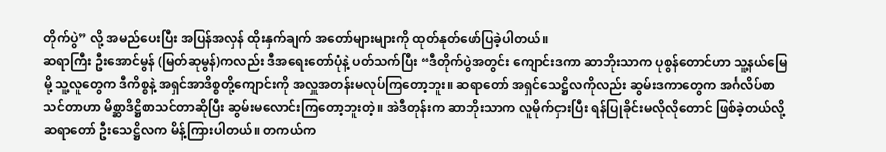တိုက်ပွဲ” လို့ အမည်ပေးပြီး အပြန်အလှန် ထိုးနှက်ချက် အတော်များများကို ထုတ်နုတ်ဖော်ပြခဲ့ပါတယ်။
ဆရာကြီး ဦးအောင်မွန် (မြတ်ဆုမွန်)ကလည်း ဒီအရေးတော်ပုံနဲ့ ပတ်သက်ပြီး “ဒီတိုက်ပွဲအတွင်း ကျောင်းဒကာ ဆာဘိုးသာက ပုစွန်တောင်ဟာ သူ့နယ်မြေမို့ သူ့လူတွေက ဒီကိစ္စနဲ့ အရှင်အာဒိစ္စတို့ကျောင်းကို အလှူအတန်းမလုပ်ကြတော့ဘူး။ ဆရာတော် အရှင်သေဋ္ဌိလကိုလည်း ဆွမ်းဒကာတွေက အင်္ဂလိပ်စာသင်တာဟာ မိစ္ဆာဒိဋ္ဌိစာသင်တာဆိုပြီး ဆွမ်းမလောင်းကြတော့ဘူးတဲ့။ အဲဒီတုန်းက ဆာဘိုးသာက လူမိုက်ငှားပြီး ရန်ပြုခိုင်းမလိုလိုတောင် ဖြစ်ခဲ့တယ်လို့ ဆရာတော် ဦးသေဋ္ဌိလက မိန့်ကြားပါတယ်။ တကယ်က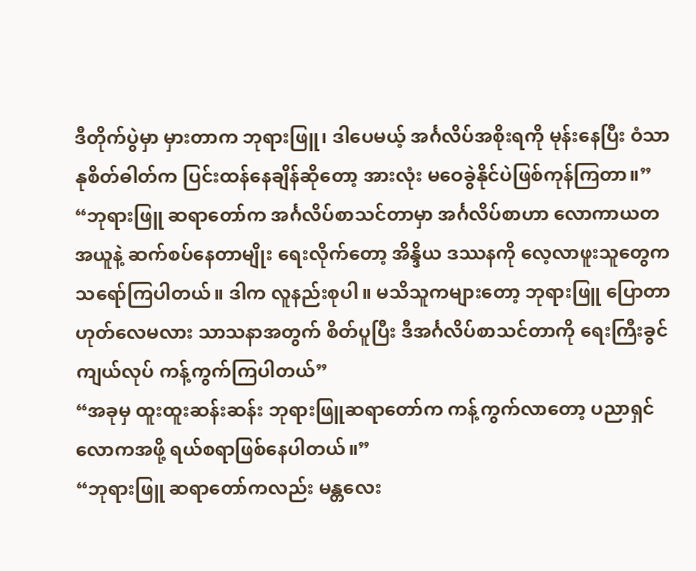ဒီတိုက်ပွဲမှာ မှားတာက ဘုရားဖြူ၊ ဒါပေမယ့် အင်္ဂလိပ်အစိုးရကို မုန်းနေပြီး ဝံသာနုစိတ်ဓါတ်က ပြင်းထန်နေချိန်ဆိုတော့ အားလုံး မဝေခွဲနိုင်ပဲဖြစ်ကုန်ကြတာ။”
“ဘုရားဖြူ ဆရာတော်က အင်္ဂလိပ်စာသင်တာမှာ အင်္ဂလိပ်စာဟာ လောကာယတအယူနဲ့ ဆက်စပ်နေတာမျိုး ရေးလိုက်တော့ အိန္ဒိယ ဒဿနကို လေ့လာဖူးသူတွေက သရော်ကြပါတယ်။ ဒါက လူနည်းစုပါ။ မသိသူကများတော့ ဘုရားဖြူ ပြောတာ ဟုတ်လေမလား သာသနာအတွက် စိတ်ပူပြီး ဒီအင်္ဂလိပ်စာသင်တာကို ရေးကြီးခွင်ကျယ်လုပ် ကန့်ကွက်ကြပါတယ်”
“အခုမှ ထူးထူးဆန်းဆန်း ဘုရားဖြူဆရာတော်က ကန့်ကွက်လာတော့ ပညာရှင်လောကအဖို့ ရယ်စရာဖြစ်နေပါတယ်။”
“ဘုရားဖြူ ဆရာတော်ကလည်း မန္တလေး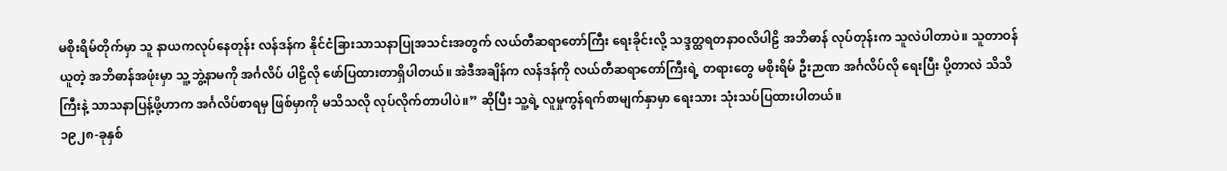မစိုးရိမ်တိုက်မှာ သူ နာယကလုပ်နေတုန်း လန်ဒန်က နိုင်ငံခြားသာသနာပြုအသင်းအတွက် လယ်တီဆရာတော်ကြီး ရေးခိုင်းလို့ သဒ္ဒတ္ထရတနာဝလိပါဠိ အဘိဓာန် လုပ်တုန်းက သူလဲပါတာပဲ။ သူတာဝန်ယူတဲ့ အဘိဓာန်အဖုံးမှာ သူ့ဘွဲ့နာမကို အင်္ဂလိပ် ပါဠိလို ဖော်ပြထားတာရှိပါတယ်။ အဲဒီအချိန်က လန်ဒန်ကို လယ်တီဆရာတော်ကြီးရဲ့ တရားတွေ မစိုးရိမ် ဦးဉာဏ အင်္ဂလိပ်လို ရေးပြီး ပို့တာလဲ သိသိကြီးနဲ့ သာသနာပြန့်ဖို့ဟာက အင်္ဂလိပ်စာရမှ ဖြစ်မှာကို မသိသလို လုပ်လိုက်တာပါပဲ။” ဆိုပြီး သူ့ရဲ့ လူမှုကွန်ရက်စာမျက်နှာမှာ ရေးသား သုံးသပ်ပြထားပါတယ်။
၁၉၂၈-ခုနှစ်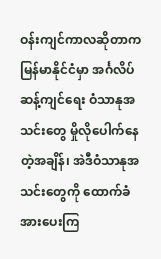ဝန်းကျင်ကာလဆိုတာက မြန်မာနိုင်ငံမှာ အင်္ဂလိပ်ဆန့်ကျင်ရေး ဝံသာနုအသင်းတွေ မှိုလိုပေါက်နေတဲ့အချိန်၊ အဲဒီဝံသာနုအသင်းတွေကို ထောက်ခံအားပေးကြ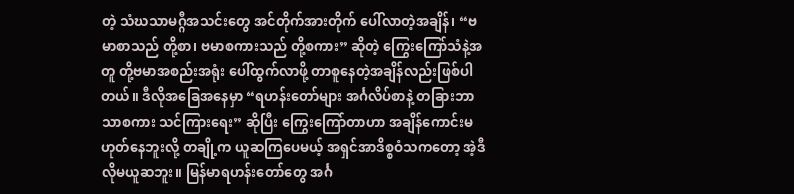တဲ့ သံဃသာမဂ္ဂီအသင်းတွေ အင်တိုက်အားတိုက် ပေါ်လာတဲ့အချိန်၊ “ဗမာစာသည် တို့စာ၊ ဗမာစကားသည် တို့စကား” ဆိုတဲ့ ကြွေးကြော်သံနဲ့အတူ တို့ဗမာအစည်းအရုံး ပေါ်ထွက်လာဖို့ တာစူနေတဲ့အချိန်လည်းဖြစ်ပါတယ်။ ဒီလိုအခြေအနေမှာ “ရဟန်းတော်များ အင်္ဂလိပ်စာနဲ့ တခြားဘာသာစကား သင်ကြားရေး” ဆိုပြီး ကြွေးကြော်တာဟာ အချိန်ကောင်းမဟုတ်နေဘူးလို့ တချို့က ယူဆကြပေမယ့် အရှင်အာဒိစ္စဝံသကတော့ အဲ့ဒီလိုမယူဆဘူး။ မြန်မာရဟန်းတော်တွေ အင်္ဂ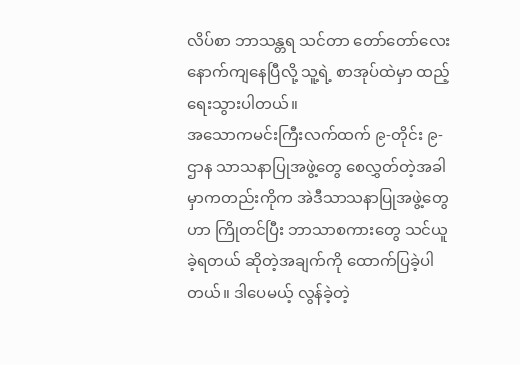လိပ်စာ ဘာသန္တရ သင်တာ တော်တော်လေး နောက်ကျနေပြီလို့ သူ့ရဲ့ စာအုပ်ထဲမှာ ထည့်ရေးသွားပါတယ်။
အသောကမင်းကြီးလက်ထက် ၉-တိုင်း ၉-ဌာန သာသနာပြုအဖွဲ့တွေ စေလွှတ်တဲ့အခါမှာကတည်းကိုက အဲဒီသာသနာပြုအဖွဲ့တွေဟာ ကြိုတင်ပြီး ဘာသာစကားတွေ သင်ယူခဲ့ရတယ် ဆိုတဲ့အချက်ကို ထောက်ပြခဲ့ပါတယ်။ ဒါပေမယ့် လွန်ခဲ့တဲ့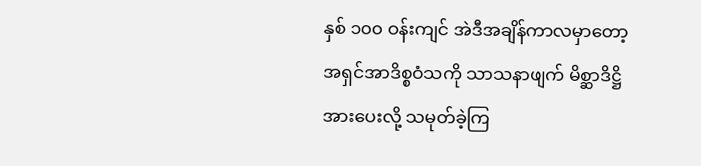နှစ် ၁၀၀ ဝန်းကျင် အဲဒီအချိန်ကာလမှာတော့ အရှင်အာဒိစ္စဝံသကို သာသနာဖျက် မိစ္ဆာဒိဋ္ဌိ အားပေးလို့ သမုတ်ခဲ့ကြ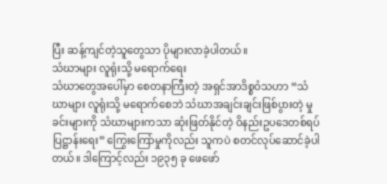ပြီး ဆန့်ကျင်တဲ့သူတွေသာ ပိုများလာခဲ့ပါတယ်။
သံဃာများ လူရုံးသို့ မရောက်ရေး
သံဃာတွေအပေါ်မှာ စေတနာကြီးတဲ့ အရှင်အာဒိစ္စဝံသဟာ “သံဃာများ လူရုံးသို့ မရောက်စေဘဲ သံဃာအချင်းချင်းဖြစ်ပွားတဲ့ မှုခင်းများကို သံဃာများကသာ ဆုံးဖြတ်နိုင်တဲ့ ဝိနည်းဥပဒေတစ်ရပ် ပြဋ္ဌာန်းရေး” ကြွေးကြော်မှုကိုလည်း သူကပဲ စတင်လုပ်ဆောင်ခဲ့ပါတယ်။ ဒါကြောင့်လည်း ၁၉၃၅ ခု ဖေဖော်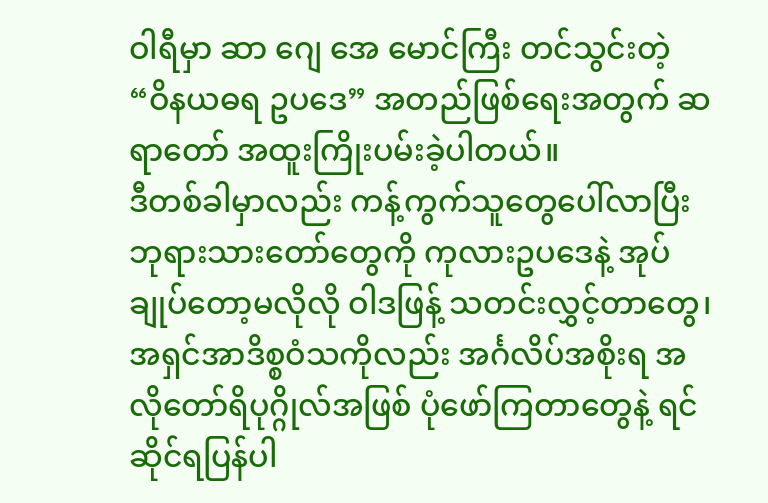ဝါရီမှာ ဆာ ဂျေ အေ မောင်ကြီး တင်သွင်းတဲ့ “ဝိနယဓရ ဥပဒေ” အတည်ဖြစ်ရေးအတွက် ဆရာတော် အထူးကြိုးပမ်းခဲ့ပါတယ်။
ဒီတစ်ခါမှာလည်း ကန့်ကွက်သူတွေပေါ်လာပြီး ဘုရားသားတော်တွေကို ကုလားဥပဒေနဲ့ အုပ်ချုပ်တော့မလိုလို ဝါဒဖြန့် သတင်းလွှင့်တာတွေ၊ အရှင်အာဒိစ္စဝံသကိုလည်း အင်္ဂလိပ်အစိုးရ အလိုတော်ရိပုဂ္ဂိုလ်အဖြစ် ပုံဖော်ကြတာတွေနဲ့ ရင်ဆိုင်ရပြန်ပါ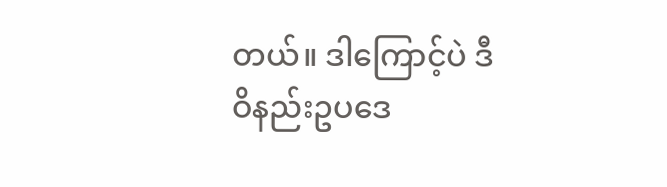တယ်။ ဒါကြောင့်ပဲ ဒီဝိနည်းဥပဒေ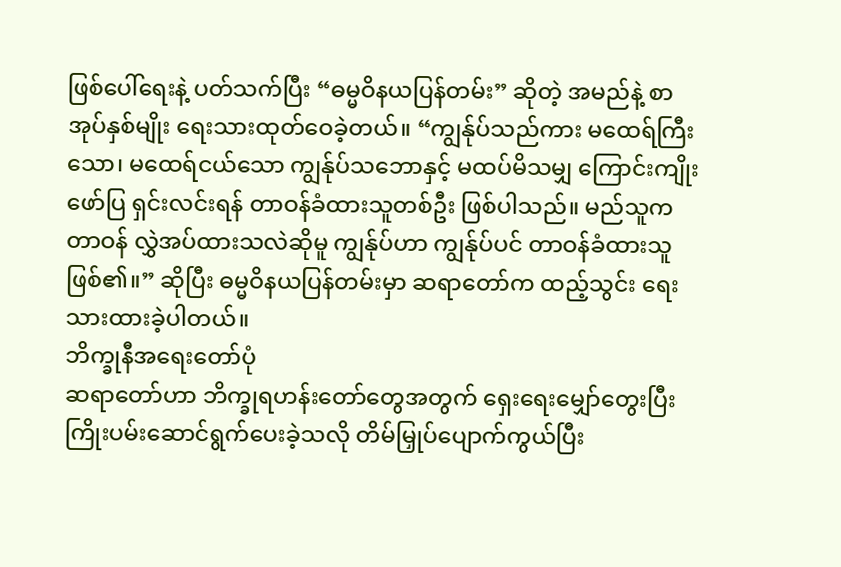ဖြစ်ပေါ်ရေးနဲ့ ပတ်သက်ပြီး “ဓမ္မဝိနယပြန်တမ်း” ဆိုတဲ့ အမည်နဲ့ စာအုပ်နှစ်မျိုး ရေးသားထုတ်ဝေခဲ့တယ်။ “ကျွန်ုပ်သည်ကား မထေရ်ကြီးသော၊ မထေရ်ငယ်သော ကျွန်ုပ်သဘောနှင့် မထပ်မိသမျှ ကြောင်းကျိုးဖော်ပြ ရှင်းလင်းရန် တာဝန်ခံထားသူတစ်ဦး ဖြစ်ပါသည်။ မည်သူက တာဝန် လွှဲအပ်ထားသလဲဆိုမူ ကျွန်ုပ်ဟာ ကျွန်ုပ်ပင် တာဝန်ခံထားသူ ဖြစ်၏။” ဆိုပြီး ဓမ္မဝိနယပြန်တမ်းမှာ ဆရာတော်က ထည့်သွင်း ရေးသားထားခဲ့ပါတယ်။
ဘိက္ခုနီအရေးတော်ပုံ
ဆရာတော်ဟာ ဘိက္ခုရဟန်းတော်တွေအတွက် ရှေးရေးမျှော်တွေးပြီး ကြိုးပမ်းဆောင်ရွက်ပေးခဲ့သလို တိမ်မြှုပ်ပျောက်ကွယ်ပြီး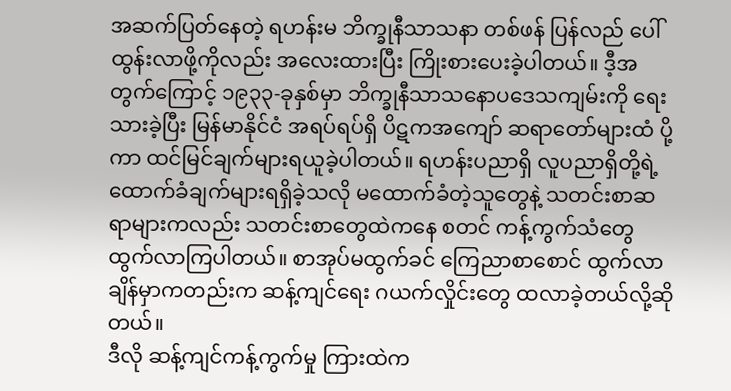အဆက်ပြတ်နေတဲ့ ရဟန်းမ ဘိက္ခုနီသာသနာ တစ်ဖန် ပြန်လည် ပေါ်ထွန်းလာဖို့ကိုလည်း အလေးထားပြီး ကြိုးစားပေးခဲ့ပါတယ်။ ဒီ့အတွက်ကြောင့် ၁၉၃၃-ခုနှစ်မှာ ဘိက္ခုနီသာသနောပဒေသကျမ်းကို ရေးသားခဲ့ပြီး မြန်မာနိုင်ငံ အရပ်ရပ်ရှိ ပိဋကအကျော် ဆရာတော်များထံ ပို့ကာ ထင်မြင်ချက်များရယူခဲ့ပါတယ်။ ရဟန်းပညာရှိ လူပညာရှိတို့ရဲ့ ထောက်ခံချက်များရရှိခဲ့သလို မထောက်ခံတဲ့သူတွေနဲ့ သတင်းစာဆရာများကလည်း သတင်းစာတွေထဲကနေ စတင် ကန့်ကွက်သံတွေထွက်လာကြပါတယ်။ စာအုပ်မထွက်ခင် ကြေညာစာစောင် ထွက်လာချိန်မှာကတည်းက ဆန့်ကျင်ရေး ဂယက်လှိုင်းတွေ ထလာခဲ့တယ်လို့ဆိုတယ်။
ဒီလို ဆန့်ကျင်ကန့်ကွက်မှု ကြားထဲက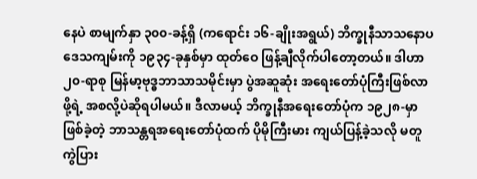နေပဲ စာမျက်နှာ ၃၀၀-ခန့်ရှိ (ကရောင်း ၁၆-ချိုးအရွယ်) ဘိက္ခုနီသာသနောပဒေသကျမ်းကို ၁၉၃၄-ခုနှစ်မှာ ထုတ်ဝေ ဖြန့်ချီလိုက်ပါတော့တယ်။ ဒါဟာ ၂၀-ရာစု မြန်မာ့ဗုဒ္ဓဘာသာသမိုင်းမှာ ပွဲအဆူဆုံး အရေးတော်ပုံကြီးဖြစ်လာဖို့ရဲ့ အစလို့ပဲဆိုရပါမယ်။ ဒီလာမယ့် ဘိက္ခုနီအရေးတော်ပုံက ၁၉၂၈-မှာ ဖြစ်ခဲ့တဲ့ ဘာသန္တရအရေးတော်ပုံထက် ပိုမိုကြီးမား ကျယ်ပြန့်ခဲ့သလို မတူကွဲပြား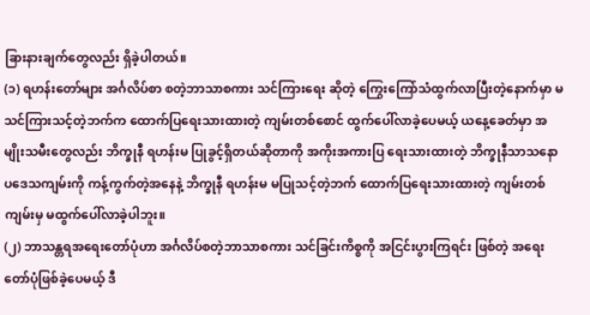ခြားနားချက်တွေလည်း ရှိခဲ့ပါတယ်။
(၁) ရဟန်းတော်များ အင်္ဂလိပ်စာ စတဲ့ဘာသာစကား သင်ကြားရေး ဆိုတဲ့ ကြွေးကြော်သံထွက်လာပြီးတဲ့နောက်မှာ မသင်ကြားသင့်တဲ့ဘက်က ထောက်ပြရေးသားထားတဲ့ ကျမ်းတစ်စောင် ထွက်ပေါ်လာခဲ့ပေမယ့် ယနေ့ခေတ်မှာ အမျိုးသမီးတွေလည်း ဘိက္ခုနီ ရဟန်းမ ပြုခွင့်ရှိတယ်ဆိုတာကို အကိုးအကားပြ ရေးသားထားတဲ့ ဘိက္ခုနီသာသနောပဒေသကျမ်းကို ကန့်ကွက်တဲ့အနေနဲ့ ဘိက္ခုနီ ရဟန်းမ မပြုသင့်တဲ့ဘက် ထောက်ပြရေးသားထားတဲ့ ကျမ်းတစ်ကျမ်းမှ မထွက်ပေါ်လာခဲ့ပါဘူး။
(၂) ဘာသန္တရအရေးတော်ပုံဟာ အင်္ဂလိပ်စတဲ့ဘာသာစကား သင်ခြင်းကိစ္စကို အငြင်းပွားကြရင်း ဖြစ်တဲ့ အရေးတော်ပုံဖြစ်ခဲ့ပေမယ့် ဒီ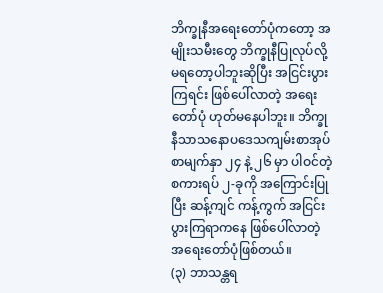ဘိက္ခုနီအရေးတော်ပုံကတော့ အမျိုးသမီးတွေ ဘိက္ခုနီပြုလုပ်လို့ မရတော့ပါဘူးဆိုပြီး အငြင်းပွားကြရင်း ဖြစ်ပေါ်လာတဲ့ အရေးတော်ပုံ ဟုတ်မနေပါဘူး။ ဘိက္ခုနီသာသနောပဒေသကျမ်းစာအုပ် စာမျက်နှာ ၂၄ နဲ့ ၂၆ မှာ ပါဝင်တဲ့ စကားရပ် ၂-ခုကို အကြောင်းပြုပြီး ဆန့်ကျင် ကန့်ကွက် အငြင်းပွားကြရာကနေ ဖြစ်ပေါ်လာတဲ့ အရေးတော်ပုံဖြစ်တယ်။
(၃) ဘာသန္တရ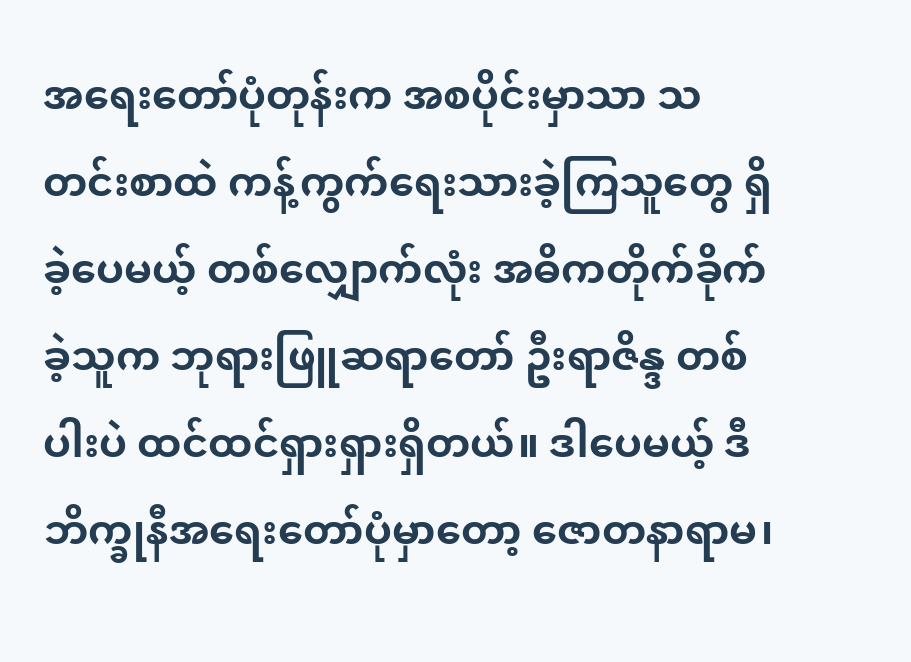အရေးတော်ပုံတုန်းက အစပိုင်းမှာသာ သတင်းစာထဲ ကန့်ကွက်ရေးသားခဲ့ကြသူတွေ ရှိခဲ့ပေမယ့် တစ်လျှောက်လုံး အဓိကတိုက်ခိုက်ခဲ့သူက ဘုရားဖြူဆရာတော် ဦးရာဇိန္ဒ တစ်ပါးပဲ ထင်ထင်ရှားရှားရှိတယ်။ ဒါပေမယ့် ဒီဘိက္ခုနီအရေးတော်ပုံမှာတော့ ဇောတနာရာမ၊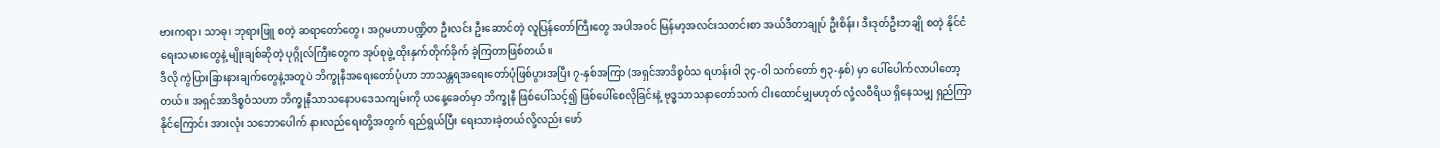ဗားကရာ၊ သာဓု၊ ဘုရားဖြူ စတဲ့ ဆရာတော်တွေ၊ အဂ္ဂမဟာပဏ္ဍိတ ဦးလင်း ဦးဆောင်တဲ့ လူပြန်တော်ကြီးတွေ အပါအဝင် မြန်မာ့အလင်းသတင်းစာ အယ်ဒီတာချုပ် ဦးစိန်း၊ ဒီးဒုတ်ဦးဘချို စတဲ့ နိုင်ငံရေးသမားတွေနဲ့ မျိုးချစ်ဆိုတဲ့ ပုဂ္ဂိုလ်ကြီးတွေက အုပ်စုဖွဲ့ ထိုးနှက်တိုက်ခိုက် ခဲ့ကြတာဖြစ်တယ်။
ဒီလို ကွဲပြားခြားနားချက်တွေနဲ့အတူပဲ ဘိက္ခုနီအရေးတော်ပုံဟာ ဘာသန္တရအရေးတော်ပုံဖြစ်ပွားအပြီး ၇-နှစ်အကြာ (အရှင်အာဒိစ္စဝံသ ရဟန်းဝါ ၃၄-ဝါ သက်တော် ၅၃-နှစ်) မှာ ပေါ်ပေါက်လာပါတော့တယ်။ အရှင်အာဒိစ္စဝံသဟာ ဘိက္ခုနီသာသနောပဒေသကျမ်းကို ယနေ့ခေတ်မှာ ဘိက္ခုနီ ဖြစ်ပေါ်သင့်၍ ဖြစ်ပေါ်စေလိုခြင်းနဲ့ ဗုဒ္ဓသာသနာတော်သက် ငါးထောင်မျှမဟုတ် လုံ့လဝီရိယ ရှိနေသမျှ ရှည်ကြာနိုင်ကြောင်း အားလုံး သဘောပေါက် နားလည်ရေးတို့အတွက် ရည်ရွယ်ပြီး ရေးသားခဲ့တယ်လို့လည်း ဖော်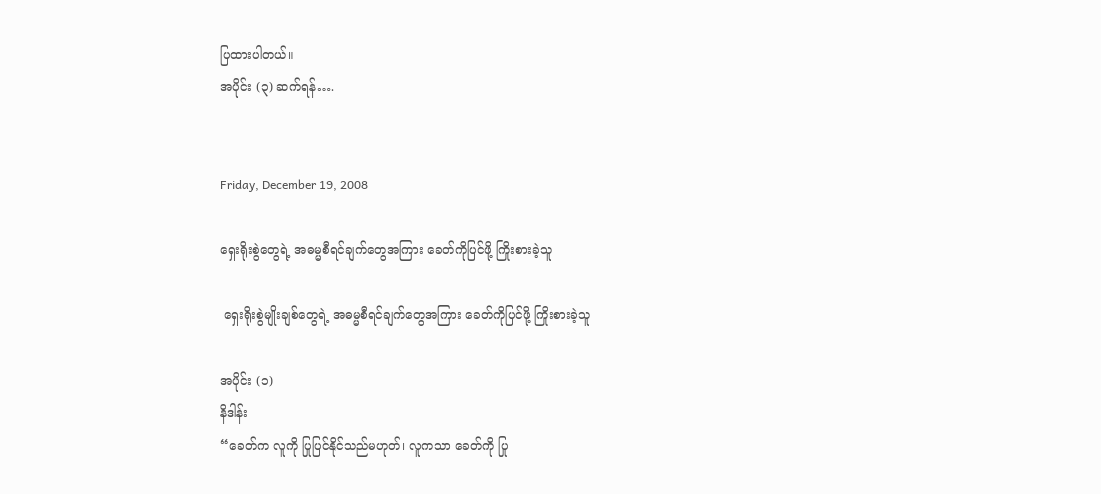ပြထားပါတယ်။
အပိုင်း (၃) ဆက်ရန်….


Friday, December 19, 2008

ရှေးရိုးစွဲတွေရဲ့ အဓမ္မစီရင်ချက်တွေအကြား ခေတ်ကိုပြင်ဖို့ ကြိုးစားခဲ့သူ

 ရှေးရိုးစွဲမျိုးချစ်တွေရဲ့ အဓမ္မစီရင်ချက်တွေအကြား ခေတ်ကိုပြင်ဖို့ ကြိုးစားခဲ့သူ

အပိုင်း (၁)
နိဒါန်း
“ခေတ်က လူကို ပြုပြင်နိုင်သည်မဟုတ်၊ လူကသာ ခေတ်ကို ပြု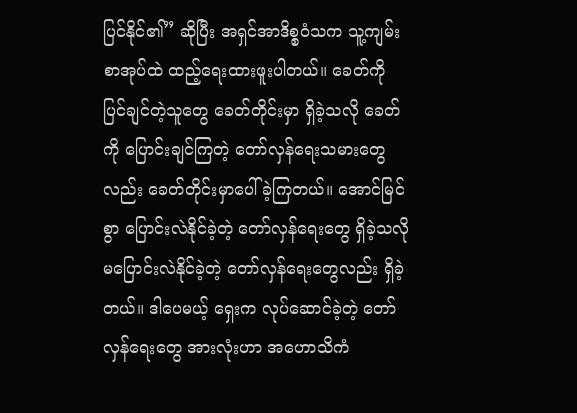ပြင်နိုင်၏” ဆိုပြီး အရှင်အာဒိစ္စဝံသက သူ့ကျမ်းစာအုပ်ထဲ ထည့်ရေးထားဖူးပါတယ်။ ခေတ်ကို ပြင်ချင်တဲ့သူတွေ ခေတ်တိုင်းမှာ ရှိခဲ့သလို ခေတ်ကို ပြောင်းချင်ကြတဲ့ တော်လှန်ရေးသမားတွေလည်း ခေတ်တိုင်းမှာပေါ်ခဲ့ကြတယ်။ အောင်မြင်စွာ ပြောင်းလဲနိုင်ခဲ့တဲ့ တော်လှန်ရေးတွေ ရှိခဲ့သလို မပြောင်းလဲနိုင်ခဲ့တဲ့ တော်လှန်ရေးတွေလည်း ရှိခဲ့တယ်။ ဒါပေမယ့် ရှေးက လုပ်ဆောင်ခဲ့တဲ့ တော်လှန်ရေးတွေ အားလုံးဟာ အဟောသိကံ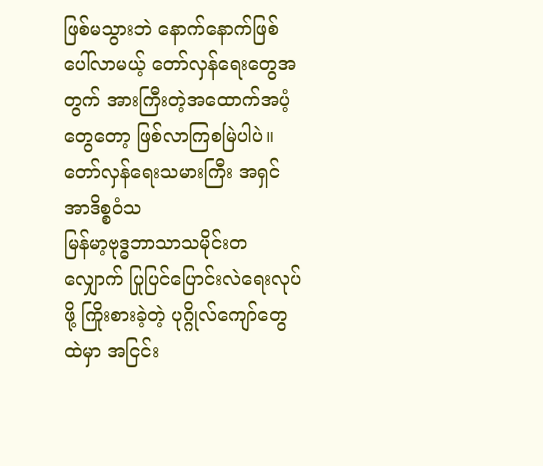ဖြစ်မသွားဘဲ နောက်နောက်ဖြစ်ပေါ်လာမယ့် တော်လှန်ရေးတွေအတွက် အားကြီးတဲ့အထောက်အပံ့တွေတော့ ဖြစ်လာကြစမြဲပါပဲ။
တော်လှန်ရေးသမားကြီး အရှင်အာဒိစ္စဝံသ
မြန်မာ့ဗုဒ္ဓဘာသာသမိုင်းတလျှောက် ပြုပြင်ပြောင်းလဲရေးလုပ်ဖို့ ကြိုးစားခဲ့တဲ့ ပုဂ္ဂိုလ်ကျော်တွေထဲမှာ အငြင်း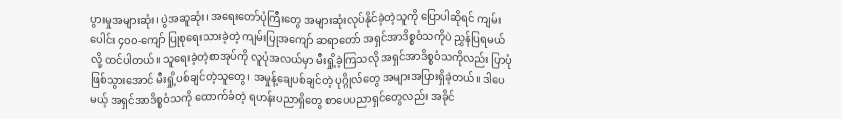ပွားမှုအများဆုံး၊ ပွဲအဆူဆုံး၊ အရေးတော်ပုံကြီးတွေ အများဆုံးလုပ်နိုင်ခဲ့တဲ့သူကို ပြောပါဆိုရင် ကျမ်းပေါင်း ၄၀၀-ကျော် ပြုစုရေးသားခဲ့တဲ့ ကျမ်းပြုအကျော် ဆရာတော် အရှင်အာဒိစ္စဝံသကိုပဲ ညွှန်ပြရမယ်လို့ ထင်ပါတယ်။ သူရေးခဲ့တဲ့စာအုပ်ကို လူပုံအလယ်မှာ မီးရှို့ခဲ့ကြသလို အရှင်အာဒိစ္စဝံသကိုလည်း ပြာပုံဖြစ်သွားအောင် မီးရှို့ပစ်ချင်တဲ့သူတွေ၊ အမှုန့်ချေပစ်ချင်တဲ့ ပုဂ္ဂိုလ်တွေ အများအပြားရှိခဲ့တယ်။ ဒါပေမယ့် အရှင်အာဒိစ္စဝံသကို ထောက်ခံတဲ့ ရဟန်းပညာရှိတွေ စာပေပညာရှင်တွေလည်း အခိုင်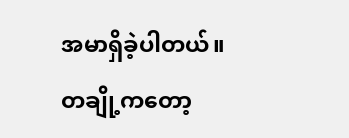အမာရှိခဲ့ပါတယ်။ တချို့ကတော့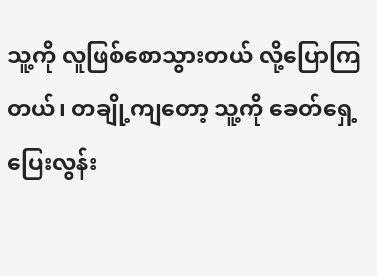သူ့ကို လူဖြစ်စောသွားတယ် လို့ပြောကြတယ်၊ တချို့ကျတော့ သူ့ကို ခေတ်ရှေ့ပြေးလွန်း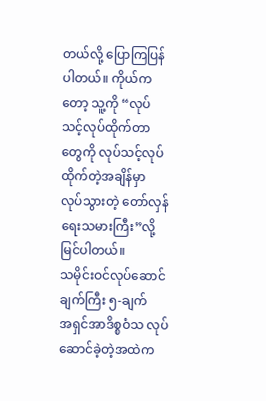တယ်လို့ ပြောကြပြန်ပါတယ်။ ကိုယ်ကတော့ သူ့ကို “လုပ်သင့်လုပ်ထိုက်တာတွေကို လုပ်သင့်လုပ်ထိုက်တဲ့အချိန်မှာ လုပ်သွားတဲ့ တော်လှန်ရေးသမားကြီး”လို့ မြင်ပါတယ်။
သမိုင်းဝင်လုပ်ဆောင်ချက်ကြီး ၅-ချက်
အရှင်အာဒိစ္စဝံသ လုပ်ဆောင်ခဲ့တဲ့အထဲက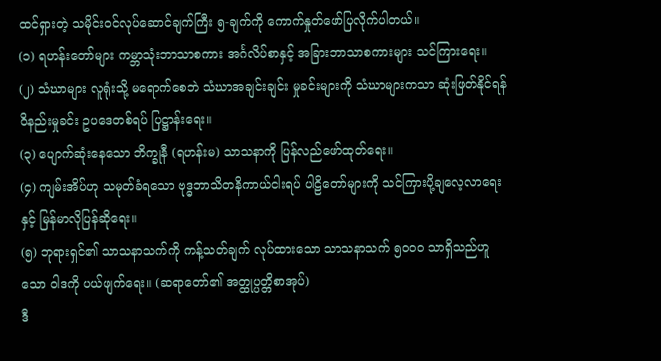ထင်ရှားတဲ့ သမိုင်းဝင်လုပ်ဆောင်ချက်ကြီး ၅-ချက်ကို ကောက်နှုတ်ဖော်ပြလိုက်ပါတယ်။
(၁) ရဟန်းတော်များ ကမ္ဘာသုံးဘာသာစကား အင်္ဂလိပ်စာနှင့် အခြားဘာသာစကားများ သင်ကြားရေး။
(၂) သံဃာများ လူရုံးသို့ မရောက်စေဘဲ သံဃာအချင်းချင်း မှုခင်းများကို သံဃာများကသာ ဆုံးဖြတ်နိုင်ရန် ဝိနည်းမှုခင်း ဥပဒေတစ်ရပ် ပြဋ္ဌာန်းရေး။
(၃) ပျောက်ဆုံးနေသော ဘိက္ခုနီ (ရဟန်းမ) သာသနာကို ပြန်လည်ဖော်ထုတ်ရေး။
(၄) ကျမ်းအိပ်ဟု သမုတ်ခံရသော ဗုဒ္ဓဘာသိတနိကာယ်ငါးရပ် ပါဠိတော်များကို သင်ကြားပို့ချလေ့လာရေးနှင့် မြန်မာလိုပြန်ဆိုရေး။
(၅) ဘုရားရှင်၏ သာသနာသက်ကို ကန့်သတ်ချက် လုပ်ထားသော သာသနာသက် ၅၀၀၀ သာရှိသည်ဟူသော ဝါဒကို ပယ်ဖျက်ရေး။ (ဆရာတော်၏ အတ္ထုပ္ပတ္တိစာအုပ်)
ဒီ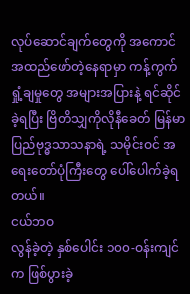လုပ်ဆောင်ချက်တွေကို အကောင်အထည်ဖော်တဲ့နေရာမှာ ကန့်ကွက် ရှုံ့ချမှုတွေ အများအပြားနဲ့ ရင်ဆိုင်ခဲ့ရပြီး ဗြိတိသျှကိုလိုနီခေတ် မြန်မာပြည်ဗုဒ္ဓသာသနာရဲ့ သမိုင်းဝင် အရေးတော်ပုံကြီးတွေ ပေါ်ပေါက်ခဲ့ရတယ်။
ငယ်ဘဝ
လွန်ခဲ့တဲ့ နှစ်ပေါင်း ၁၀၀-ဝန်းကျင်က ဖြစ်ပွားခဲ့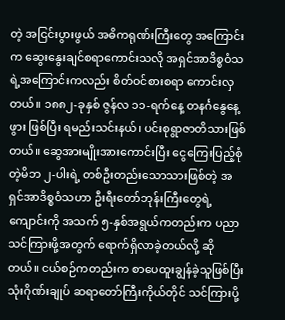တဲ့ အငြင်းပွားဖွယ် အဓိကရုဏ်းကြီးတွေ အကြောင်းက ဆွေးနွေးချင်စရာကောင်းသလို အရှင်အာဒိစ္စဝံသရဲ့အကြောင်းကလည်း စိတ်ဝင်စားစရာ ကောင်းလှတယ်။ ၁၈၈၂-ခုနှစ် ဇွန်လ ၁၁-ရက်နေ့ တနင်္ဂနွေနေ့ဖွား ဖြစ်ပြီး ရမည်းသင်းနယ်၊ ပင်းစုရွာဇာတိသားဖြစ်တယ်။ ဆွေအားမျိုးအားကောင်းပြီး ငွေကြေးပြည့်စုံတဲ့မိဘ ၂-ပါးရဲ့ တစ်ဦးတည်းသောသားဖြစ်တဲ့ အရှင်အာဒိစ္စဝံသဟာ ဦးရီးတော်ဘုန်းကြီးတွေရဲ့ ကျောင်းကို အသက် ၅-နှစ်အရွယ်ကတည်းက ပညာသင်ကြားဖို့အတွက် ရောက်ရှိလာခဲ့တယ်လို့ ဆိုတယ်။ ငယ်စဉ်ကတည်းက စာပေထူးချွန်ခဲ့သူဖြစ်ပြီး သုံးဂိုဏ်းချုပ် ဆရာတော်ကြီးကိုယ်တိုင် သင်ကြားပို့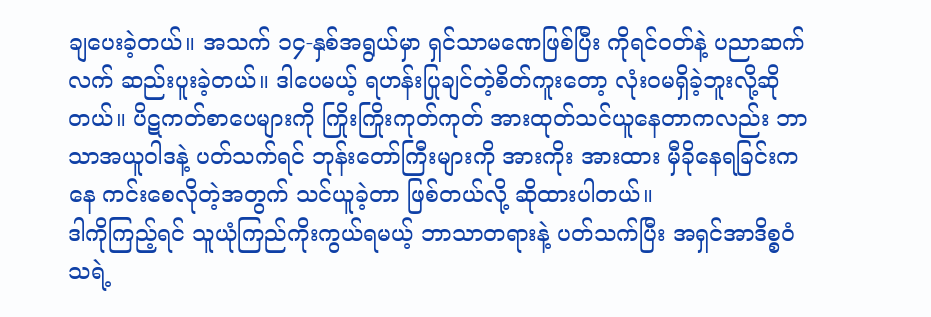ချပေးခဲ့တယ်။ အသက် ၁၄-နှစ်အရွယ်မှာ ရှင်သာမဏေဖြစ်ပြီး ကိုရင်ဝတ်နဲ့ ပညာဆက်လက် ဆည်းပူးခဲ့တယ်။ ဒါပေမယ့် ရဟန်းပြုချင်တဲ့စိတ်ကူးတော့ လုံးဝမရှိခဲ့ဘူးလို့ဆိုတယ်။ ပိဋကတ်စာပေများကို ကြိုးကြိုးကုတ်ကုတ် အားထုတ်သင်ယူနေတာကလည်း ဘာသာအယူဝါဒနဲ့ ပတ်သက်ရင် ဘုန်းတော်ကြီးများကို အားကိုး အားထား မှီခိုနေရခြင်းကနေ ကင်းစေလိုတဲ့အတွက် သင်ယူခဲ့တာ ဖြစ်တယ်လို့ ဆိုထားပါတယ်။
ဒါကိုကြည့်ရင် သူယုံကြည်ကိုးကွယ်ရမယ့် ဘာသာတရားနဲ့ ပတ်သက်ပြီး အရှင်အာဒိစ္စဝံသရဲ့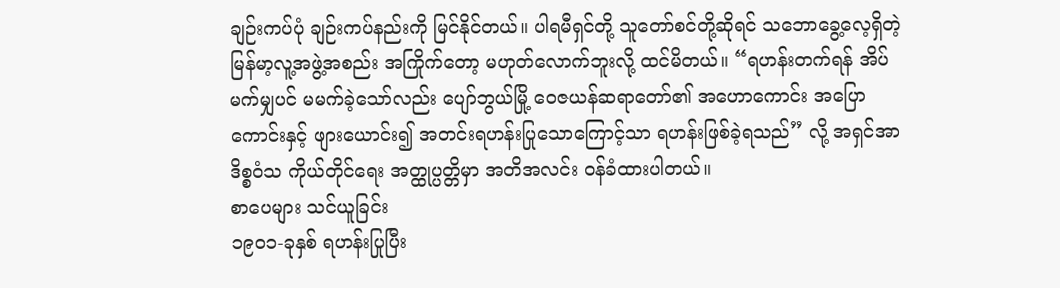ချဉ်းကပ်ပုံ ချဉ်းကပ်နည်းကို မြင်နိုင်တယ်။ ပါရမီရှင်တို့ သူတော်စင်တို့ဆိုရင် သဘောခွေ့လေ့ရှိတဲ့ မြန်မာ့လူ့အဖွဲ့အစည်း အကြိုက်တော့ မဟုတ်လောက်ဘူးလို့ ထင်မိတယ်။ “ရဟန်းတက်ရန် အိပ်မက်မျှပင် မမက်ခဲ့သော်လည်း ပျော်ဘွယ်မြို့ ဝေဇယန်ဆရာတော်၏ အဟောကောင်း အပြောကောင်းနှင့် ဖျားယောင်း၍ အတင်းရဟန်းပြုသောကြောင့်သာ ရဟန်းဖြစ်ခဲ့ရသည်” လို့ အရှင်အာဒိစ္စဝံသ ကိုယ်တိုင်ရေး အတ္ထုပ္ပတ္တိမှာ အတိအလင်း ဝန်ခံထားပါတယ်။
စာပေများ သင်ယူခြင်း
၁၉၀၁-ခုနှစ် ရဟန်းပြုပြီး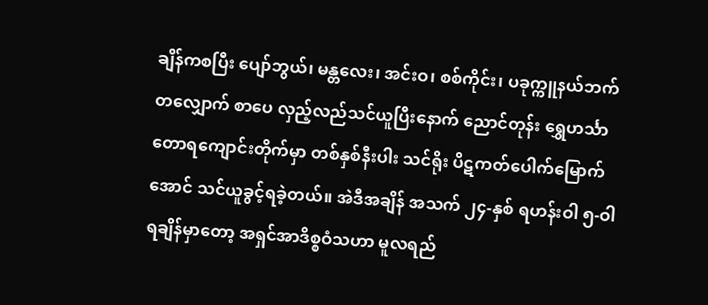ချိန်ကစပြီး ပျော်ဘွယ်၊ မန္တလေး၊ အင်းဝ၊ စစ်ကိုင်း၊ ပခုက္ကူနယ်ဘက်တလျှောက် စာပေ လှည့်လည်သင်ယူပြီးနောက် ညောင်တုန်း ရွှေဟင်္သာတောရကျောင်းတိုက်မှာ တစ်နှစ်နီးပါး သင်ရိုး ပိဋကတ်ပေါက်မြောက်အောင် သင်ယူခွင့်ရခဲ့တယ်။ အဲဒီအချိန် အသက် ၂၄-နှစ် ရဟန်းဝါ ၅-ဝါ ရချိန်မှာတော့ အရှင်အာဒိစ္စဝံသဟာ မူလရည်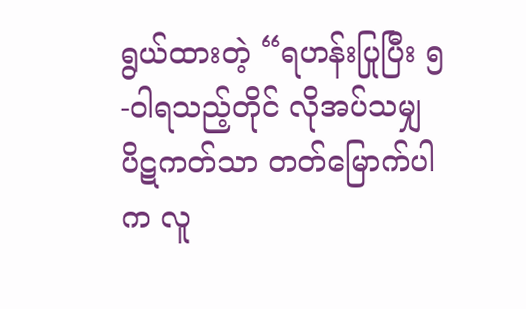ရွယ်ထားတဲ့ “ရဟန်းပြုပြီး ၅-ဝါရသည့်တိုင် လိုအပ်သမျှ ပိဋကတ်သာ တတ်မြောက်ပါက လူ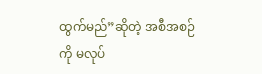ထွက်မည်”ဆိုတဲ့ အစီအစဉ်ကို မလုပ်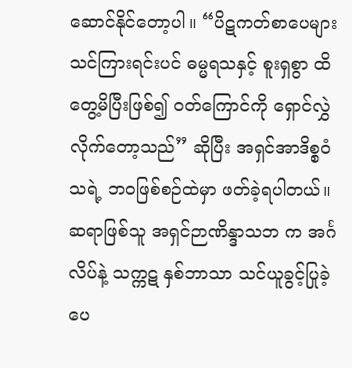ဆောင်နိုင်တော့ပါ။ “ပိဋကတ်စာပေများ သင်ကြားရင်းပင် ဓမ္မရသနှင့် စူးရှစွာ ထိတွေ့မိပြီးဖြစ်၍ ဝတ်ကြောင်ကို ရှောင်လွှဲလိုက်တော့သည်” ဆိုပြီး အရှင်အာဒိစ္စဝံသရဲ့ ဘဝဖြစ်စဉ်ထဲမှာ ဖတ်ခဲ့ရပါတယ်။
ဆရာဖြစ်သူ အရှင်ဉာဏိန္ဒာသဘ က အင်္ဂလိပ်နဲ့ သက္ကဋ နှစ်ဘာသာ သင်ယူခွင့်ပြုခဲ့ပေ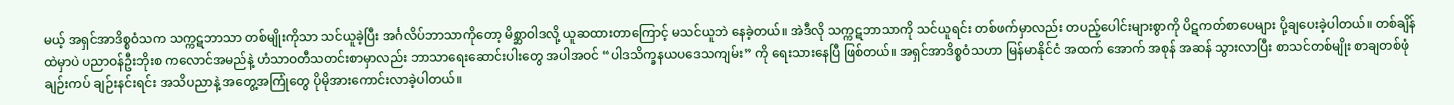မယ့် အရှင်အာဒိစ္စဝံသက သက္ကဋဘာသာ တစ်မျိုးကိုသာ သင်ယူခဲ့ပြီး အင်္ဂလိပ်ဘာသာကိုတော့ မိစ္ဆာဝါဒလို့ ယူဆထားတာကြောင့် မသင်ယူဘဲ နေခဲ့တယ်။ အဲဒီလို သက္ကဋဘာသာကို သင်ယူရင်း တစ်ဖက်မှာလည်း တပည့်ပေါင်းများစွာကို ပိဋကတ်စာပေများ ပို့ချပေးခဲ့ပါတယ်။ တစ်ချိန်ထဲမှာပဲ ပညာဝန်ဦးဘိုးစ ကလောင်အမည်နဲ့ ဟံသာဝတီသတင်းစာမှာလည်း ဘာသာရေးဆောင်းပါးတွေ အပါအဝင် “ပါဒသိက္ခနယပဒေသကျမ်း” ကို ရေးသားနေပြီ ဖြစ်တယ်။ အရှင်အာဒိစ္စဝံသဟာ မြန်မာနိုင်ငံ အထက် အောက် အစုန် အဆန် သွားလာပြီး စာသင်တစ်မျိုး စာချတစ်ဖုံ ချဉ်းကပ် ချဉ်းနင်းရင်း အသိပညာနဲ့ အတွေ့အကြုံတွေ ပိုမိုအားကောင်းလာခဲ့ပါတယ်။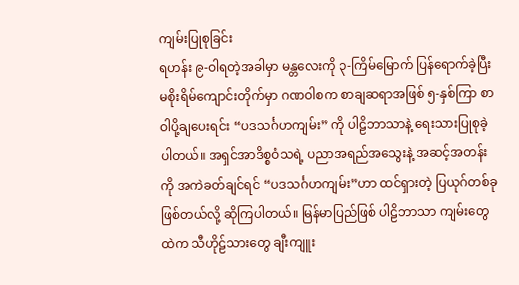ကျမ်းပြုစုခြင်း
ရဟန်း ၉-ဝါရတဲ့အခါမှာ မန္တလေးကို ၃-ကြိမ်မြောက် ပြန်ရောက်ခဲ့ပြီး မစိုးရိမ်ကျောင်းတိုက်မှာ ဂဏဝါစက စာချဆရာအဖြစ် ၅-နှစ်ကြာ စာဝါပို့ချပေးရင်း “ပဒသင်္ဂဟကျမ်း” ကို ပါဠိဘာသာနဲ့ ရေးသားပြုစုခဲ့ပါတယ်။ အရှင်အာဒိစ္စဝံသရဲ့ ပညာအရည်အသွေးနဲ့ အဆင့်အတန်းကို အကဲခတ်ချင်ရင် “ပဒသင်္ဂဟကျမ်း”ဟာ ထင်ရှားတဲ့ ပြယုဂ်တစ်ခု ဖြစ်တယ်လို့ ဆိုကြပါတယ်။ မြန်မာပြည်ဖြစ် ပါဠိဘာသာ ကျမ်းတွေထဲက သီဟိုဠ်သားတွေ ချီးကျူး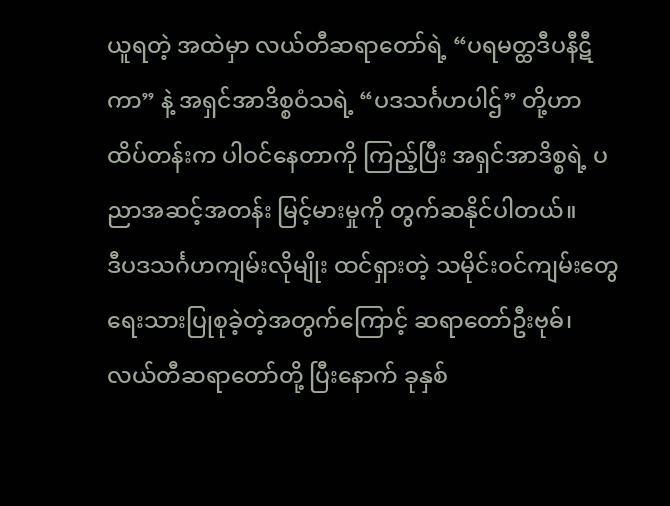ယူရတဲ့ အထဲမှာ လယ်တီဆရာတော်ရဲ့ “ပရမတ္ထဒီပနီဋီကာ” နဲ့ အရှင်အာဒိစ္စဝံသရဲ့ “ပဒသင်္ဂဟပါဌ်” တို့ဟာ ထိပ်တန်းက ပါဝင်နေတာကို ကြည့်ပြီး အရှင်အာဒိစ္စရဲ့ ပညာအဆင့်အတန်း မြင့်မားမှုကို တွက်ဆနိုင်ပါတယ်။
ဒီပဒသင်္ဂဟကျမ်းလိုမျိုး ထင်ရှားတဲ့ သမိုင်းဝင်ကျမ်းတွေ ရေးသားပြုစုခဲ့တဲ့အတွက်ကြောင့် ဆရာတော်ဦးဗုဓ်၊ လယ်တီဆရာတော်တို့ ပြီးနောက် ခုနှစ်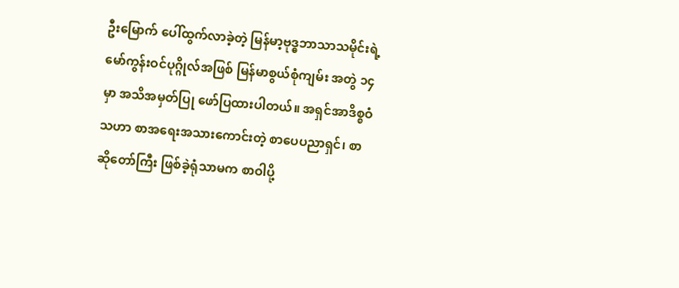ဦးမြောက် ပေါ်ထွက်လာခဲ့တဲ့ မြန်မာ့ဗုဒ္ဓဘာသာသမိုင်းရဲ့ မော်ကွန်းဝင်ပုဂ္ဂိုလ်အဖြစ် မြန်မာစွယ်စုံကျမ်း အတွဲ ၁၄ မှာ အသိအမှတ်ပြု ဖော်ပြထားပါတယ်။ အရှင်အာဒိစ္စဝံသဟာ စာအရေးအသားကောင်းတဲ့ စာပေပညာရှင်၊ စာဆိုတော်ကြီး ဖြစ်ခဲ့ရုံသာမက စာဝါပို့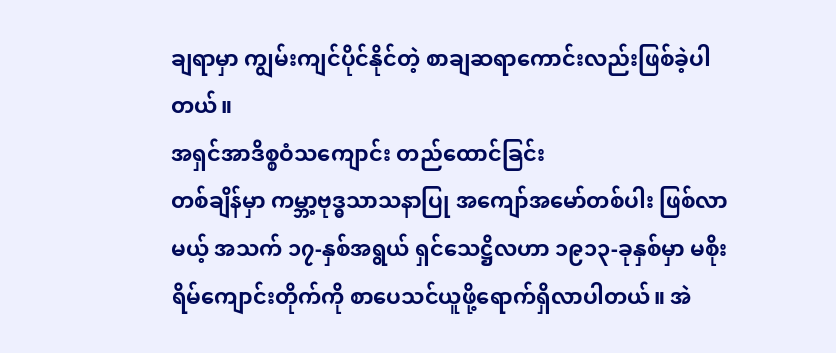ချရာမှာ ကျွမ်းကျင်ပိုင်နိုင်တဲ့ စာချဆရာကောင်းလည်းဖြစ်ခဲ့ပါတယ်။
အရှင်အာဒိစ္စဝံသကျောင်း တည်ထောင်ခြင်း
တစ်ချိန်မှာ ကမ္ဘာ့ဗုဒ္ဓသာသနာပြု အကျော်အမော်တစ်ပါး ဖြစ်လာမယ့် အသက် ၁၇-နှစ်အရွယ် ရှင်သေဋ္ဌိလဟာ ၁၉၁၃-ခုနှစ်မှာ မစိုးရိမ်ကျောင်းတိုက်ကို စာပေသင်ယူဖို့ရောက်ရှိလာပါတယ်။ အဲ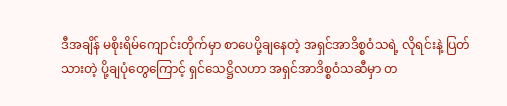ဒီအချိန် မစိုးရိမ်ကျောင်းတိုက်မှာ စာပေပို့ချနေတဲ့ အရှင်အာဒိစ္စဝံသရဲ့ လိုရင်းနဲ့ ပြတ်သားတဲ့ ပို့ချပုံတွေကြောင့် ရှင်သေဋ္ဌိလဟာ အရှင်အာဒိစ္စဝံသဆီမှာ တ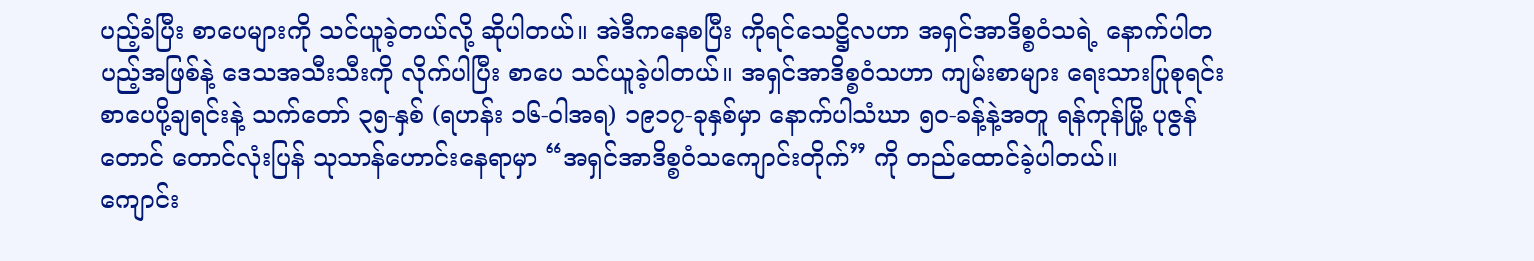ပည့်ခံပြီး စာပေများကို သင်ယူခဲ့တယ်လို့ ဆိုပါတယ်။ အဲဒီကနေစပြီး ကိုရင်သေဋ္ဌိလဟာ အရှင်အာဒိစ္စဝံသရဲ့ နောက်ပါတပည့်အဖြစ်နဲ့ ဒေသအသီးသီးကို လိုက်ပါပြီး စာပေ သင်ယူခဲ့ပါတယ်။ အရှင်အာဒိစ္စဝံသဟာ ကျမ်းစာများ ရေးသားပြုစုရင်း စာပေပို့ချရင်းနဲ့ သက်တော် ၃၅-နှစ် (ရဟန်း ၁၆-ဝါအရ) ၁၉၁၇-ခုနှစ်မှာ နောက်ပါသံဃာ ၅၀-ခန့်နဲ့အတူ ရန်ကုန်မြို့ ပုဇွန်တောင် တောင်လုံးပြန် သုသာန်ဟောင်းနေရာမှာ “အရှင်အာဒိစ္စဝံသကျောင်းတိုက်” ကို တည်ထောင်ခဲ့ပါတယ်။
ကျောင်း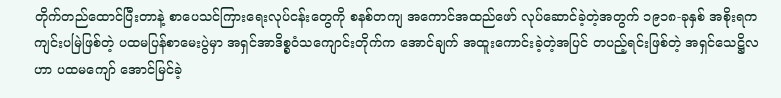တိုက်တည်ထောင်ပြီးတာနဲ့ စာပေသင်ကြားရေးလုပ်ငန်းတွေကို စနစ်တကျ အကောင်အထည်ဖော် လုပ်ဆောင်ခဲ့တဲ့အတွက် ၁၉၁၈-ခုနှစ် အစိုးရက ကျင်းပမြဲဖြစ်တဲ့ ပထမပြန်စာမေးပွဲမှာ အရှင်အာဒိစ္စဝံသကျောင်းတိုက်က အောင်ချက် အထူးကောင်းခဲ့တဲ့အပြင် တပည့်ရင်းဖြစ်တဲ့ အရှင်သေဋ္ဌိလဟာ ပထမကျော် အောင်မြင်ခဲ့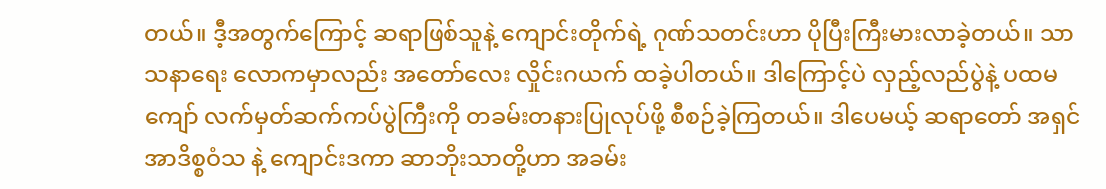တယ်။ ဒီ့အတွက်ကြောင့် ဆရာဖြစ်သူနဲ့ ကျောင်းတိုက်ရဲ့ ဂုဏ်သတင်းဟာ ပိုပြီးကြီးမားလာခဲ့တယ်။ သာသနာရေး လောကမှာလည်း အတော်လေး လှိုင်းဂယက် ထခဲ့ပါတယ်။ ဒါကြောင့်ပဲ လှည့်လည်ပွဲနဲ့ ပထမကျော် လက်မှတ်ဆက်ကပ်ပွဲကြီးကို တခမ်းတနားပြုလုပ်ဖို့ စီစဉ်ခဲ့ကြတယ်။ ဒါပေမယ့် ဆရာတော် အရှင်အာဒိစ္စဝံသ နဲ့ ကျောင်းဒကာ ဆာဘိုးသာတို့ဟာ အခမ်း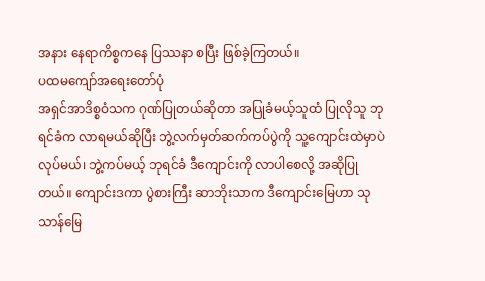အနား နေရာကိစ္စကနေ ပြဿနာ စပြီး ဖြစ်ခဲ့ကြတယ်။
ပထမကျော်အရေးတော်ပုံ
အရှင်အာဒိစ္စဝံသက ဂုဏ်ပြုတယ်ဆိုတာ အပြုခံမယ့်သူထံ ပြုလိုသူ ဘုရင်ခံက လာရမယ်ဆိုပြီး ဘွဲ့လက်မှတ်ဆက်ကပ်ပွဲကို သူ့ကျောင်းထဲမှာပဲလုပ်မယ်၊ ဘွဲ့ကပ်မယ့် ဘုရင်ခံ ဒီကျောင်းကို လာပါစေလို့ အဆိုပြုတယ်။ ကျောင်းဒကာ ပွဲစားကြီး ဆာဘိုးသာက ဒီကျောင်းမြေဟာ သုသာန်မြေ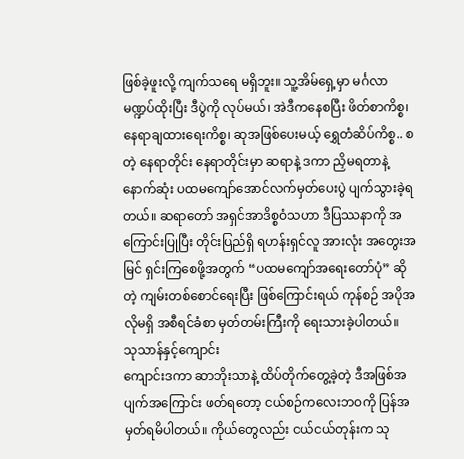ဖြစ်ခဲ့ဖူးလို့ ကျက်သရေ မရှိဘူး။ သူ့အိမ်ရှေ့မှာ မင်္ဂလာမဏ္ဍပ်ထိုးပြီး ဒီပွဲကို လုပ်မယ်၊ အဲဒီကနေစပြီး ဖိတ်စာကိစ္စ၊ နေရာချထားရေးကိစ္စ၊ ဆုအဖြစ်ပေးမယ့် ရွှေတံဆိပ်ကိစ္စ.. စတဲ့ နေရာတိုင်း နေရာတိုင်းမှာ ဆရာနဲ့ ဒကာ ညှိမရတာနဲ့ နောက်ဆုံး ပထမကျော်အောင်လက်မှတ်ပေးပွဲ ပျက်သွားခဲ့ရတယ်။ ဆရာတော် အရှင်အာဒိစ္စဝံသဟာ ဒီပြဿနာကို အကြောင်းပြုပြီး တိုင်းပြည်ရှိ ရဟန်းရှင်လူ အားလုံး အတွေးအမြင် ရှင်းကြစေဖို့အတွက် “ပထမကျော်အရေးတော်ပုံ” ဆိုတဲ့ ကျမ်းတစ်စောင်ရေးပြီး ဖြစ်ကြောင်းရယ် ကုန်စဉ် အပိုအလိုမရှိ အစီရင်ခံစာ မှတ်တမ်းကြီးကို ရေးသားခဲ့ပါတယ်။
သုသာန်နှင့်ကျောင်း
ကျောင်းဒကာ ဆာဘိုးသာနဲ့ ထိပ်တိုက်တွေ့ခဲ့တဲ့ ဒီအဖြစ်အပျက်အကြောင်း ဖတ်ရတော့ ငယ်စဉ်ကလေးဘဝကို ပြန်အမှတ်ရမိပါတယ်။ ကိုယ်တွေလည်း ငယ်ငယ်တုန်းက သု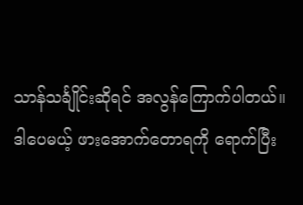သာန်သင်္ချိုင်းဆိုရင် အလွန်ကြောက်ပါတယ်။ ဒါပေမယ့် ဖားအောက်တောရကို ရောက်ပြီး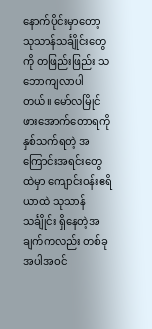နောက်ပိုင်းမှာတော့ သုသာန်သင်္ချိုင်းတွေကို တဖြည်းဖြည်း သဘောကျလာပါတယ်။ မော်လမြိုင် ဖားအောက်တောရကို နှစ်သက်ရတဲ့ အကြောင်းအရင်းတွေထဲမှာ ကျောင်းဝန်းဧရိယာထဲ သုသာန်သင်္ချိုင်း ရှိနေတဲ့အချက်ကလည်း တစ်ခုအပါအဝင်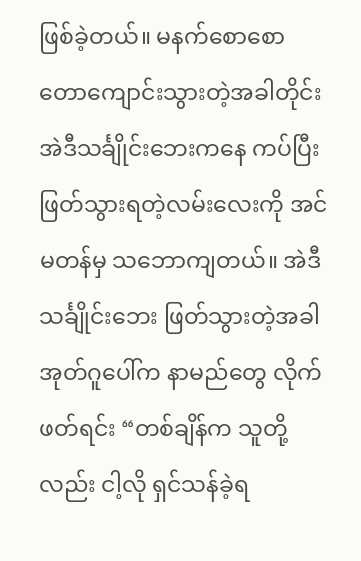ဖြစ်ခဲ့တယ်။ မနက်စောစော တောကျောင်းသွားတဲ့အခါတိုင်း အဲဒီသင်္ချိုင်းဘေးကနေ ကပ်ပြီး ဖြတ်သွားရတဲ့လမ်းလေးကို အင်မတန်မှ သဘောကျတယ်။ အဲဒီသင်္ချိုင်းဘေး ဖြတ်သွားတဲ့အခါ အုတ်ဂူပေါ်က နာမည်တွေ လိုက်ဖတ်ရင်း “တစ်ချိန်က သူတို့လည်း ငါ့လို ရှင်သန်ခဲ့ရ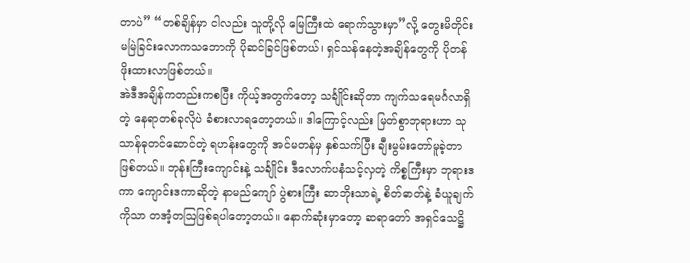တာပဲ” “တစ်ချိန်မှာ ငါလည်း သူတို့လို မြေကြီးထဲ ရောက်သွားမှာ”လို့ တွေးမိတိုင်း မမြဲခြင်းလောကသဘောကို ပိုဆင်ခြင်ဖြစ်တယ်၊ ရှင်သန်နေတဲ့အချိန်တွေကို ပိုတန်ဖိုးထားလာဖြစ်တယ်။
အဲဒီအချိန်ကတည်းကစပြီး ကိုယ့်အတွက်တော့ သင်္ချိုင်းဆိုတာ ကျက်သရေမင်္ဂလာရှိတဲ့ နေရာတစ်ခုလိုပဲ ခံစားလာရတော့တယ်။ ဒါကြောင့်လည်း မြတ်စွာဘုရားဟာ သုသာန်ဓုတင်ဆောင်တဲ့ ရဟန်းတွေကို အင်မတန်မှ နှစ်သက်ပြီး ချီးမွမ်းတော်မူခဲ့တာဖြစ်တယ်။ ဘုန်းကြီးကျောင်းနဲ့ သင်္ချိုင်း ဒီလောက်ပနံသင့်လှတဲ့ ကိစ္စကြီးမှာ ဘုရားဒကာ ကျောင်းဒကာဆိုတဲ့ နာမည်ကျော် ပွဲစားကြီး ဆာဘိုးသာရဲ့ စိတ်ဓာတ်နဲ့ ခံယူချက်ကိုသာ တအံ့တဩဖြစ်ရပါတော့တယ်။ နောက်ဆုံးမှာတော့ ဆရာတော် အရှင်သေဋ္ဌိ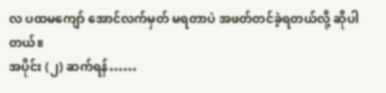လ ပထမကျော် အောင်လက်မှတ် မရတာပဲ အဖတ်တင်ခဲ့ရတယ်လို့ ဆိုပါတယ်။
အပိုင်း (၂) ဆက်ရန်……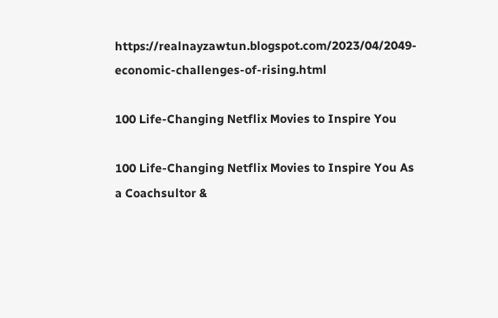https://realnayzawtun.blogspot.com/2023/04/2049-economic-challenges-of-rising.html

100 Life-Changing Netflix Movies to Inspire You

100 Life-Changing Netflix Movies to Inspire You As a Coachsultor &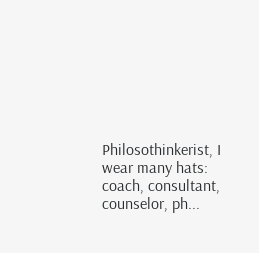Philosothinkerist, I wear many hats: coach, consultant, counselor, ph...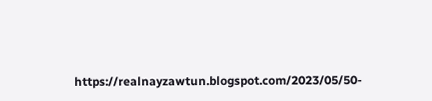https://realnayzawtun.blogspot.com/2023/05/50-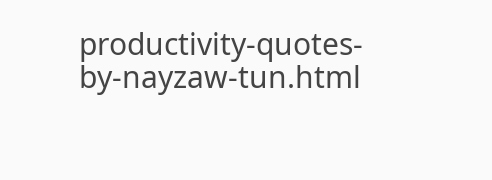productivity-quotes-by-nayzaw-tun.html